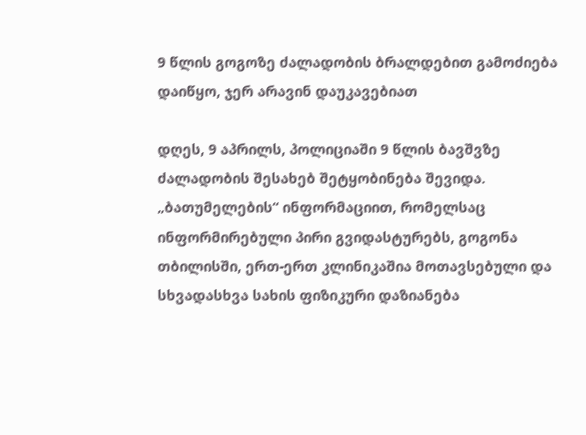9 წლის გოგოზე ძალადობის ბრალდებით გამოძიება დაიწყო, ჯერ არავინ დაუკავებიათ

დღეს, 9 აპრილს, პოლიციაში 9 წლის ბავშვზე ძალადობის შესახებ შეტყობინება შევიდა. „ბათუმელების“ ინფორმაციით, რომელსაც ინფორმირებული პირი გვიდასტურებს, გოგონა თბილისში, ერთ-ერთ კლინიკაშია მოთავსებული და სხვადასხვა სახის ფიზიკური დაზიანება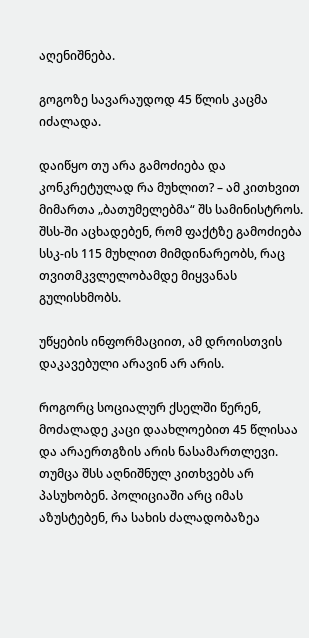აღენიშნება.

გოგოზე სავარაუდოდ 45 წლის კაცმა იძალადა.

დაიწყო თუ არა გამოძიება და კონკრეტულად რა მუხლით? – ამ კითხვით მიმართა „ბათუმელებმა“ შს სამინისტროს. შსს-ში აცხადებენ, რომ ფაქტზე გამოძიება სსკ-ის 115 მუხლით მიმდინარეობს, რაც თვითმკვლელობამდე მიყვანას გულისხმობს.

უწყების ინფორმაციით, ამ დროისთვის დაკავებული არავინ არ არის.

როგორც სოციალურ ქსელში წერენ, მოძალადე კაცი დაახლოებით 45 წლისაა და არაერთგზის არის ნასამართლევი. თუმცა შსს აღნიშნულ კითხვებს არ პასუხობენ. პოლიციაში არც იმას აზუსტებენ, რა სახის ძალადობაზეა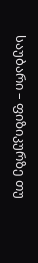საუბარი – ფიზიკურზე თუ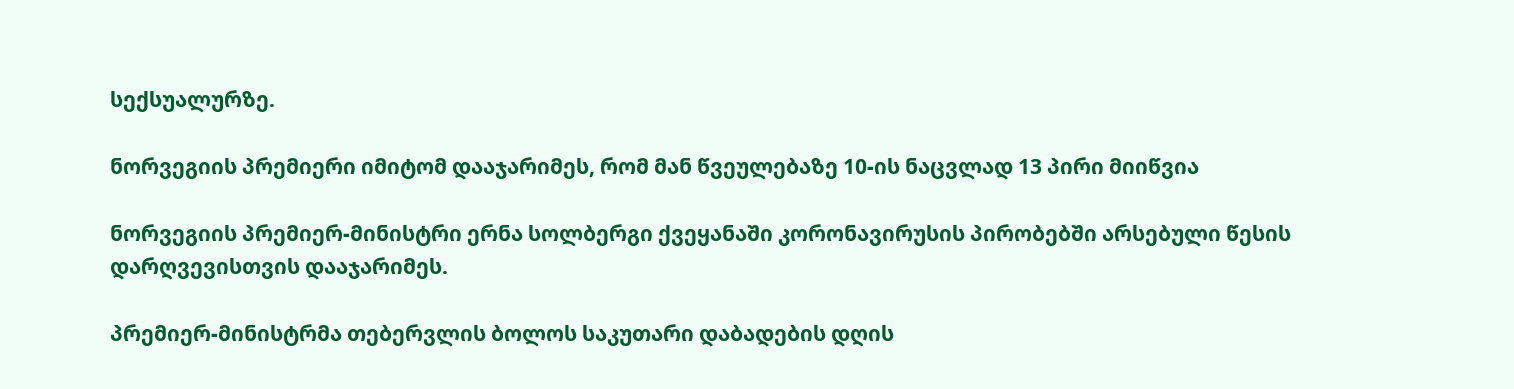სექსუალურზე.

ნორვეგიის პრემიერი იმიტომ დააჯარიმეს, რომ მან წვეულებაზე 10-ის ნაცვლად 13 პირი მიიწვია

ნორვეგიის პრემიერ-მინისტრი ერნა სოლბერგი ქვეყანაში კორონავირუსის პირობებში არსებული წესის დარღვევისთვის დააჯარიმეს.

პრემიერ-მინისტრმა თებერვლის ბოლოს საკუთარი დაბადების დღის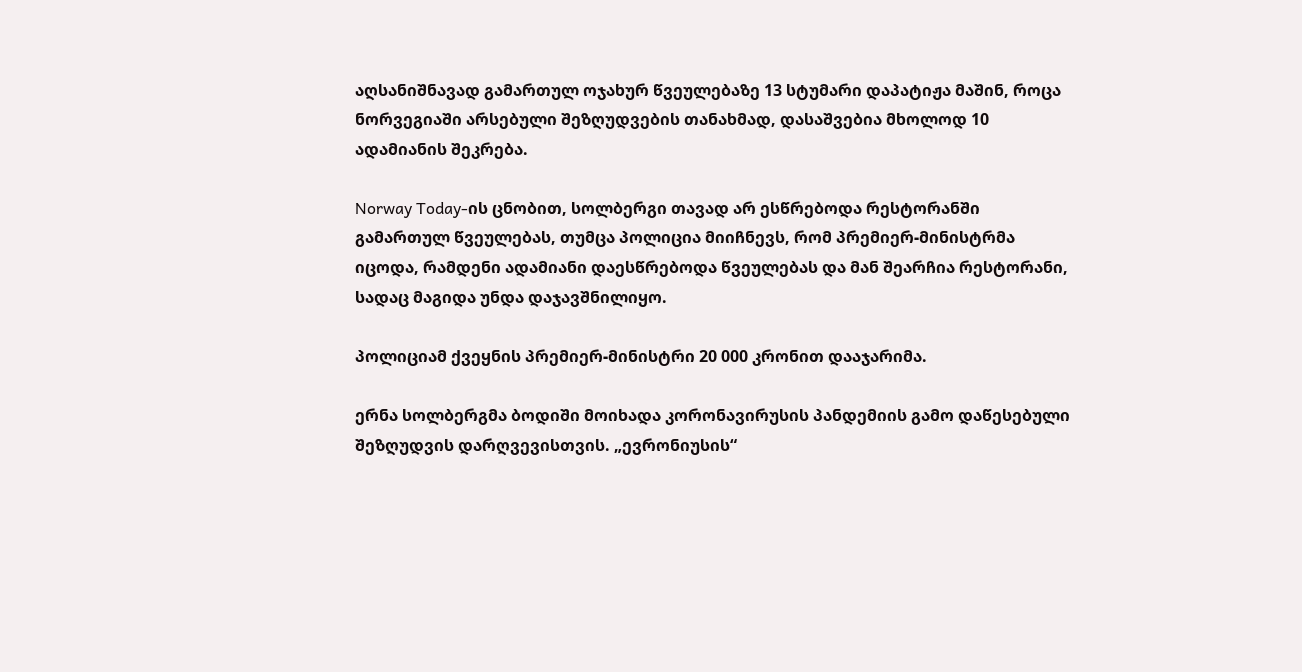აღსანიშნავად გამართულ ოჯახურ წვეულებაზე 13 სტუმარი დაპატიჟა მაშინ, როცა ნორვეგიაში არსებული შეზღუდვების თანახმად, დასაშვებია მხოლოდ 10 ადამიანის შეკრება.

Norway Today-ის ცნობით, სოლბერგი თავად არ ესწრებოდა რესტორანში გამართულ წვეულებას, თუმცა პოლიცია მიიჩნევს, რომ პრემიერ-მინისტრმა იცოდა, რამდენი ადამიანი დაესწრებოდა წვეულებას და მან შეარჩია რესტორანი, სადაც მაგიდა უნდა დაჯავშნილიყო.

პოლიციამ ქვეყნის პრემიერ-მინისტრი 20 000 კრონით დააჯარიმა.

ერნა სოლბერგმა ბოდიში მოიხადა კორონავირუსის პანდემიის გამო დაწესებული შეზღუდვის დარღვევისთვის. „ევრონიუსის“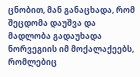ცნობით, მან განაცხადა, რომ შეცდომა დაუშვა და მადლობა გადაუხადა ნორვეგიის იმ მოქალაქეებს, რომლებიც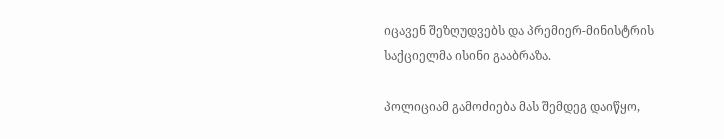იცავენ შეზღუდვებს და პრემიერ-მინისტრის საქციელმა ისინი გააბრაზა.

პოლიციამ გამოძიება მას შემდეგ დაიწყო,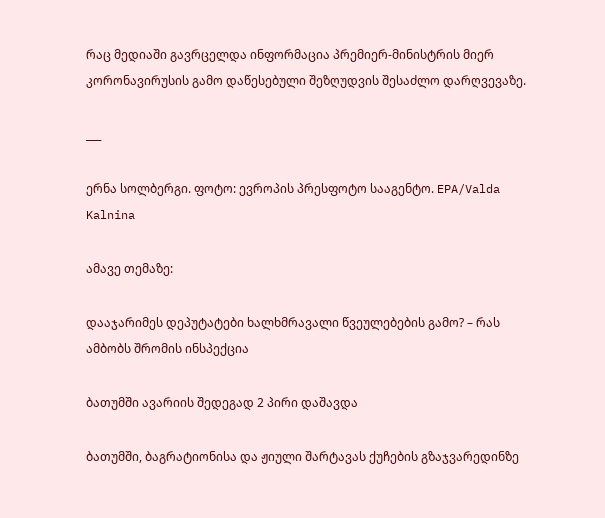რაც მედიაში გავრცელდა ინფორმაცია პრემიერ-მინისტრის მიერ კორონავირუსის გამო დაწესებული შეზღუდვის შესაძლო დარღვევაზე.

___

ერნა სოლბერგი. ფოტო: ევროპის პრესფოტო სააგენტო. EPA/Valda Kalnina

ამავე თემაზე:

დააჯარიმეს დეპუტატები ხალხმრავალი წვეულებების გამო? – რას ამბობს შრომის ინსპექცია

ბათუმში ავარიის შედეგად 2 პირი დაშავდა

ბათუმში, ბაგრატიონისა და ჟიული შარტავას ქუჩების გზაჯვარედინზე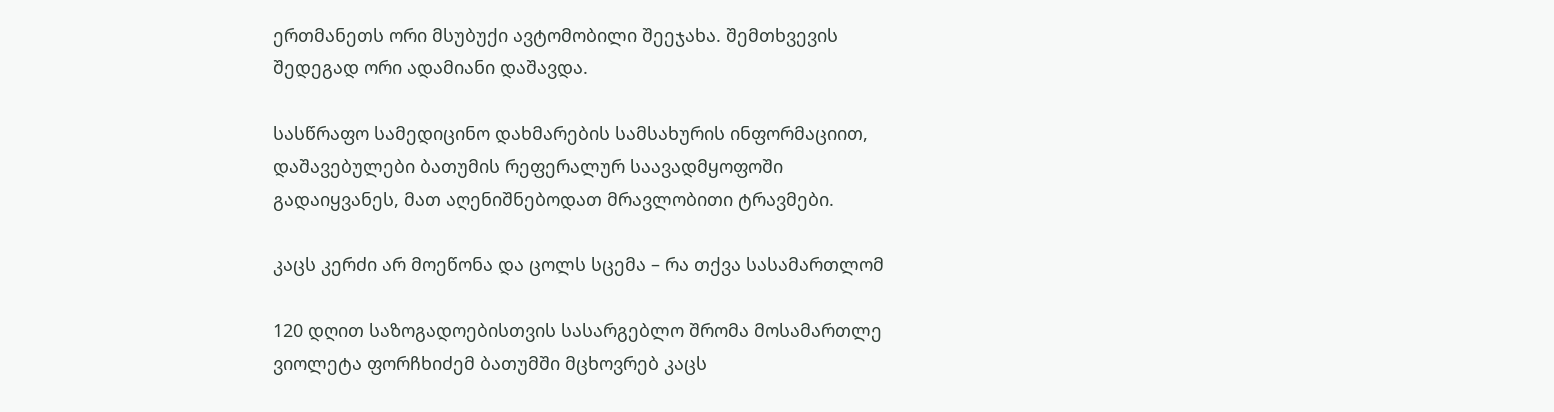ერთმანეთს ორი მსუბუქი ავტომობილი შეეჯახა. შემთხვევის შედეგად ორი ადამიანი დაშავდა.

სასწრაფო სამედიცინო დახმარების სამსახურის ინფორმაციით, დაშავებულები ბათუმის რეფერალურ საავადმყოფოში გადაიყვანეს, მათ აღენიშნებოდათ მრავლობითი ტრავმები.

კაცს კერძი არ მოეწონა და ცოლს სცემა – რა თქვა სასამართლომ

120 დღით საზოგადოებისთვის სასარგებლო შრომა მოსამართლე ვიოლეტა ფორჩხიძემ ბათუმში მცხოვრებ კაცს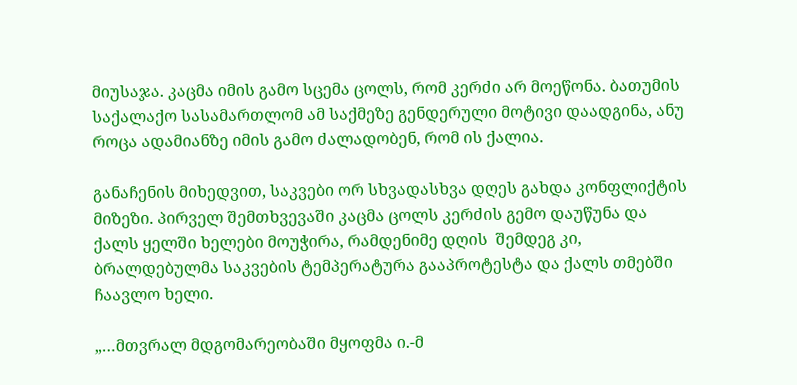მიუსაჯა. კაცმა იმის გამო სცემა ცოლს, რომ კერძი არ მოეწონა. ბათუმის საქალაქო სასამართლომ ამ საქმეზე გენდერული მოტივი დაადგინა, ანუ როცა ადამიანზე იმის გამო ძალადობენ, რომ ის ქალია.

განაჩენის მიხედვით, საკვები ორ სხვადასხვა დღეს გახდა კონფლიქტის მიზეზი. პირველ შემთხვევაში კაცმა ცოლს კერძის გემო დაუწუნა და ქალს ყელში ხელები მოუჭირა, რამდენიმე დღის  შემდეგ კი, ბრალდებულმა საკვების ტემპერატურა გააპროტესტა და ქალს თმებში ჩაავლო ხელი.

„…მთვრალ მდგომარეობაში მყოფმა ი.-მ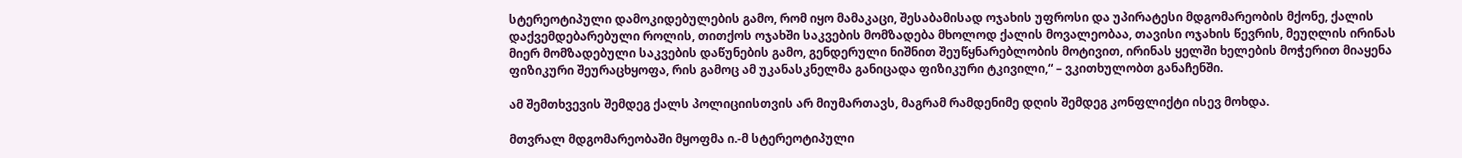სტერეოტიპული დამოკიდებულების გამო, რომ იყო მამაკაცი, შესაბამისად ოჯახის უფროსი და უპირატესი მდგომარეობის მქონე, ქალის დაქვემდებარებული როლის, თითქოს ოჯახში საკვების მომზადება მხოლოდ ქალის მოვალეობაა, თავისი ოჯახის წევრის, მეუღლის ირინას მიერ მომზადებული საკვების დაწუნების გამო, გენდერული ნიშნით შეუწყნარებლობის მოტივით, ირინას ყელში ხელების მოჭერით მიაყენა ფიზიკური შეურაცხყოფა, რის გამოც ამ უკანასკნელმა განიცადა ფიზიკური ტკივილი,“ – ვკითხულობთ განაჩენში.

ამ შემთხვევის შემდეგ ქალს პოლიციისთვის არ მიუმართავს, მაგრამ რამდენიმე დღის შემდეგ კონფლიქტი ისევ მოხდა.

მთვრალ მდგომარეობაში მყოფმა ი.-მ სტერეოტიპული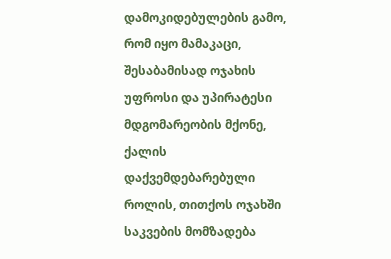დამოკიდებულების გამო, რომ იყო მამაკაცი, შესაბამისად ოჯახის უფროსი და უპირატესი მდგომარეობის მქონე, ქალის დაქვემდებარებული როლის, თითქოს ოჯახში საკვების მომზადება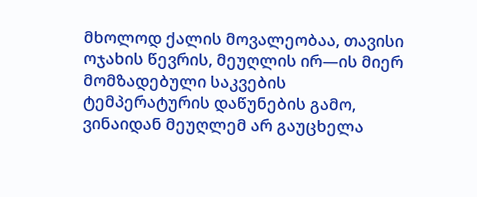მხოლოდ ქალის მოვალეობაა, თავისი ოჯახის წევრის, მეუღლის ირ—ის მიერ მომზადებული საკვების ტემპერატურის დაწუნების გამო, ვინაიდან მეუღლემ არ გაუცხელა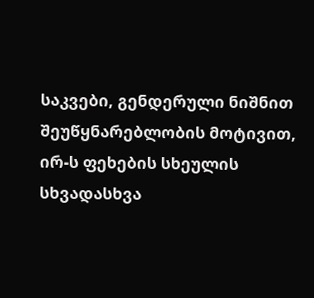საკვები, გენდერული ნიშნით შეუწყნარებლობის მოტივით, ირ-ს ფეხების სხეულის სხვადასხვა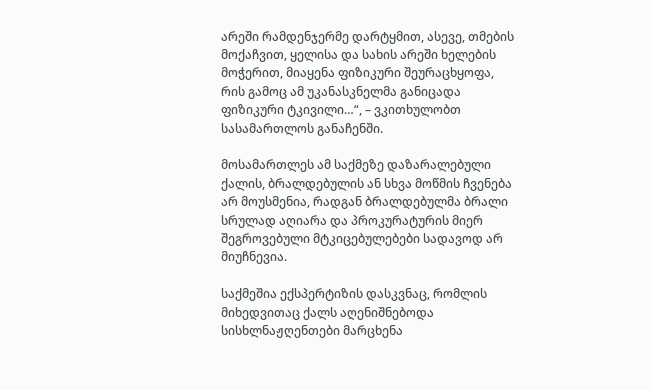არეში რამდენჯერმე დარტყმით, ასევე, თმების მოქაჩვით, ყელისა და სახის არეში ხელების მოჭერით, მიაყენა ფიზიკური შეურაცხყოფა, რის გამოც ამ უკანასკნელმა განიცადა ფიზიკური ტკივილი…“, – ვკითხულობთ სასამართლოს განაჩენში.

მოსამართლეს ამ საქმეზე დაზარალებული ქალის, ბრალდებულის ან სხვა მოწმის ჩვენება არ მოუსმენია, რადგან ბრალდებულმა ბრალი სრულად აღიარა და პროკურატურის მიერ შეგროვებული მტკიცებულებები სადავოდ არ მიუჩნევია.

საქმეშია ექსპერტიზის დასკვნაც, რომლის მიხედვითაც ქალს აღენიშნებოდა სისხლნაჟღენთები მარცხენა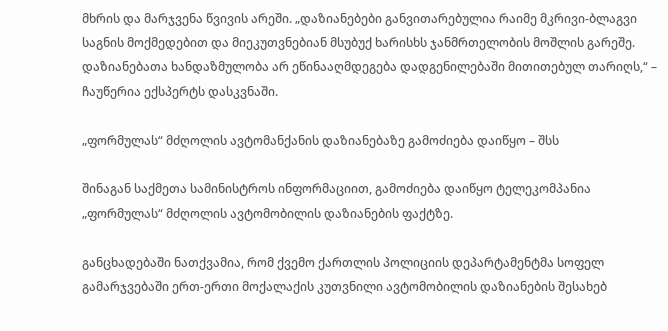მხრის და მარჯვენა წვივის არეში. „დაზიანებები განვითარებულია რაიმე მკრივი-ბლაგვი საგნის მოქმედებით და მიეკუთვნებიან მსუბუქ ხარისხს ჯანმრთელობის მოშლის გარეშე. დაზიანებათა ხანდაზმულობა არ ეწინააღმდეგება დადგენილებაში მითითებულ თარიღს,“ – ჩაუწერია ექსპერტს დასკვნაში.

„ფორმულას“ მძღოლის ავტომანქანის დაზიანებაზე გამოძიება დაიწყო – შსს

შინაგან საქმეთა სამინისტროს ინფორმაციით, გამოძიება დაიწყო ტელეკომპანია „ფორმულას“ მძღოლის ავტომობილის დაზიანების ფაქტზე.

განცხადებაში ნათქვამია, რომ ქვემო ქართლის პოლიციის დეპარტამენტმა სოფელ გამარჯვებაში ერთ-ერთი მოქალაქის კუთვნილი ავტომობილის დაზიანების შესახებ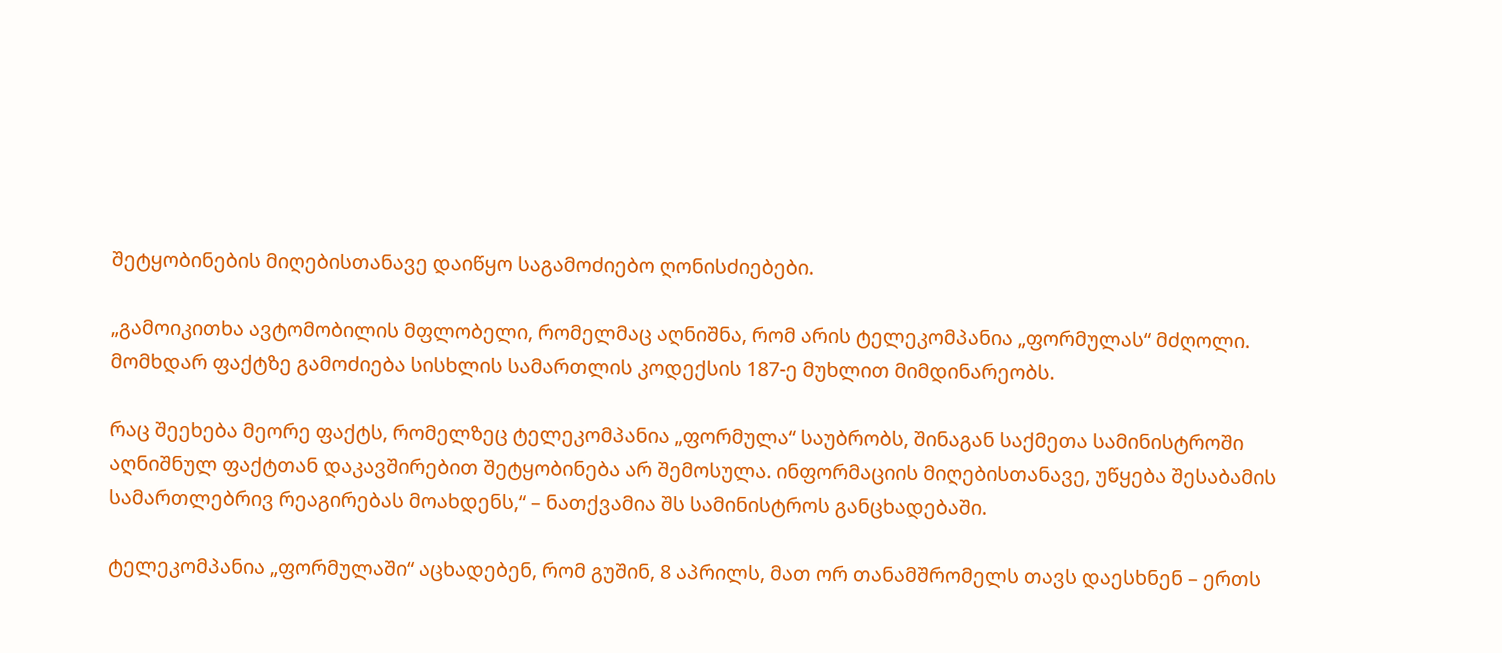შეტყობინების მიღებისთანავე დაიწყო საგამოძიებო ღონისძიებები.

„გამოიკითხა ავტომობილის მფლობელი, რომელმაც აღნიშნა, რომ არის ტელეკომპანია „ფორმულას“ მძღოლი. მომხდარ ფაქტზე გამოძიება სისხლის სამართლის კოდექსის 187-ე მუხლით მიმდინარეობს.

რაც შეეხება მეორე ფაქტს, რომელზეც ტელეკომპანია „ფორმულა“ საუბრობს, შინაგან საქმეთა სამინისტროში აღნიშნულ ფაქტთან დაკავშირებით შეტყობინება არ შემოსულა. ინფორმაციის მიღებისთანავე, უწყება შესაბამის სამართლებრივ რეაგირებას მოახდენს,“ – ნათქვამია შს სამინისტროს განცხადებაში.

ტელეკომპანია „ფორმულაში“ აცხადებენ, რომ გუშინ, 8 აპრილს, მათ ორ თანამშრომელს თავს დაესხნენ – ერთს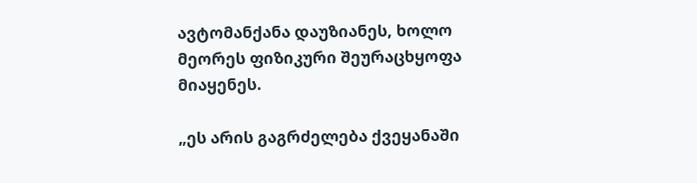ავტომანქანა დაუზიანეს, ხოლო მეორეს ფიზიკური შეურაცხყოფა მიაყენეს.

„ეს არის გაგრძელება ქვეყანაში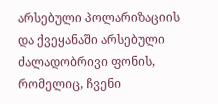არსებული პოლარიზაციის და ქვეყანაში არსებული ძალადობრივი ფონის, რომელიც, ჩვენი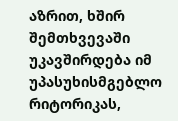აზრით, ხშირ შემთხვევაში უკავშირდება იმ  უპასუხისმგებლო რიტორიკას,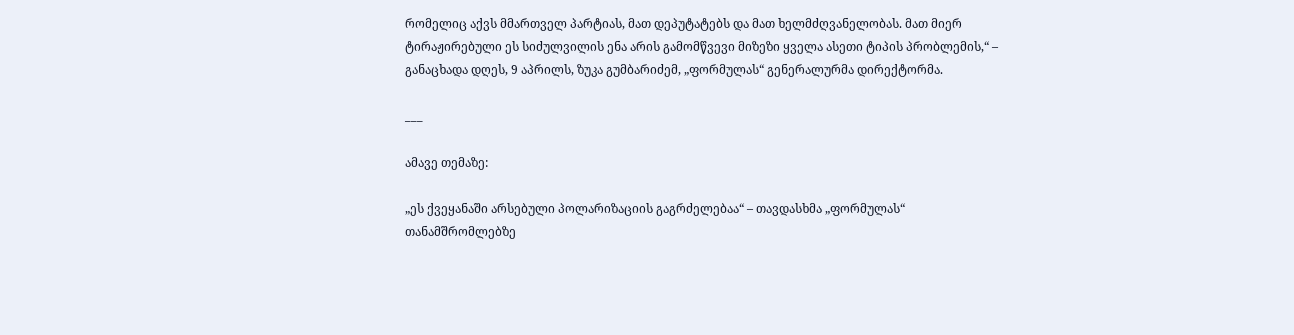რომელიც აქვს მმართველ პარტიას, მათ დეპუტატებს და მათ ხელმძღვანელობას. მათ მიერ ტირაჟირებული ეს სიძულვილის ენა არის გამომწვევი მიზეზი ყველა ასეთი ტიპის პრობლემის,“ – განაცხადა დღეს, 9 აპრილს, ზუკა გუმბარიძემ, „ფორმულას“ გენერალურმა დირექტორმა.

___

ამავე თემაზე:

„ეს ქვეყანაში არსებული პოლარიზაციის გაგრძელებაა“ – თავდასხმა „ფორმულას“ თანამშრომლებზე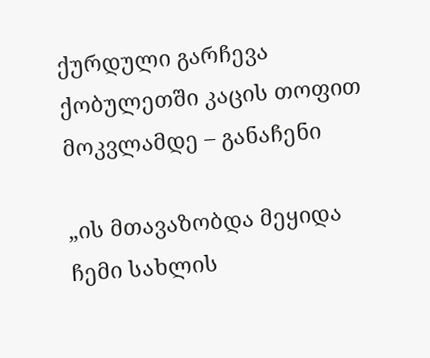ქურდული გარჩევა ქობულეთში კაცის თოფით მოკვლამდე – განაჩენი

„ის მთავაზობდა მეყიდა ჩემი სახლის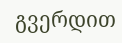გვერდით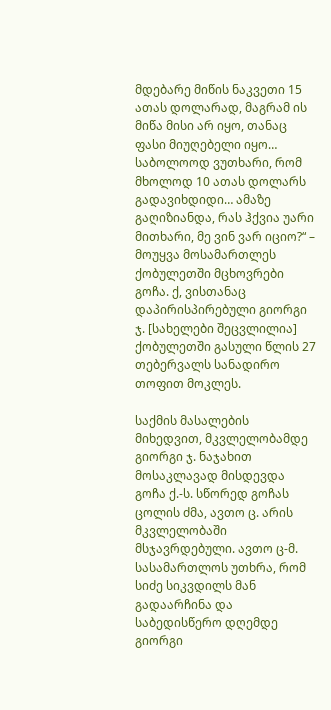მდებარე მიწის ნაკვეთი 15 ათას დოლარად, მაგრამ ის მიწა მისი არ იყო, თანაც ფასი მიუღებელი იყო… საბოლოოდ ვუთხარი, რომ მხოლოდ 10 ათას დოლარს გადავიხდიდი… ამაზე გაღიზიანდა, რას ჰქვია უარი მითხარი, მე ვინ ვარ იციო?“ – მოუყვა მოსამართლეს ქობულეთში მცხოვრები გოჩა. ქ, ვისთანაც დაპირისპირებული გიორგი ჯ. [სახელები შეცვლილია] ქობულეთში გასული წლის 27 თებერვალს სანადირო თოფით მოკლეს.

საქმის მასალების მიხედვით, მკვლელობამდე გიორგი ჯ. ნაჯახით მოსაკლავად მისდევდა გოჩა ქ.-ს. სწორედ გოჩას ცოლის ძმა, ავთო ც. არის მკვლელობაში მსჯავრდებული. ავთო ც-მ. სასამართლოს უთხრა, რომ სიძე სიკვდილს მან გადაარჩინა და საბედისწერო დღემდე გიორგი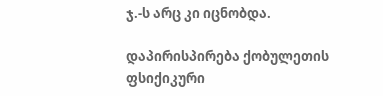ჯ.-ს არც კი იცნობდა.

დაპირისპირება ქობულეთის ფსიქიკური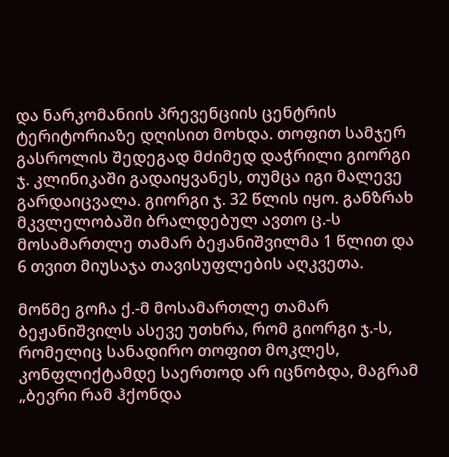და ნარკომანიის პრევენციის ცენტრის ტერიტორიაზე დღისით მოხდა. თოფით სამჯერ გასროლის შედეგად მძიმედ დაჭრილი გიორგი ჯ. კლინიკაში გადაიყვანეს, თუმცა იგი მალევე გარდაიცვალა. გიორგი ჯ. 32 წლის იყო. განზრახ მკვლელობაში ბრალდებულ ავთო ც.-ს მოსამართლე თამარ ბეჟანიშვილმა 1 წლით და  6 თვით მიუსაჯა თავისუფლების აღკვეთა.

მოწმე გოჩა ქ.-მ მოსამართლე თამარ ბეჟანიშვილს ასევე უთხრა, რომ გიორგი ჯ.-ს, რომელიც სანადირო თოფით მოკლეს, კონფლიქტამდე საერთოდ არ იცნობდა, მაგრამ „ბევრი რამ ჰქონდა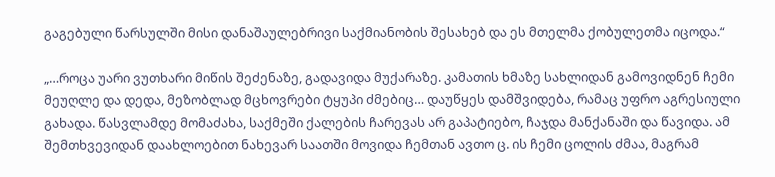გაგებული წარსულში მისი დანაშაულებრივი საქმიანობის შესახებ და ეს მთელმა ქობულეთმა იცოდა.“

„…როცა უარი ვუთხარი მიწის შეძენაზე, გადავიდა მუქარაზე. კამათის ხმაზე სახლიდან გამოვიდნენ ჩემი მეუღლე და დედა, მეზობლად მცხოვრები ტყუპი ძმებიც… დაუწყეს დამშვიდება, რამაც უფრო აგრესიული გახადა. წასვლამდე მომაძახა, საქმეში ქალების ჩარევას არ გაპატიებო, ჩაჯდა მანქანაში და წავიდა. ამ შემთხვევიდან დაახლოებით ნახევარ საათში მოვიდა ჩემთან ავთო ც. ის ჩემი ცოლის ძმაა, მაგრამ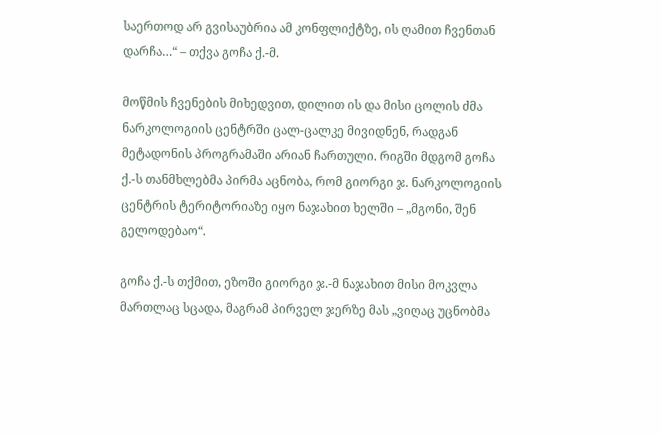საერთოდ არ გვისაუბრია ამ კონფლიქტზე, ის ღამით ჩვენთან დარჩა…“ – თქვა გოჩა ქ.-მ.

მოწმის ჩვენების მიხედვით, დილით ის და მისი ცოლის ძმა ნარკოლოგიის ცენტრში ცალ-ცალკე მივიდნენ, რადგან მეტადონის პროგრამაში არიან ჩართული. რიგში მდგომ გოჩა ქ.-ს თანმხლებმა პირმა აცნობა, რომ გიორგი ჯ. ნარკოლოგიის ცენტრის ტერიტორიაზე იყო ნაჯახით ხელში – „მგონი, შენ გელოდებაო“.

გოჩა ქ.-ს თქმით, ეზოში გიორგი ჯ.-მ ნაჯახით მისი მოკვლა მართლაც სცადა, მაგრამ პირველ ჯერზე მას „ვიღაც უცნობმა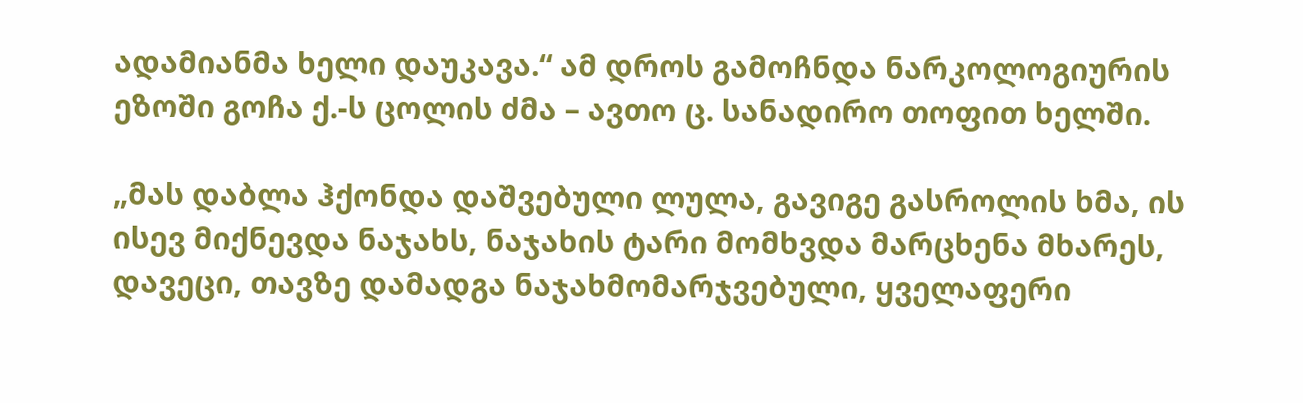ადამიანმა ხელი დაუკავა.“ ამ დროს გამოჩნდა ნარკოლოგიურის ეზოში გოჩა ქ.-ს ცოლის ძმა – ავთო ც. სანადირო თოფით ხელში.

„მას დაბლა ჰქონდა დაშვებული ლულა, გავიგე გასროლის ხმა, ის ისევ მიქნევდა ნაჯახს, ნაჯახის ტარი მომხვდა მარცხენა მხარეს, დავეცი, თავზე დამადგა ნაჯახმომარჯვებული, ყველაფერი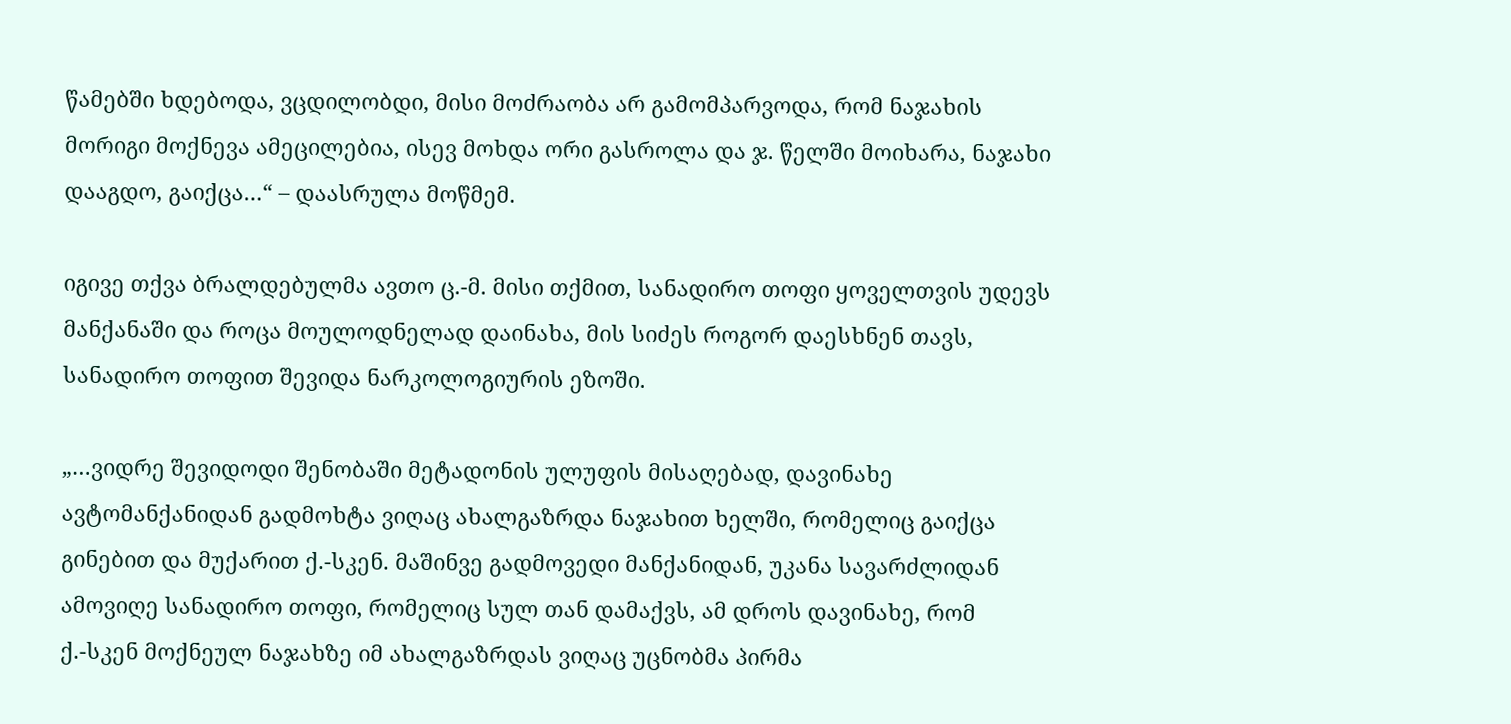წამებში ხდებოდა, ვცდილობდი, მისი მოძრაობა არ გამომპარვოდა, რომ ნაჯახის მორიგი მოქნევა ამეცილებია, ისევ მოხდა ორი გასროლა და ჯ. წელში მოიხარა, ნაჯახი დააგდო, გაიქცა…“ – დაასრულა მოწმემ.

იგივე თქვა ბრალდებულმა ავთო ც.-მ. მისი თქმით, სანადირო თოფი ყოველთვის უდევს მანქანაში და როცა მოულოდნელად დაინახა, მის სიძეს როგორ დაესხნენ თავს, სანადირო თოფით შევიდა ნარკოლოგიურის ეზოში.

„…ვიდრე შევიდოდი შენობაში მეტადონის ულუფის მისაღებად, დავინახე ავტომანქანიდან გადმოხტა ვიღაც ახალგაზრდა ნაჯახით ხელში, რომელიც გაიქცა გინებით და მუქარით ქ.-სკენ. მაშინვე გადმოვედი მანქანიდან, უკანა სავარძლიდან ამოვიღე სანადირო თოფი, რომელიც სულ თან დამაქვს, ამ დროს დავინახე, რომ ქ.-სკენ მოქნეულ ნაჯახზე იმ ახალგაზრდას ვიღაც უცნობმა პირმა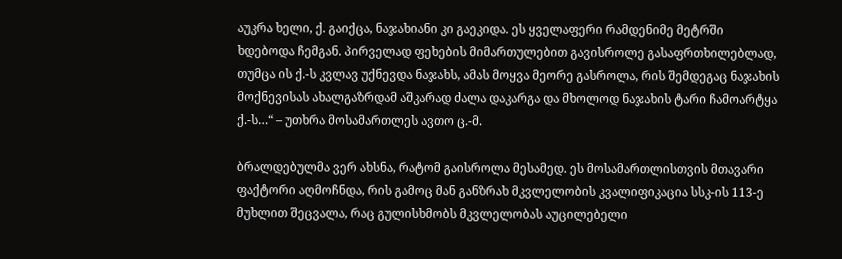აუკრა ხელი, ქ. გაიქცა, ნაჯახიანი კი გაეკიდა. ეს ყველაფერი რამდენიმე მეტრში ხდებოდა ჩემგან. პირველად ფეხების მიმართულებით გავისროლე გასაფრთხილებლად, თუმცა ის ქ.-ს კვლავ უქნევდა ნაჯახს, ამას მოყვა მეორე გასროლა, რის შემდეგაც ნაჯახის მოქნევისას ახალგაზრდამ აშკარად ძალა დაკარგა და მხოლოდ ნაჯახის ტარი ჩამოარტყა ქ.-ს…“ – უთხრა მოსამართლეს ავთო ც.-მ.

ბრალდებულმა ვერ ახსნა, რატომ გაისროლა მესამედ. ეს მოსამართლისთვის მთავარი ფაქტორი აღმოჩნდა, რის გამოც მან განზრახ მკვლელობის კვალიფიკაცია სსკ-ის 113-ე მუხლით შეცვალა, რაც გულისხმობს მკვლელობას აუცილებელი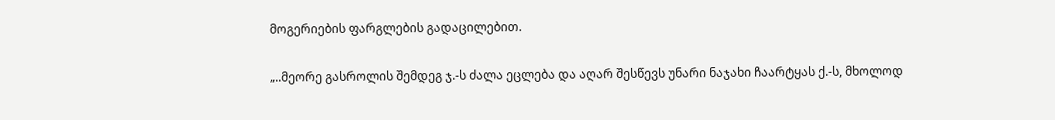მოგერიების ფარგლების გადაცილებით.

„..მეორე გასროლის შემდეგ ჯ.-ს ძალა ეცლება და აღარ შესწევს უნარი ნაჯახი ჩაარტყას ქ.-ს, მხოლოდ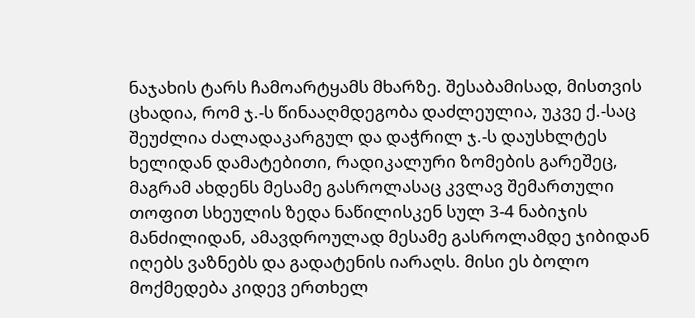ნაჯახის ტარს ჩამოარტყამს მხარზე. შესაბამისად, მისთვის ცხადია, რომ ჯ.-ს წინააღმდეგობა დაძლეულია, უკვე ქ.-საც შეუძლია ძალადაკარგულ და დაჭრილ ჯ.-ს დაუსხლტეს ხელიდან დამატებითი, რადიკალური ზომების გარეშეც, მაგრამ ახდენს მესამე გასროლასაც კვლავ შემართული თოფით სხეულის ზედა ნაწილისკენ სულ 3-4 ნაბიჯის მანძილიდან, ამავდროულად მესამე გასროლამდე ჯიბიდან იღებს ვაზნებს და გადატენის იარაღს. მისი ეს ბოლო მოქმედება კიდევ ერთხელ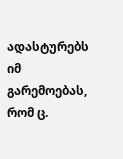ადასტურებს იმ გარემოებას, რომ ც.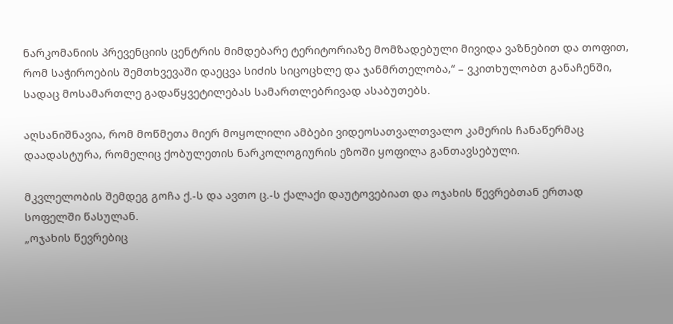ნარკომანიის პრევენციის ცენტრის მიმდებარე ტერიტორიაზე მომზადებული მივიდა ვაზნებით და თოფით, რომ საჭიროების შემთხვევაში დაეცვა სიძის სიცოცხლე და ჯანმრთელობა,“ – ვკითხულობთ განაჩენში, სადაც მოსამართლე გადაწყვეტილებას სამართლებრივად ასაბუთებს.

აღსანიშნავია, რომ მოწმეთა მიერ მოყოლილი ამბები ვიდეოსათვალთვალო კამერის ჩანაწერმაც დაადასტურა, რომელიც ქობულეთის ნარკოლოგიურის ეზოში ყოფილა განთავსებული.

მკვლელობის შემდეგ გოჩა ქ.-ს და ავთო ც.-ს ქალაქი დაუტოვებიათ და ოჯახის წევრებთან ერთად სოფელში წასულან.
„ოჯახის წევრებიც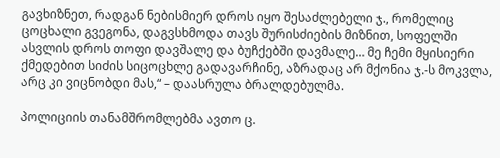გავხიზნეთ, რადგან ნებისმიერ დროს იყო შესაძლებელი ჯ., რომელიც ცოცხალი გვეგონა, დაგვსხმოდა თავს შურისძიების მიზნით, სოფელში ასვლის დროს თოფი დავშალე და ბუჩქებში დავმალე… მე ჩემი მყისიერი ქმედებით სიძის სიცოცხლე გადავარჩინე, აზრადაც არ მქონია ჯ.-ს მოკვლა, არც კი ვიცნობდი მას,“ – დაასრულა ბრალდებულმა.

პოლიციის თანამშრომლებმა ავთო ც.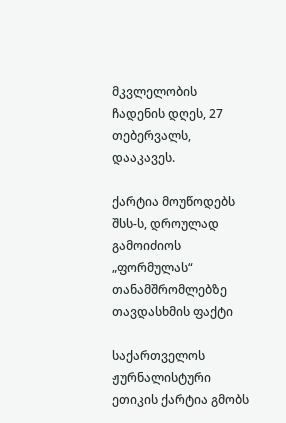მკვლელობის ჩადენის დღეს, 27 თებერვალს, დააკავეს.

ქარტია მოუწოდებს შსს-ს, დროულად გამოიძიოს „ფორმულას“ თანამშრომლებზე თავდასხმის ფაქტი

საქართველოს ჟურნალისტური ეთიკის ქარტია გმობს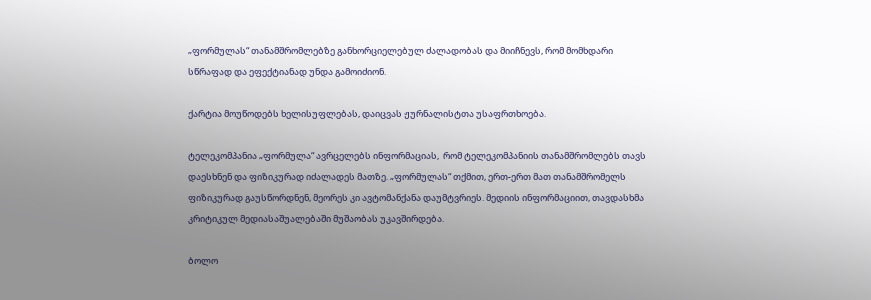„ფორმულას“ თანამშრომლებზე განხორციელებულ ძალადობას და მიიჩნევს, რომ მომხდარი სწრაფად და ეფექტიანად უნდა გამოიძიონ.

ქარტია მოუწოდებს ხელისუფლებას, დაიცვას ჟურნალისტთა უსაფრთხოება.

ტელეკომპანია „ფორმულა“ ავრცელებს ინფორმაციას,  რომ ტელეკომპანიის თანამშრომლებს თავს დაესხნენ და ფიზიკურად იძალადეს მათზე. „ფორმულას“ თქმით, ერთ-ერთ მათ თანამშრომელს ფიზიკურად გაუსწორდნენ, მეორეს კი ავტომანქანა დაუმტვრიეს. მედიის ინფორმაციით, თავდასხმა კრიტიკულ მედიასაშუალებაში მუშაობას უკავშირდება.

ბოლო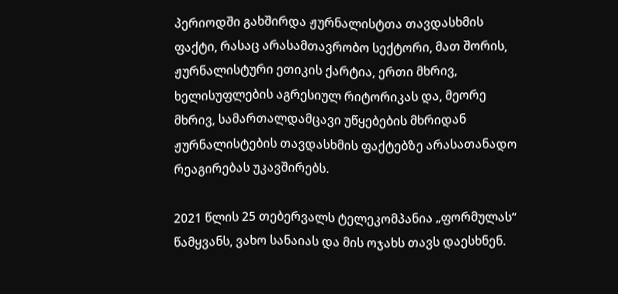პერიოდში გახშირდა ჟურნალისტთა თავდასხმის ფაქტი, რასაც არასამთავრობო სექტორი, მათ შორის, ჟურნალისტური ეთიკის ქარტია, ერთი მხრივ, ხელისუფლების აგრესიულ რიტორიკას და, მეორე მხრივ, სამართალდამცავი უწყებების მხრიდან ჟურნალისტების თავდასხმის ფაქტებზე არასათანადო რეაგირებას უკავშირებს.

2021 წლის 25 თებერვალს ტელეკომპანია „ფორმულას“ წამყვანს, ვახო სანაიას და მის ოჯახს თავს დაესხნენ.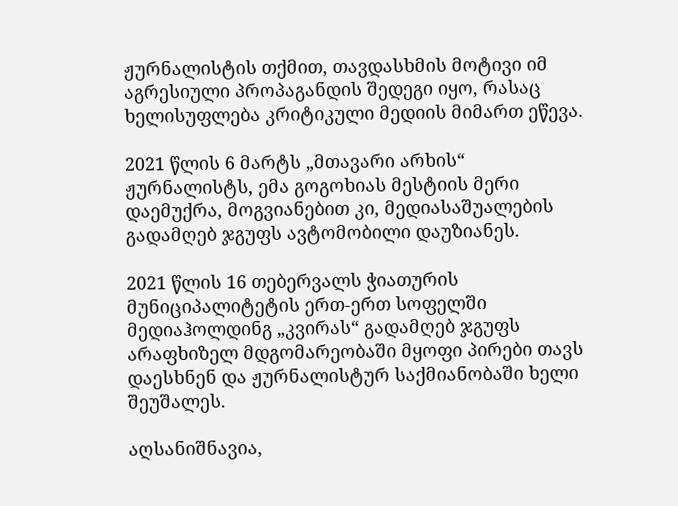ჟურნალისტის თქმით, თავდასხმის მოტივი იმ აგრესიული პროპაგანდის შედეგი იყო, რასაც ხელისუფლება კრიტიკული მედიის მიმართ ეწევა.

2021 წლის 6 მარტს „მთავარი არხის“ ჟურნალისტს, ემა გოგოხიას მესტიის მერი დაემუქრა, მოგვიანებით კი, მედიასაშუალების გადამღებ ჯგუფს ავტომობილი დაუზიანეს.

2021 წლის 16 თებერვალს ჭიათურის მუნიციპალიტეტის ერთ-ერთ სოფელში მედიაჰოლდინგ „კვირას“ გადამღებ ჯგუფს არაფხიზელ მდგომარეობაში მყოფი პირები თავს დაესხნენ და ჟურნალისტურ საქმიანობაში ხელი შეუშალეს.

აღსანიშნავია,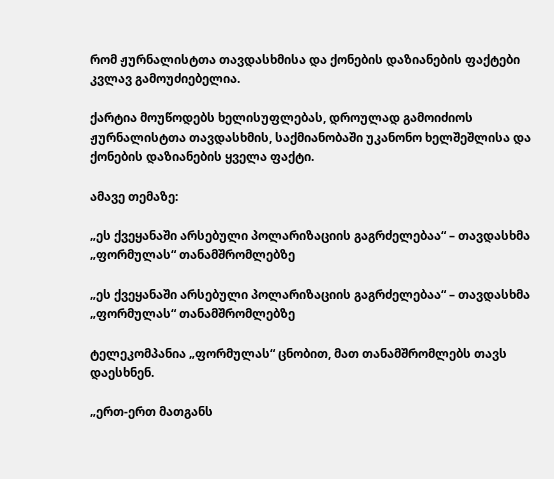რომ ჟურნალისტთა თავდასხმისა და ქონების დაზიანების ფაქტები კვლავ გამოუძიებელია.

ქარტია მოუწოდებს ხელისუფლებას, დროულად გამოიძიოს ჟურნალისტთა თავდასხმის, საქმიანობაში უკანონო ხელშეშლისა და ქონების დაზიანების ყველა ფაქტი.

ამავე თემაზე:

„ეს ქვეყანაში არსებული პოლარიზაციის გაგრძელებაა“ – თავდასხმა „ფორმულას“ თანამშრომლებზე

„ეს ქვეყანაში არსებული პოლარიზაციის გაგრძელებაა“ – თავდასხმა „ფორმულას“ თანამშრომლებზე

ტელეკომპანია „ფორმულას“ ცნობით, მათ თანამშრომლებს თავს დაესხნენ.

„ერთ-ერთ მათგანს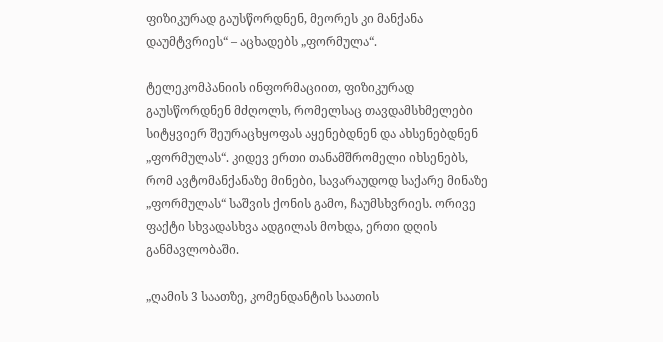ფიზიკურად გაუსწორდნენ, მეორეს კი მანქანა დაუმტვრიეს“ – აცხადებს „ფორმულა“.

ტელეკომპანიის ინფორმაციით, ფიზიკურად გაუსწორდნენ მძღოლს, რომელსაც თავდამსხმელები სიტყვიერ შეურაცხყოფას აყენებდნენ და ახსენებდნენ „ფორმულას“. კიდევ ერთი თანამშრომელი იხსენებს, რომ ავტომანქანაზე მინები, სავარაუდოდ საქარე მინაზე „ფორმულას“ საშვის ქონის გამო, ჩაუმსხვრიეს. ორივე ფაქტი სხვადასხვა ადგილას მოხდა, ერთი დღის განმავლობაში.

„ღამის 3 საათზე, კომენდანტის საათის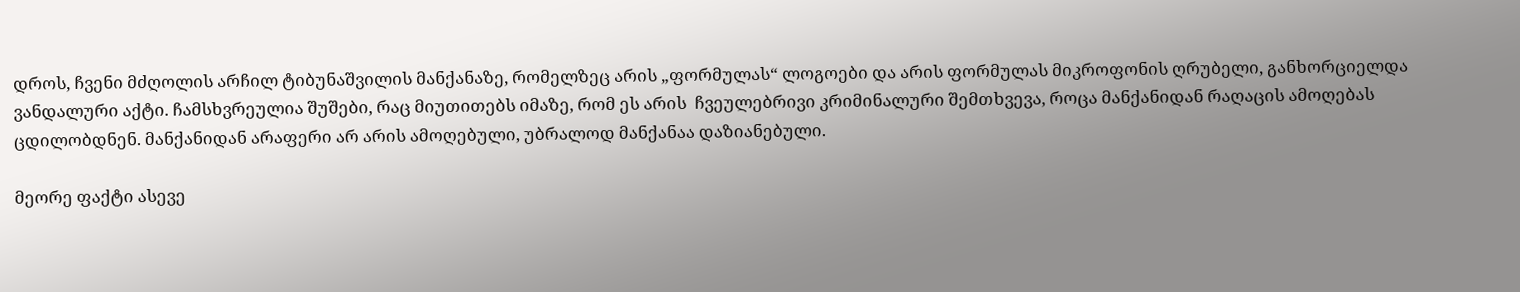დროს, ჩვენი მძღოლის არჩილ ტიბუნაშვილის მანქანაზე, რომელზეც არის „ფორმულას“ ლოგოები და არის ფორმულას მიკროფონის ღრუბელი, განხორციელდა ვანდალური აქტი. ჩამსხვრეულია შუშები, რაც მიუთითებს იმაზე, რომ ეს არის  ჩვეულებრივი კრიმინალური შემთხვევა, როცა მანქანიდან რაღაცის ამოღებას ცდილობდნენ. მანქანიდან არაფერი არ არის ამოღებული, უბრალოდ მანქანაა დაზიანებული.

მეორე ფაქტი ასევე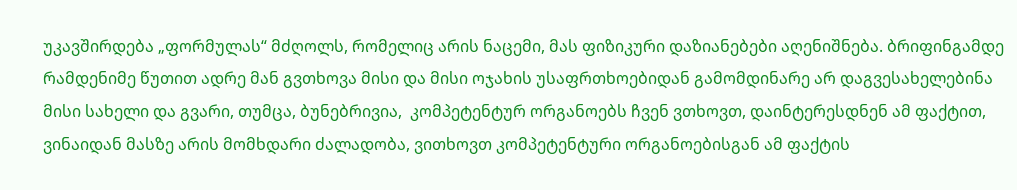უკავშირდება „ფორმულას“ მძღოლს, რომელიც არის ნაცემი, მას ფიზიკური დაზიანებები აღენიშნება. ბრიფინგამდე რამდენიმე წუთით ადრე მან გვთხოვა მისი და მისი ოჯახის უსაფრთხოებიდან გამომდინარე არ დაგვესახელებინა მისი სახელი და გვარი, თუმცა, ბუნებრივია,  კომპეტენტურ ორგანოებს ჩვენ ვთხოვთ, დაინტერესდნენ ამ ფაქტით, ვინაიდან მასზე არის მომხდარი ძალადობა, ვითხოვთ კომპეტენტური ორგანოებისგან ამ ფაქტის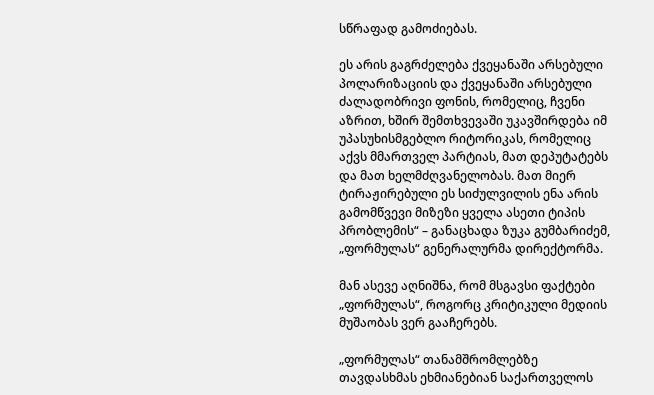სწრაფად გამოძიებას.

ეს არის გაგრძელება ქვეყანაში არსებული პოლარიზაციის და ქვეყანაში არსებული ძალადობრივი ფონის, რომელიც, ჩვენი აზრით, ხშირ შემთხვევაში უკავშირდება იმ  უპასუხისმგებლო რიტორიკას, რომელიც აქვს მმართველ პარტიას, მათ დეპუტატებს და მათ ხელმძღვანელობას. მათ მიერ ტირაჟირებული ეს სიძულვილის ენა არის გამომწვევი მიზეზი ყველა ასეთი ტიპის პრობლემის“ – განაცხადა ზუკა გუმბარიძემ, „ფორმულას“ გენერალურმა დირექტორმა.

მან ასევე აღნიშნა, რომ მსგავსი ფაქტები „ფორმულას“, როგორც კრიტიკული მედიის მუშაობას ვერ გააჩერებს.

„ფორმულას“ თანამშრომლებზე თავდასხმას ეხმიანებიან საქართველოს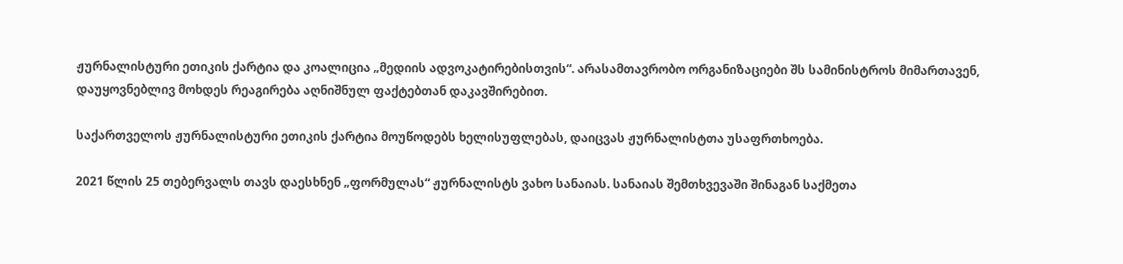ჟურნალისტური ეთიკის ქარტია და კოალიცია „მედიის ადვოკატირებისთვის“. არასამთავრობო ორგანიზაციები შს სამინისტროს მიმართავენ, დაუყოვნებლივ მოხდეს რეაგირება აღნიშნულ ფაქტებთან დაკავშირებით.

საქართველოს ჟურნალისტური ეთიკის ქარტია მოუწოდებს ხელისუფლებას, დაიცვას ჟურნალისტთა უსაფრთხოება.

2021 წლის 25 თებერვალს თავს დაესხნენ „ფორმულას“ ჟურნალისტს ვახო სანაიას. სანაიას შემთხვევაში შინაგან საქმეთა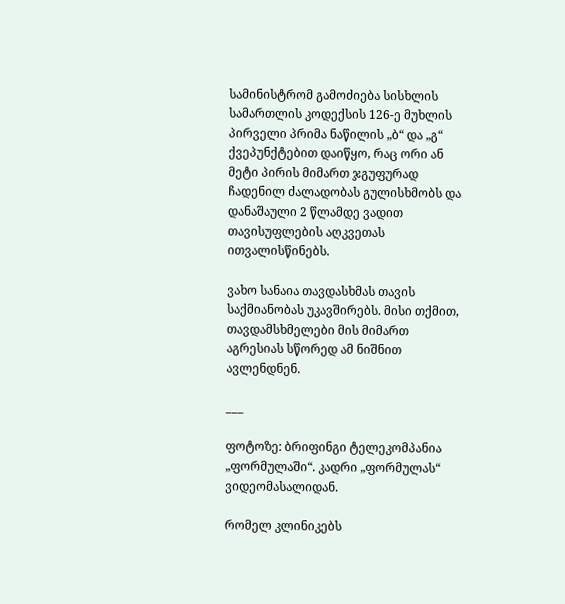სამინისტრომ გამოძიება სისხლის სამართლის კოდექსის 126-ე მუხლის პირველი პრიმა ნაწილის „ბ“ და „გ“ ქვეპუნქტებით დაიწყო, რაც ორი ან მეტი პირის მიმართ ჯგუფურად ჩადენილ ძალადობას გულისხმობს და დანაშაული 2 წლამდე ვადით თავისუფლების აღკვეთას ითვალისწინებს.

ვახო სანაია თავდასხმას თავის საქმიანობას უკავშირებს. მისი თქმით, თავდამსხმელები მის მიმართ აგრესიას სწორედ ამ ნიშნით ავლენდნენ.

___

ფოტოზე: ბრიფინგი ტელეკომპანია „ფორმულაში“. კადრი „ფორმულას“ ვიდეომასალიდან.

რომელ კლინიკებს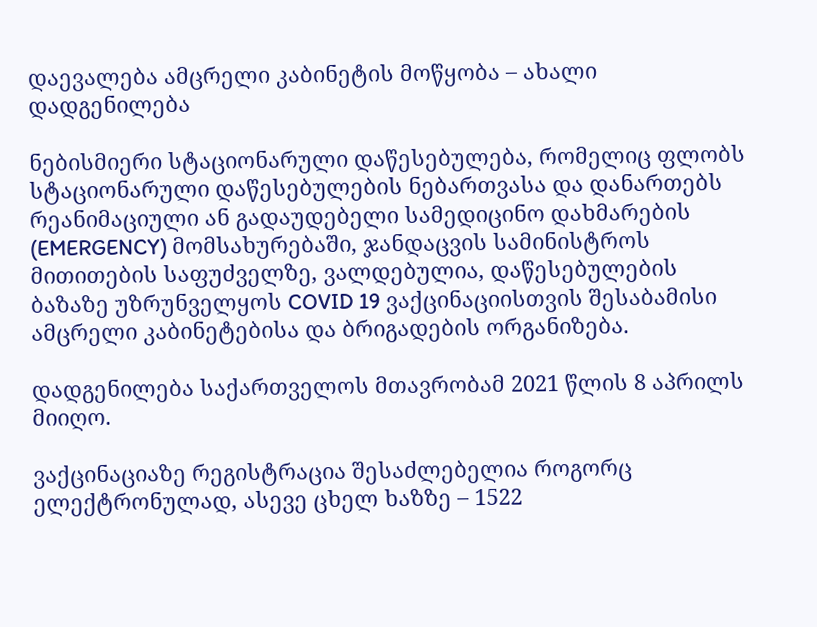დაევალება ამცრელი კაბინეტის მოწყობა – ახალი დადგენილება

ნებისმიერი სტაციონარული დაწესებულება, რომელიც ფლობს სტაციონარული დაწესებულების ნებართვასა და დანართებს რეანიმაციული ან გადაუდებელი სამედიცინო დახმარების (EMERGENCY) მომსახურებაში, ჯანდაცვის სამინისტროს მითითების საფუძველზე, ვალდებულია, დაწესებულების ბაზაზე უზრუნველყოს COVID 19 ვაქცინაციისთვის შესაბამისი ამცრელი კაბინეტებისა და ბრიგადების ორგანიზება.

დადგენილება საქართველოს მთავრობამ 2021 წლის 8 აპრილს მიიღო.

ვაქცინაციაზე რეგისტრაცია შესაძლებელია როგორც ელექტრონულად, ასევე ცხელ ხაზზე – 1522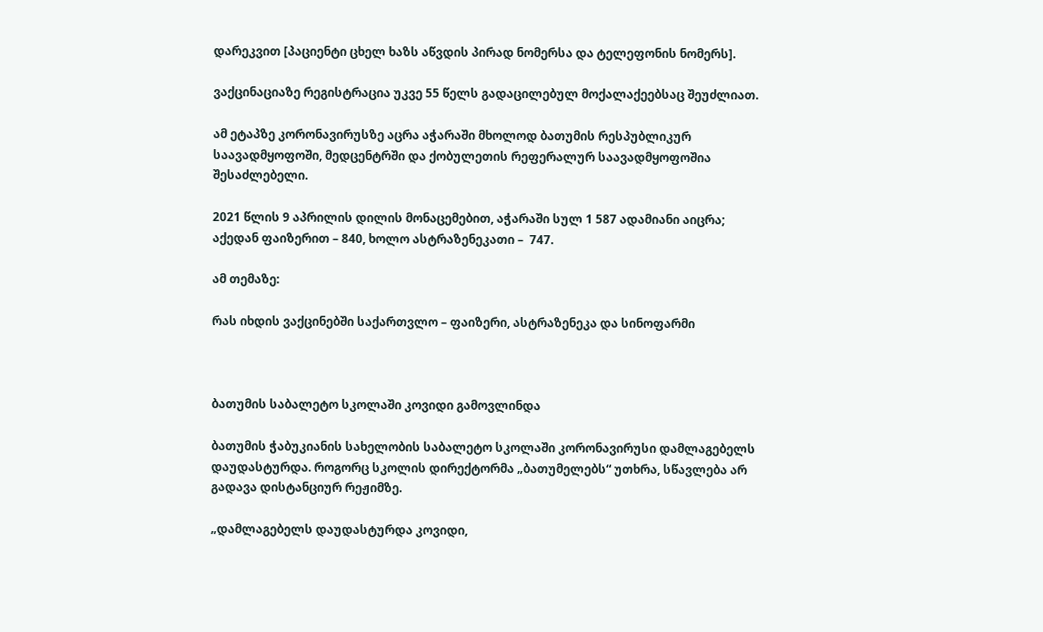დარეკვით [პაციენტი ცხელ ხაზს აწვდის პირად ნომერსა და ტელეფონის ნომერს].

ვაქცინაციაზე რეგისტრაცია უკვე 55 წელს გადაცილებულ მოქალაქეებსაც შეუძლიათ.

ამ ეტაპზე კორონავირუსზე აცრა აჭარაში მხოლოდ ბათუმის რესპუბლიკურ საავადმყოფოში, მედცენტრში და ქობულეთის რეფერალურ საავადმყოფოშია შესაძლებელი.

2021 წლის 9 აპრილის დილის მონაცემებით, აჭარაში სულ 1 587 ადამიანი აიცრა; აქედან ფაიზერით – 840, ხოლო ასტრაზენეკათი –  747.

ამ თემაზე:

რას იხდის ვაქცინებში საქართვლო – ფაიზერი, ასტრაზენეკა და სინოფარმი



ბათუმის საბალეტო სკოლაში კოვიდი გამოვლინდა

ბათუმის ჭაბუკიანის სახელობის საბალეტო სკოლაში კორონავირუსი დამლაგებელს დაუდასტურდა. როგორც სკოლის დირექტორმა „ბათუმელებს“ უთხრა, სწავლება არ გადავა დისტანციურ რეჟიმზე.

„დამლაგებელს დაუდასტურდა კოვიდი,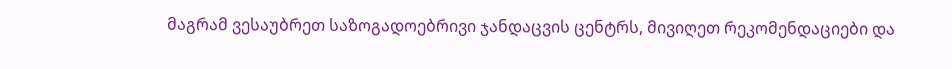მაგრამ ვესაუბრეთ საზოგადოებრივი ჯანდაცვის ცენტრს, მივიღეთ რეკომენდაციები და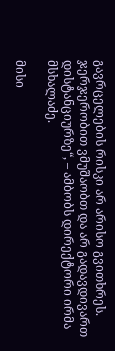გავრცელების რისკი არ არისო გვითხრეს. ჯერჯერობით ვმუშაობთ და არ გადავდივართ დისტანციურზე“, – ამბობს დირექტორი ირმა მსხალაძე.

მისი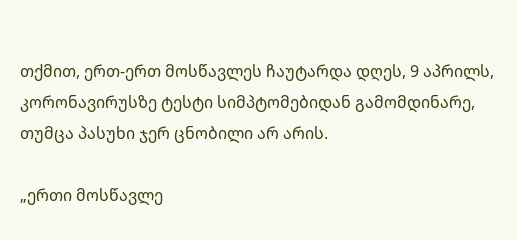თქმით, ერთ-ერთ მოსწავლეს ჩაუტარდა დღეს, 9 აპრილს, კორონავირუსზე ტესტი სიმპტომებიდან გამომდინარე, თუმცა პასუხი ჯერ ცნობილი არ არის.

„ერთი მოსწავლე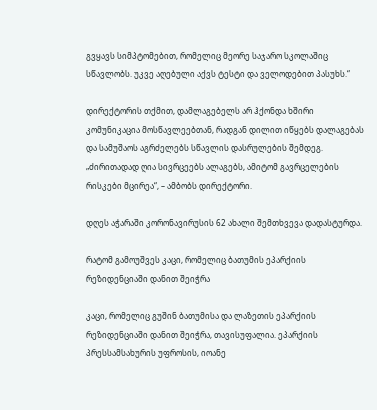გვყავს სიმპტომებით, რომელიც მეორე საჯარო სკოლაშიც სწავლობს. უკვე აღებული აქვს ტესტი და ველოდებით პასუხს.“

დირექტორის თქმით, დამლაგებელს არ ჰქონდა ხშირი კომუნიკაცია მოსწავლეებთან, რადგან დილით იწყებს დალაგებას და სამუშაოს აგრძელებს სწავლის დასრულების შემდეგ. „ძირითადად ღია სივრცეებს ალაგებს, ამიტომ გავრცელების რისკები მცირეა“, – ამბობს დირექტორი.

დღეს აჭარაში კორონავირუსის 62 ახალი შემთხვევა დადასტურდა.

რატომ გამოუშვეს კაცი, რომელიც ბათუმის ეპარქიის რეზიდენციაში დანით შეიჭრა

კაცი, რომელიც გუშინ ბათუმისა და ლაზეთის ეპარქიის რეზიდენციაში დანით შეიჭრა, თავისუფალია. ეპარქიის პრესსამსახურის უფროსის, იოანე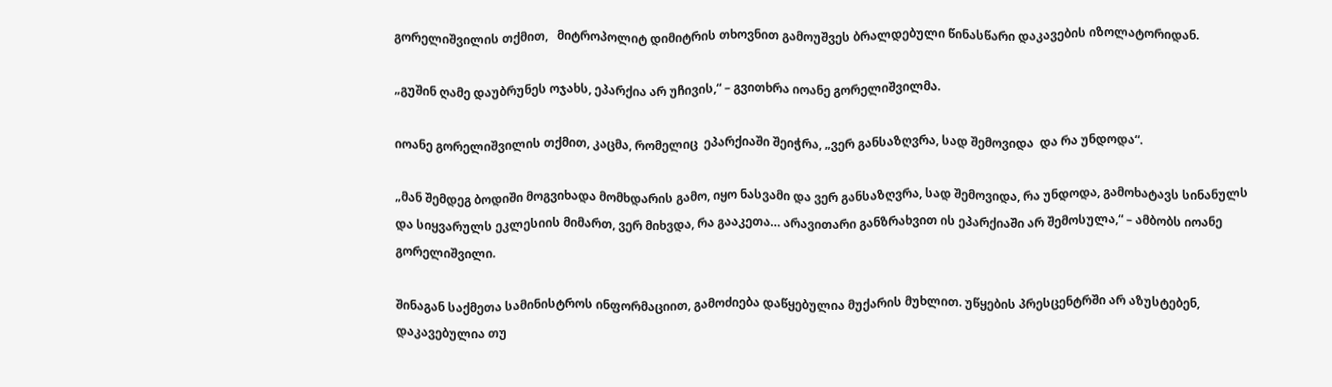გორელიშვილის თქმით,   მიტროპოლიტ დიმიტრის თხოვნით გამოუშვეს ბრალდებული წინასწარი დაკავების იზოლატორიდან.

„გუშინ ღამე დაუბრუნეს ოჯახს, ეპარქია არ უჩივის,“ – გვითხრა იოანე გორელიშვილმა.

იოანე გორელიშვილის თქმით, კაცმა, რომელიც  ეპარქიაში შეიჭრა, „ვერ განსაზღვრა, სად შემოვიდა  და რა უნდოდა“.

„მან შემდეგ ბოდიში მოგვიხადა მომხდარის გამო, იყო ნასვამი და ვერ განსაზღვრა, სად შემოვიდა, რა უნდოდა, გამოხატავს სინანულს და სიყვარულს ეკლესიის მიმართ, ვერ მიხვდა, რა გააკეთა… არავითარი განზრახვით ის ეპარქიაში არ შემოსულა,“ – ამბობს იოანე გორელიშვილი.

შინაგან საქმეთა სამინისტროს ინფორმაციით, გამოძიება დაწყებულია მუქარის მუხლით. უწყების პრესცენტრში არ აზუსტებენ, დაკავებულია თუ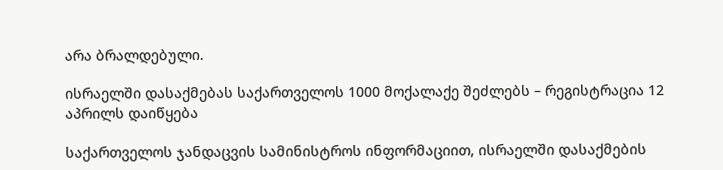არა ბრალდებული.

ისრაელში დასაქმებას საქართველოს 1000 მოქალაქე შეძლებს – რეგისტრაცია 12 აპრილს დაიწყება

საქართველოს ჯანდაცვის სამინისტროს ინფორმაციით, ისრაელში დასაქმების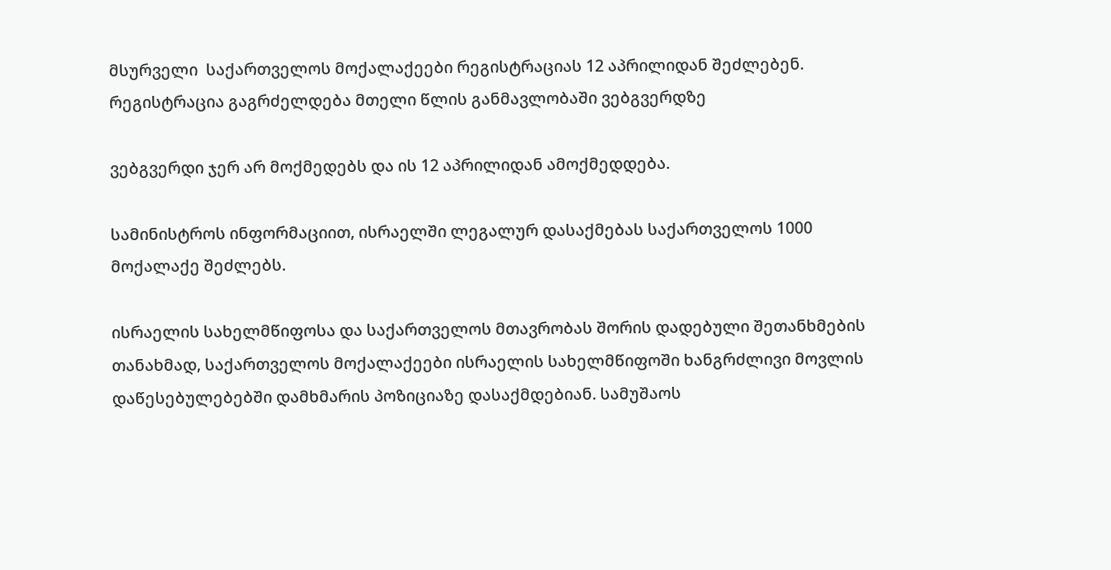მსურველი  საქართველოს მოქალაქეები რეგისტრაციას 12 აპრილიდან შეძლებენ. რეგისტრაცია გაგრძელდება მთელი წლის განმავლობაში ვებგვერდზე

ვებგვერდი ჯერ არ მოქმედებს და ის 12 აპრილიდან ამოქმედდება.

სამინისტროს ინფორმაციით, ისრაელში ლეგალურ დასაქმებას საქართველოს 1000 მოქალაქე შეძლებს.

ისრაელის სახელმწიფოსა და საქართველოს მთავრობას შორის დადებული შეთანხმების თანახმად, საქართველოს მოქალაქეები ისრაელის სახელმწიფოში ხანგრძლივი მოვლის დაწესებულებებში დამხმარის პოზიციაზე დასაქმდებიან. სამუშაოს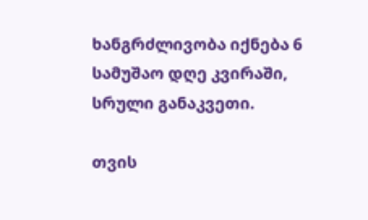ხანგრძლივობა იქნება 6 სამუშაო დღე კვირაში, სრული განაკვეთი.

თვის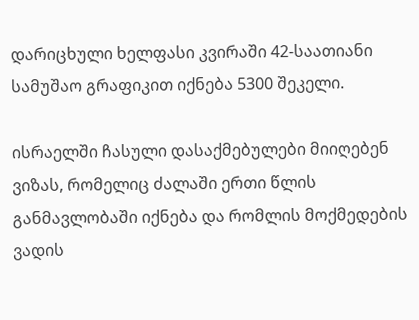დარიცხული ხელფასი კვირაში 42-საათიანი სამუშაო გრაფიკით იქნება 5300 შეკელი.

ისრაელში ჩასული დასაქმებულები მიიღებენ ვიზას, რომელიც ძალაში ერთი წლის განმავლობაში იქნება და რომლის მოქმედების ვადის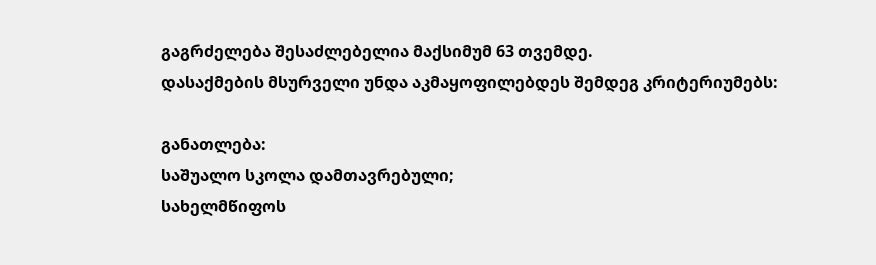გაგრძელება შესაძლებელია მაქსიმუმ 63 თვემდე.
დასაქმების მსურველი უნდა აკმაყოფილებდეს შემდეგ კრიტერიუმებს:

განათლება:
საშუალო სკოლა დამთავრებული;
სახელმწიფოს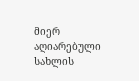მიერ აღიარებული სახლის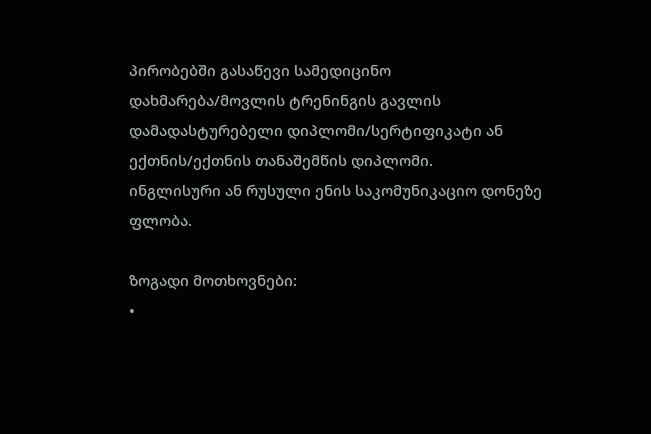პირობებში გასაწევი სამედიცინო დახმარება/მოვლის ტრენინგის გავლის დამადასტურებელი დიპლომი/სერტიფიკატი ან ექთნის/ექთნის თანაშემწის დიპლომი.
ინგლისური ან რუსული ენის საკომუნიკაციო დონეზე ფლობა.

ზოგადი მოთხოვნები:
•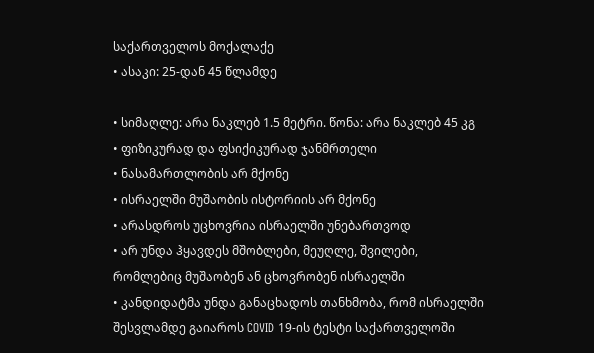საქართველოს მოქალაქე
• ასაკი: 25-დან 45 წლამდე

• სიმაღლე: არა ნაკლებ 1.5 მეტრი. წონა: არა ნაკლებ 45 კგ
• ფიზიკურად და ფსიქიკურად ჯანმრთელი
• ნასამართლობის არ მქონე
• ისრაელში მუშაობის ისტორიის არ მქონე
• არასდროს უცხოვრია ისრაელში უნებართვოდ
• არ უნდა ჰყავდეს მშობლები, მეუღლე, შვილები, რომლებიც მუშაობენ ან ცხოვრობენ ისრაელში
• კანდიდატმა უნდა განაცხადოს თანხმობა, რომ ისრაელში შესვლამდე გაიაროს COVID 19-ის ტესტი საქართველოში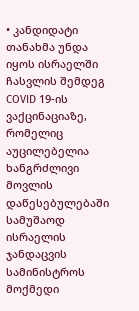• კანდიდატი თანახმა უნდა იყოს ისრაელში ჩასვლის შემდეგ COVID 19-ის ვაქცინაციაზე, რომელიც აუცილებელია ხანგრძლივი მოვლის დაწესებულებაში სამუშაოდ ისრაელის ჯანდაცვის სამინისტროს მოქმედი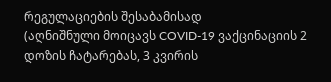რეგულაციების შესაბამისად
(აღნიშნული მოიცავს COVID-19 ვაქცინაციის 2 დოზის ჩატარებას, 3 კვირის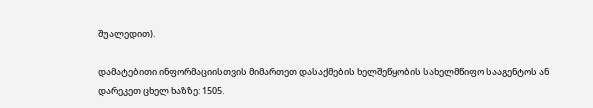შუალედით).

დამატებითი ინფორმაციისთვის მიმართეთ დასაქმების ხელშეწყობის სახელმწიფო სააგენტოს ან დარეკეთ ცხელ ხაზზე: 1505.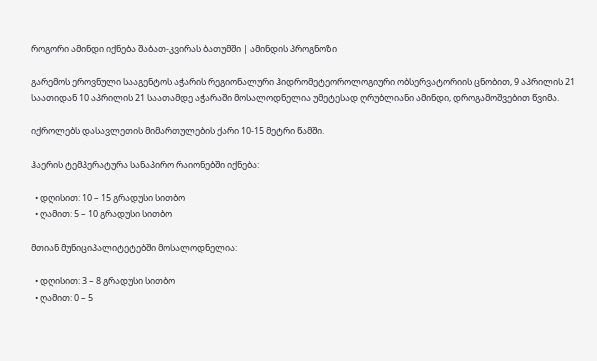როგორი ამინდი იქნება შაბათ-კვირას ბათუმში | ამინდის პროგნოზი

გარემოს ეროვნული სააგენტოს აჭარის რეგიონალური ჰიდრომეტეოროლოგიური ობსერვატორიის ცნობით, 9 აპრილის 21 საათიდან 10 აპრილის 21 საათამდე აჭარაში მოსალოდნელია უმეტესად ღრუბლიანი ამინდი, დროგამოშვებით წვიმა.

იქროლებს დასავლეთის მიმართულების ქარი 10-15 მეტრი წამში.

ჰაერის ტემპერატურა სანაპირო რაიონებში იქნება:

  • დღისით: 10 – 15 გრადუსი სითბო
  • ღამით: 5 – 10 გრადუსი სითბო

მთიან მუნიციპალიტეტებში მოსალოდნელია:

  • დღისით: 3 – 8 გრადუსი სითბო
  • ღამით: 0 – 5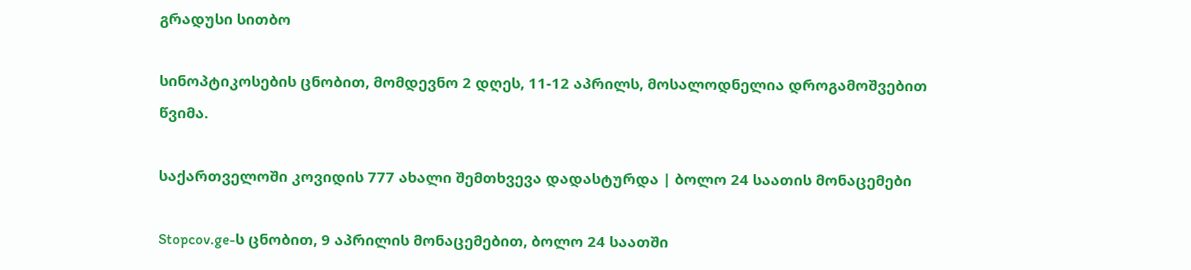გრადუსი სითბო

სინოპტიკოსების ცნობით, მომდევნო 2 დღეს, 11-12 აპრილს, მოსალოდნელია დროგამოშვებით წვიმა.

საქართველოში კოვიდის 777 ახალი შემთხვევა დადასტურდა | ბოლო 24 საათის მონაცემები

Stopcov.ge-ს ცნობით, 9 აპრილის მონაცემებით, ბოლო 24 საათში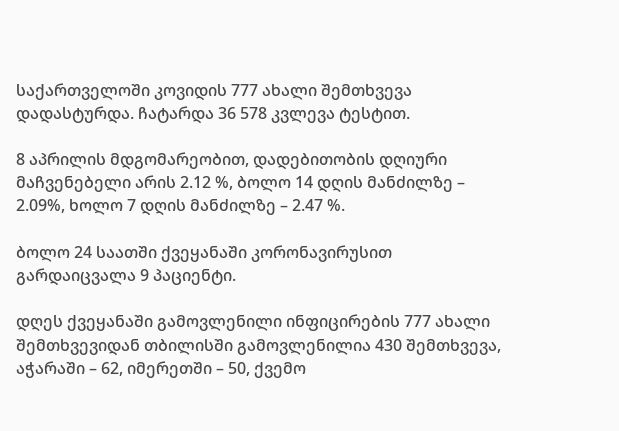საქართველოში კოვიდის 777 ახალი შემთხვევა დადასტურდა. ჩატარდა 36 578 კვლევა ტესტით.

8 აპრილის მდგომარეობით, დადებითობის დღიური მაჩვენებელი არის 2.12 %, ბოლო 14 დღის მანძილზე – 2.09%, ხოლო 7 დღის მანძილზე – 2.47 %.

ბოლო 24 საათში ქვეყანაში კორონავირუსით გარდაიცვალა 9 პაციენტი.

დღეს ქვეყანაში გამოვლენილი ინფიცირების 777 ახალი შემთხვევიდან თბილისში გამოვლენილია 430 შემთხვევა, აჭარაში – 62, იმერეთში – 50, ქვემო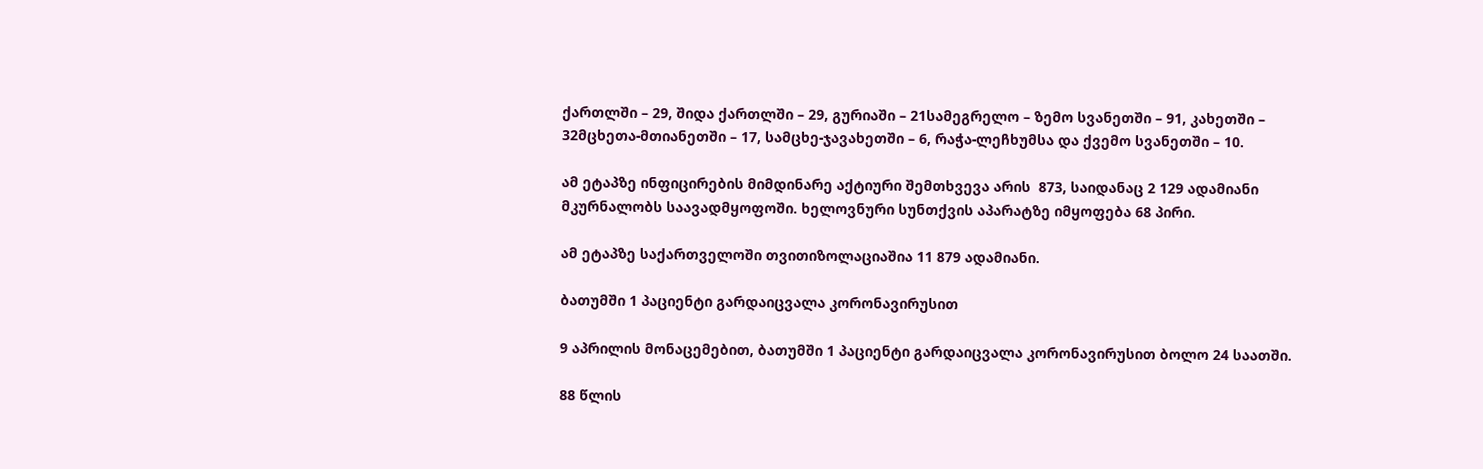ქართლში – 29, შიდა ქართლში – 29, გურიაში – 21სამეგრელო – ზემო სვანეთში – 91, კახეთში – 32მცხეთა-მთიანეთში – 17, სამცხე-ჯავახეთში – 6, რაჭა-ლეჩხუმსა და ქვემო სვანეთში – 10.

ამ ეტაპზე ინფიცირების მიმდინარე აქტიური შემთხვევა არის  873, საიდანაც 2 129 ადამიანი მკურნალობს საავადმყოფოში. ხელოვნური სუნთქვის აპარატზე იმყოფება 68 პირი.

ამ ეტაპზე საქართველოში თვითიზოლაციაშია 11 879 ადამიანი.

ბათუმში 1 პაციენტი გარდაიცვალა კორონავირუსით

9 აპრილის მონაცემებით, ბათუმში 1 პაციენტი გარდაიცვალა კორონავირუსით ბოლო 24 საათში.

88 წლის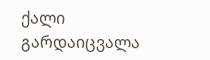ქალი გარდაიცვალა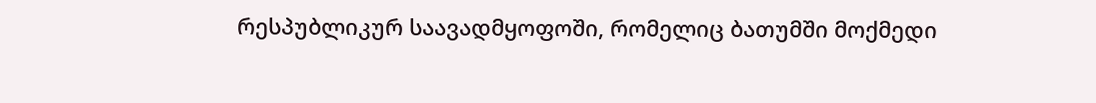რესპუბლიკურ საავადმყოფოში, რომელიც ბათუმში მოქმედი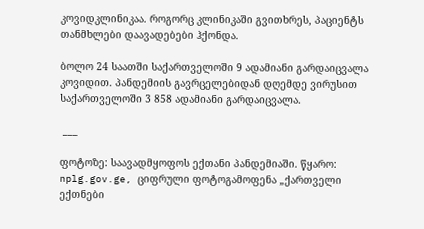კოვიდკლინიკაა. როგორც კლინიკაში გვითხრეს, პაციენტს თანმხლები დაავადებები ჰქონდა.

ბოლო 24 საათში საქართველოში 9 ადამიანი გარდაიცვალა კოვიდით. პანდემიის გავრცელებიდან დღემდე ვირუსით  საქართველოში 3 858 ადამიანი გარდაიცვალა.

 ___

ფოტოზე: საავადმყოფოს ექთანი პანდემიაში. წყარო: nplg.gov.ge, ციფრული ფოტოგამოფენა „ქართველი ექთნები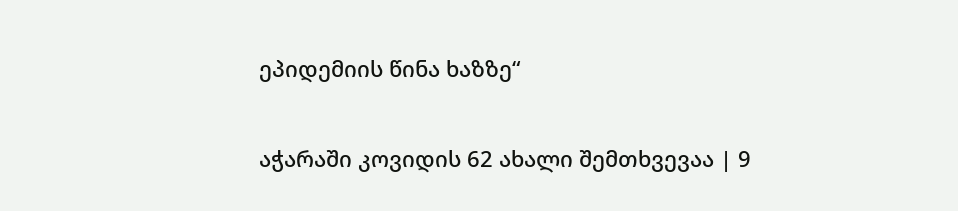ეპიდემიის წინა ხაზზე“

აჭარაში კოვიდის 62 ახალი შემთხვევაა | 9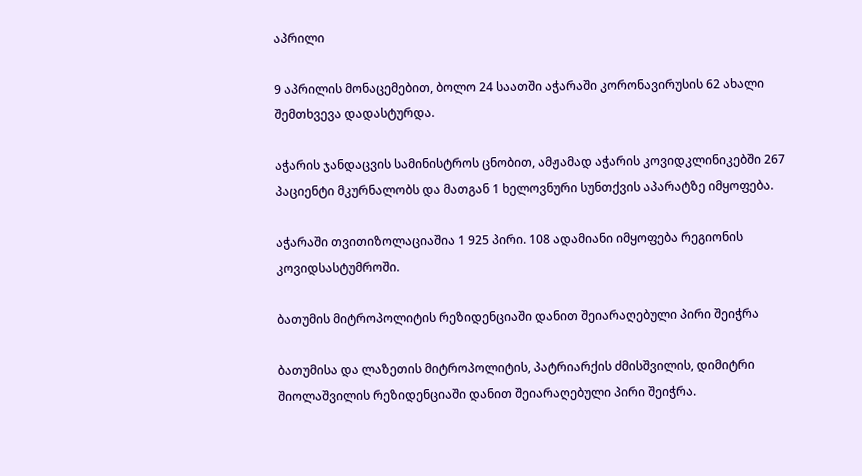აპრილი

9 აპრილის მონაცემებით, ბოლო 24 საათში აჭარაში კორონავირუსის 62 ახალი შემთხვევა დადასტურდა.

აჭარის ჯანდაცვის სამინისტროს ცნობით, ამჟამად აჭარის კოვიდკლინიკებში 267 პაციენტი მკურნალობს და მათგან 1 ხელოვნური სუნთქვის აპარატზე იმყოფება.

აჭარაში თვითიზოლაციაშია 1 925 პირი. 108 ადამიანი იმყოფება რეგიონის კოვიდსასტუმროში.

ბათუმის მიტროპოლიტის რეზიდენციაში დანით შეიარაღებული პირი შეიჭრა

ბათუმისა და ლაზეთის მიტროპოლიტის, პატრიარქის ძმისშვილის, დიმიტრი შიოლაშვილის რეზიდენციაში დანით შეიარაღებული პირი შეიჭრა.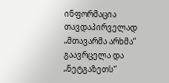ინფორმაცია თავდაპირველად „მთავარმა არხმა“ გაავრცელა და „ნეტგაზეთს“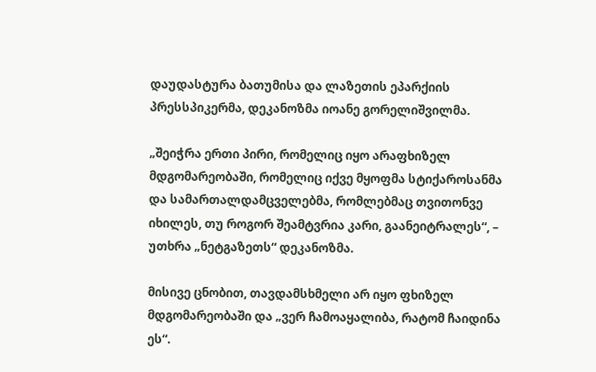დაუდასტურა ბათუმისა და ლაზეთის ეპარქიის პრესსპიკერმა, დეკანოზმა იოანე გორელიშვილმა.

„შეიჭრა ერთი პირი, რომელიც იყო არაფხიზელ მდგომარეობაში, რომელიც იქვე მყოფმა სტიქაროსანმა და სამართალდამცველებმა, რომლებმაც თვითონვე იხილეს, თუ როგორ შეამტვრია კარი, გაანეიტრალეს“, – უთხრა „ნეტგაზეთს“ დეკანოზმა.

მისივე ცნობით, თავდამსხმელი არ იყო ფხიზელ მდგომარეობაში და „ვერ ჩამოაყალიბა, რატომ ჩაიდინა ეს“.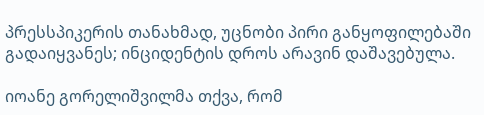პრესსპიკერის თანახმად, უცნობი პირი განყოფილებაში გადაიყვანეს; ინციდენტის დროს არავინ დაშავებულა.

იოანე გორელიშვილმა თქვა, რომ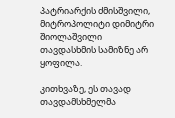პატრიარქის ძმისშვილი, მიტროპოლიტი დიმიტრი შიოლაშვილი თავდასხმის სამიზნე არ ყოფილა.

კითხვაზე, ეს თავად თავდამსხმელმა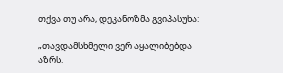თქვა თუ არა, დეკანოზმა გვიპასუხა:

„თავდამსხმელი ვერ აყალიბებდა აზრს.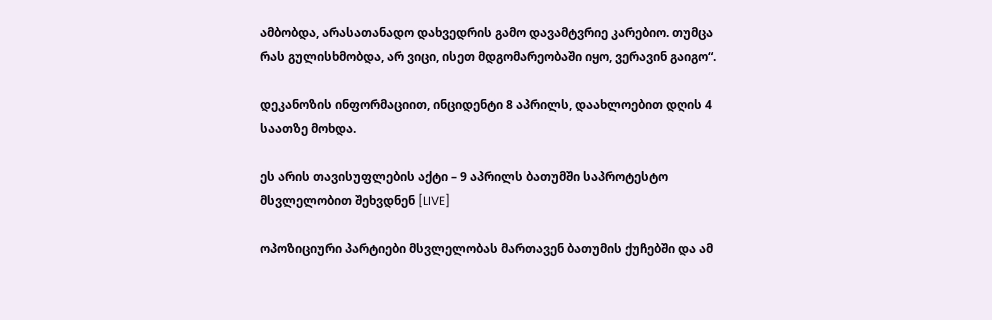ამბობდა, არასათანადო დახვედრის გამო დავამტვრიე კარებიო. თუმცა რას გულისხმობდა, არ ვიცი, ისეთ მდგომარეობაში იყო, ვერავინ გაიგო“.

დეკანოზის ინფორმაციით, ინციდენტი 8 აპრილს, დაახლოებით დღის 4 საათზე მოხდა.

ეს არის თავისუფლების აქტი – 9 აპრილს ბათუმში საპროტესტო მსვლელობით შეხვდნენ [LIVE]

ოპოზიციური პარტიები მსვლელობას მართავენ ბათუმის ქუჩებში და ამ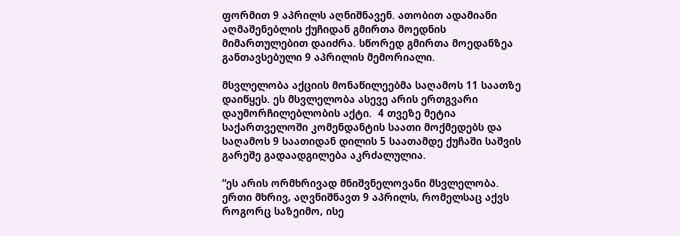ფორმით 9 აპრილს აღნიშნავენ. ათობით ადამიანი აღმაშენებლის ქუჩიდან გმირთა მოედნის მიმართულებით დაიძრა. სწორედ გმირთა მოედანზეა განთავსებული 9 აპრილის მემორიალი.

მსვლელობა აქციის მონაწილეებმა საღამოს 11 საათზე დაიწყეს. ეს მსვლელობა ასევე არის ერთგვარი დაუმორჩილებლობის აქტი.  4 თვეზე მეტია საქართველოში კომენდანტის საათი მოქმედებს და საღამოს 9 საათიდან დილის 5 საათამდე ქუჩაში საშვის გარეშე გადაადგილება აკრძალულია.

“ეს არის ორმხრივად მნიშვნელოვანი მსვლელობა. ერთი მხრივ, აღვნიშნავთ 9 აპრილს, რომელსაც აქვს როგორც საზეიმო, ისე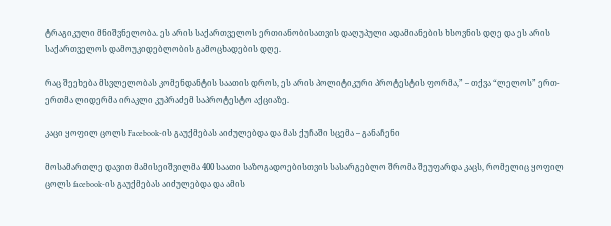ტრაგიკული მნიშვნელობა. ეს არის საქართველოს ერთიანობისათვის დაღუპული ადამიანების ხსოვნის დღე და ეს არის საქართველოს დამოუკიდებლობის გამოცხადების დღე.

რაც შეეხება მსვლელობას კომენდანტის საათის დროს, ეს არის პოლიტიკური პროტესტის ფორმა,” – თქვა “ლელოს” ერთ-ერთმა ლიდერმა ირაკლი კუპრაძემ საპროტესტო აქციაზე.

კაცი ყოფილ ცოლს Facebook-ის გაუქმებას აიძულებდა და მას ქუჩაში სცემა – განაჩენი

მოსამართლე დავით მამისეიშვილმა 400 საათი საზოგადოებისთვის სასარგებლო შრომა შეუფარდა კაცს, რომელიც ყოფილ ცოლს facebook-ის გაუქმებას აიძულებდა და ამის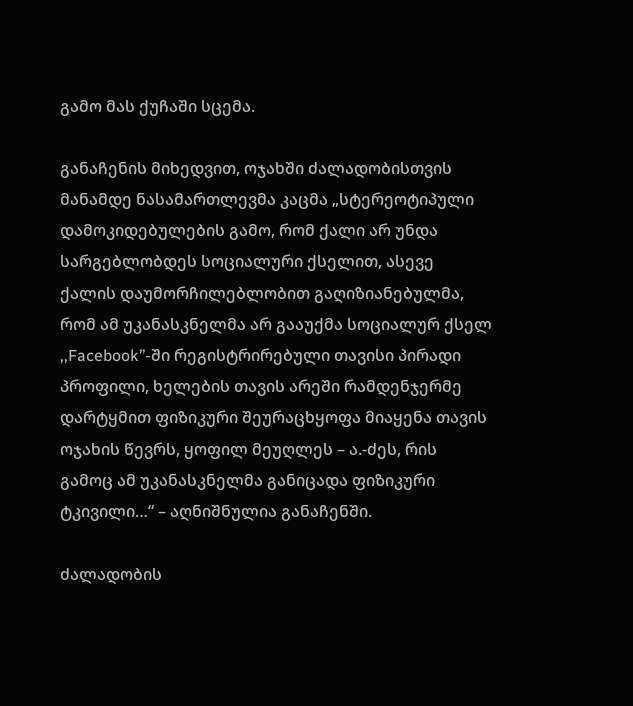გამო მას ქუჩაში სცემა.

განაჩენის მიხედვით, ოჯახში ძალადობისთვის მანამდე ნასამართლევმა კაცმა „სტერეოტიპული დამოკიდებულების გამო, რომ ქალი არ უნდა სარგებლობდეს სოციალური ქსელით, ასევე ქალის დაუმორჩილებლობით გაღიზიანებულმა, რომ ამ უკანასკნელმა არ გააუქმა სოციალურ ქსელ ,,Facebook’’-ში რეგისტრირებული თავისი პირადი პროფილი, ხელების თავის არეში რამდენჯერმე დარტყმით ფიზიკური შეურაცხყოფა მიაყენა თავის ოჯახის წევრს, ყოფილ მეუღლეს – ა.-ძეს, რის გამოც ამ უკანასკნელმა განიცადა ფიზიკური ტკივილი…“ – აღნიშნულია განაჩენში.

ძალადობის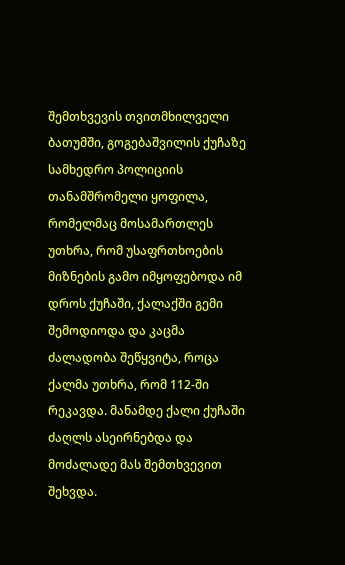შემთხვევის თვითმხილველი ბათუმში, გოგებაშვილის ქუჩაზე სამხედრო პოლიციის თანამშრომელი ყოფილა, რომელმაც მოსამართლეს უთხრა, რომ უსაფრთხოების მიზნების გამო იმყოფებოდა იმ დროს ქუჩაში, ქალაქში გემი შემოდიოდა და კაცმა ძალადობა შეწყვიტა, როცა ქალმა უთხრა, რომ 112-ში რეკავდა. მანამდე ქალი ქუჩაში ძაღლს ასეირნებდა და მოძალადე მას შემთხვევით შეხვდა.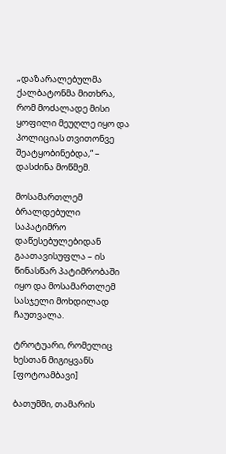„დაზარალებულმა ქალბატონმა მითხრა, რომ მოძალადე მისი ყოფილი მეუღლე იყო და პოლიციას თვითონვე შეატყობინებდა,“ – დასძინა მოწმემ.

მოსამართლემ ბრალდებული საპატიმრო დაწესებულებიდან გაათავისუფლა – ის წინასწარ პატიმრობაში იყო და მოსამართლემ სასჯელი მოხდილად ჩაუთვალა.

ტროტუარი, რომელიც ხესთან მიგიყვანს [ფოტოამბავი]

ბათუმში, თამარის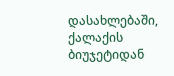დასახლებაში, ქალაქის ბიუჯეტიდან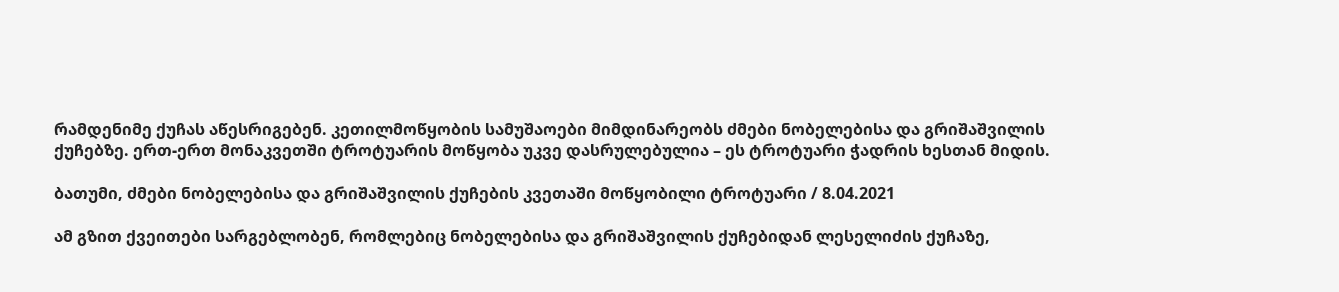რამდენიმე ქუჩას აწესრიგებენ. კეთილმოწყობის სამუშაოები მიმდინარეობს ძმები ნობელებისა და გრიშაშვილის ქუჩებზე. ერთ-ერთ მონაკვეთში ტროტუარის მოწყობა უკვე დასრულებულია – ეს ტროტუარი ჭადრის ხესთან მიდის.

ბათუმი, ძმები ნობელებისა და გრიშაშვილის ქუჩების კვეთაში მოწყობილი ტროტუარი / 8.04.2021

ამ გზით ქვეითები სარგებლობენ, რომლებიც ნობელებისა და გრიშაშვილის ქუჩებიდან ლესელიძის ქუჩაზე,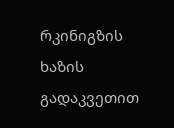რკინიგზის ხაზის გადაკვეთით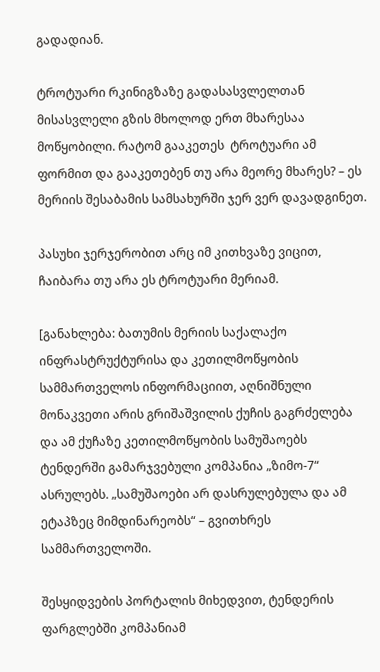გადადიან.

ტროტუარი რკინიგზაზე გადასასვლელთან მისასვლელი გზის მხოლოდ ერთ მხარესაა მოწყობილი. რატომ გააკეთეს  ტროტუარი ამ ფორმით და გააკეთებენ თუ არა მეორე მხარეს? – ეს მერიის შესაბამის სამსახურში ჯერ ვერ დავადგინეთ.

პასუხი ჯერჯერობით არც იმ კითხვაზე ვიცით, ჩაიბარა თუ არა ეს ტროტუარი მერიამ.

[განახლება: ბათუმის მერიის საქალაქო ინფრასტრუქტურისა და კეთილმოწყობის სამმართველოს ინფორმაციით, აღნიშნული მონაკვეთი არის გრიშაშვილის ქუჩის გაგრძელება და ამ ქუჩაზე კეთილმოწყობის სამუშაოებს ტენდერში გამარჯვებული კომპანია „ზიმო-7“ ასრულებს. „სამუშაოები არ დასრულებულა და ამ ეტაპზეც მიმდინარეობს“ – გვითხრეს სამმართველოში.

შესყიდვების პორტალის მიხედვით, ტენდერის ფარგლებში კომპანიამ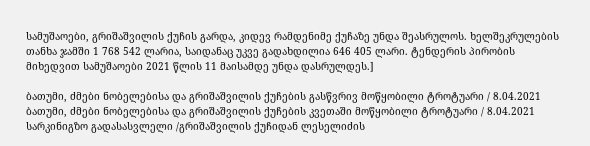სამუშაოები, გრიშაშვილის ქუჩის გარდა, კიდევ რამდენიმე ქუჩაზე უნდა შეასრულოს. ხელშეკრულების თანხა ჯამში 1 768 542 ლარია, საიდანაც უკვე გადახდილია 646 405 ლარი. ტენდერის პირობის მიხედვით სამუშაოები 2021 წლის 11 მაისამდე უნდა დასრულდეს.]

ბათუმი, ძმები ნობელებისა და გრიშაშვილის ქუჩების გასწვრივ მოწყობილი ტროტუარი / 8.04.2021
ბათუმი, ძმები ნობელებისა და გრიშაშვილის ქუჩების კვეთაში მოწყობილი ტროტუარი / 8.04.2021
სარკინიგზო გადასასვლელი /გრიშაშვილის ქუჩიდან ლესელიძის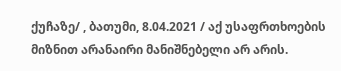ქუჩაზე/ , ბათუმი, 8.04.2021 / აქ უსაფრთხოების მიზნით არანაირი მანიშნებელი არ არის.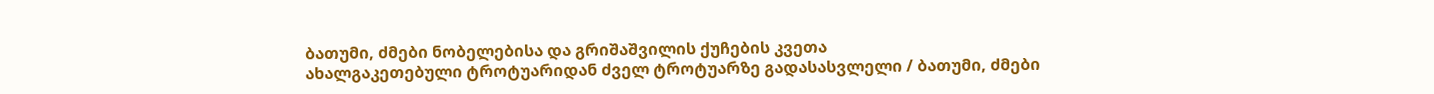ბათუმი, ძმები ნობელებისა და გრიშაშვილის ქუჩების კვეთა
ახალგაკეთებული ტროტუარიდან ძველ ტროტუარზე გადასასვლელი / ბათუმი, ძმები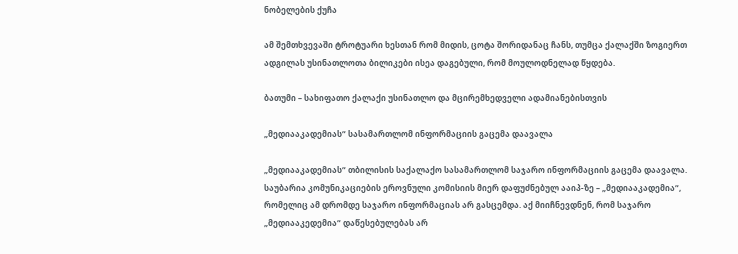ნობელების ქუჩა

ამ შემთხვევაში ტროტუარი ხესთან რომ მიდის, ცოტა შორიდანაც ჩანს, თუმცა ქალაქში ზოგიერთ ადგილას უსინათლოთა ბილიკები ისეა დაგებული, რომ მოულოდნელად წყდება.

ბათუმი – სახიფათო ქალაქი უსინათლო და მცირემხედველი ადამიანებისთვის

„მედიააკადემიას“ სასამართლომ ინფორმაციის გაცემა დაავალა

„მედიააკადემიას“ თბილისის საქალაქო სასამართლომ საჯარო ინფორმაციის გაცემა დაავალა. საუბარია კომუნიკაციების ეროვნული კომისიის მიერ დაფუძნებულ ააიპ-ზე – „მედიააკადემია“, რომელიც ამ დრომდე საჯარო ინფორმაციას არ გასცემდა. აქ მიიჩნევდნენ, რომ საჯარო „მედიააკედემია“ დაწესებულებას არ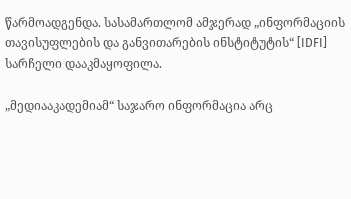წარმოადგენდა. სასამართლომ ამჯერად „ინფორმაციის თავისუფლების და განვითარების ინსტიტუტის“ [IDFI] სარჩელი დააკმაყოფილა.

„მედიააკადემიამ“ საჯარო ინფორმაცია არც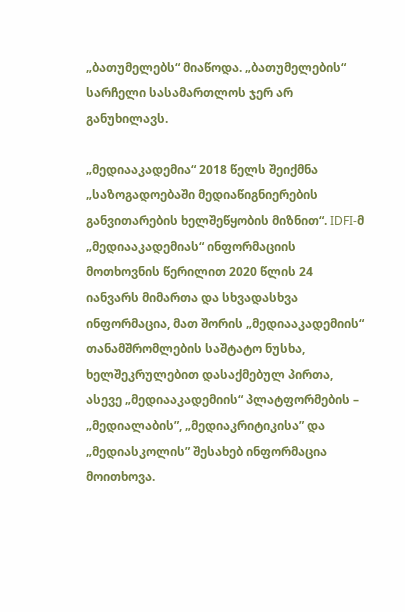„ბათუმელებს“ მიაწოდა. „ბათუმელების“ სარჩელი სასამართლოს ჯერ არ განუხილავს.

„მედიააკადემია“ 2018 წელს შეიქმნა „საზოგადოებაში მედიაწიგნიერების განვითარების ხელშეწყობის მიზნით“. IDFI-მ „მედიააკადემიას“ ინფორმაციის მოთხოვნის წერილით 2020 წლის 24 იანვარს მიმართა და სხვადასხვა ინფორმაცია, მათ შორის „მედიააკადემიის“ თანამშრომლების საშტატო ნუსხა, ხელშეკრულებით დასაქმებულ პირთა, ასევე „მედიააკადემიის“ პლატფორმების – „მედიალაბის”, „მედიაკრიტიკისა” და „მედიასკოლის” შესახებ ინფორმაცია მოითხოვა.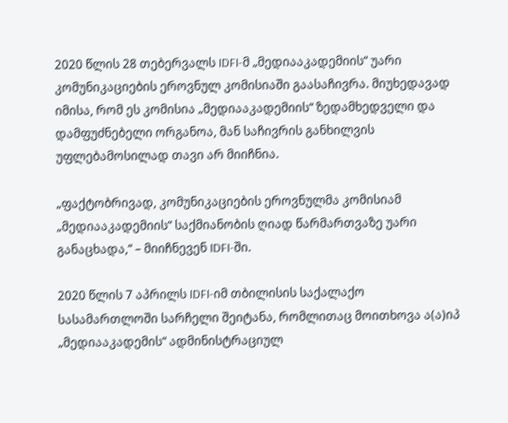2020 წლის 28 თებერვალს IDFI-მ „მედიააკადემიის“ უარი კომუნიკაციების ეროვნულ კომისიაში გაასაჩივრა. მიუხედავად იმისა, რომ ეს კომისია „მედიააკადემიის“ ზედამხედველი და დამფუძნებელი ორგანოა, მან საჩივრის განხილვის უფლებამოსილად თავი არ მიიჩნია.

„ფაქტობრივად, კომუნიკაციების ეროვნულმა კომისიამ „მედიააკადემიის“ საქმიანობის ღიად წარმართვაზე უარი განაცხადა,“ – მიიჩნევენ IDFI-ში.

2020 წლის 7 აპრილს IDFI-იმ თბილისის საქალაქო სასამართლოში სარჩელი შეიტანა, რომლითაც მოითხოვა ა(ა)იპ „მედიააკადემის“ ადმინისტრაციულ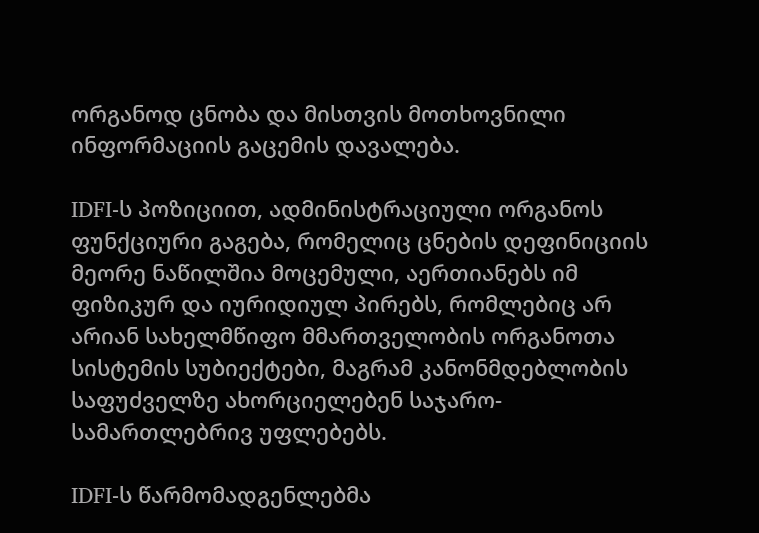ორგანოდ ცნობა და მისთვის მოთხოვნილი ინფორმაციის გაცემის დავალება.

IDFI-ს პოზიციით, ადმინისტრაციული ორგანოს ფუნქციური გაგება, რომელიც ცნების დეფინიციის მეორე ნაწილშია მოცემული, აერთიანებს იმ ფიზიკურ და იურიდიულ პირებს, რომლებიც არ არიან სახელმწიფო მმართველობის ორგანოთა სისტემის სუბიექტები, მაგრამ კანონმდებლობის საფუძველზე ახორციელებენ საჯარო-სამართლებრივ უფლებებს.

IDFI-ს წარმომადგენლებმა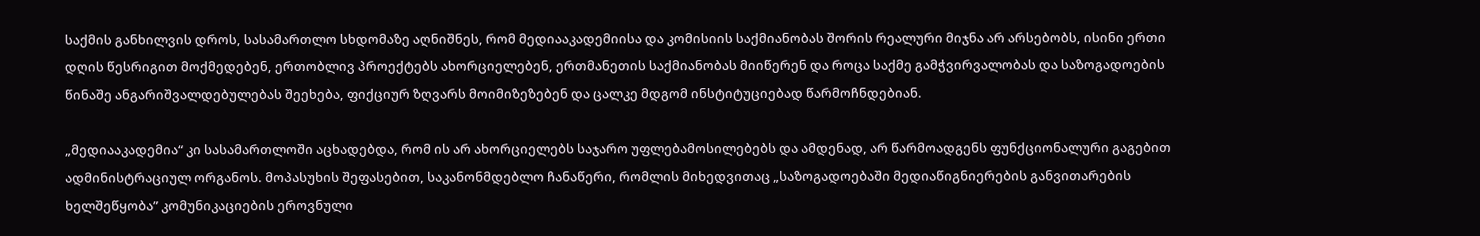საქმის განხილვის დროს, სასამართლო სხდომაზე აღნიშნეს, რომ მედიააკადემიისა და კომისიის საქმიანობას შორის რეალური მიჯნა არ არსებობს, ისინი ერთი დღის წესრიგით მოქმედებენ, ერთობლივ პროექტებს ახორციელებენ, ერთმანეთის საქმიანობას მიიწერენ და როცა საქმე გამჭვირვალობას და საზოგადოების წინაშე ანგარიშვალდებულებას შეეხება, ფიქციურ ზღვარს მოიმიზეზებენ და ცალკე მდგომ ინსტიტუციებად წარმოჩნდებიან.

„მედიააკადემია“ კი სასამართლოში აცხადებდა, რომ ის არ ახორციელებს საჯარო უფლებამოსილებებს და ამდენად, არ წარმოადგენს ფუნქციონალური გაგებით ადმინისტრაციულ ორგანოს. მოპასუხის შეფასებით, საკანონმდებლო ჩანაწერი, რომლის მიხედვითაც „საზოგადოებაში მედიაწიგნიერების განვითარების ხელშეწყობა” კომუნიკაციების ეროვნული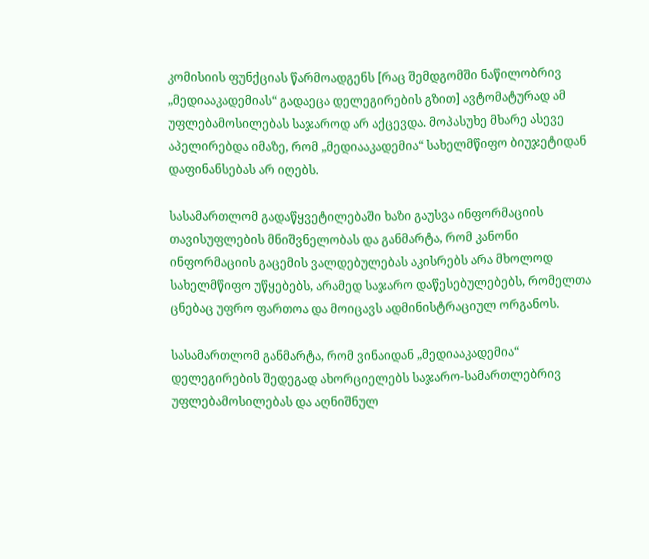კომისიის ფუნქციას წარმოადგენს [რაც შემდგომში ნაწილობრივ „მედიააკადემიას“ გადაეცა დელეგირების გზით] ავტომატურად ამ უფლებამოსილებას საჯაროდ არ აქცევდა. მოპასუხე მხარე ასევე აპელირებდა იმაზე, რომ „მედიააკადემია“ სახელმწიფო ბიუჯეტიდან დაფინანსებას არ იღებს.

სასამართლომ გადაწყვეტილებაში ხაზი გაუსვა ინფორმაციის თავისუფლების მნიშვნელობას და განმარტა, რომ კანონი ინფორმაციის გაცემის ვალდებულებას აკისრებს არა მხოლოდ სახელმწიფო უწყებებს, არამედ საჯარო დაწესებულებებს, რომელთა ცნებაც უფრო ფართოა და მოიცავს ადმინისტრაციულ ორგანოს.

სასამართლომ განმარტა, რომ ვინაიდან „მედიააკადემია“ დელეგირების შედეგად ახორციელებს საჯარო-სამართლებრივ უფლებამოსილებას და აღნიშნულ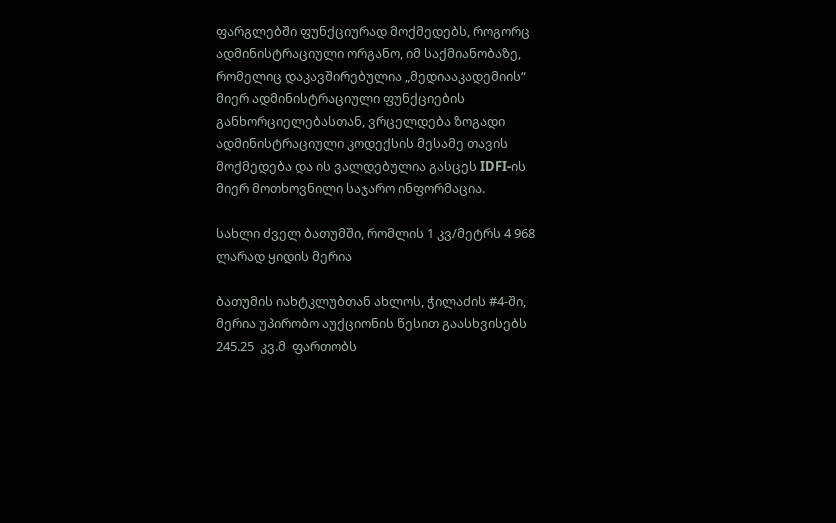ფარგლებში ფუნქციურად მოქმედებს, როგორც ადმინისტრაციული ორგანო, იმ საქმიანობაზე, რომელიც დაკავშირებულია „მედიააკადემიის“ მიერ ადმინისტრაციული ფუნქციების განხორციელებასთან, ვრცელდება ზოგადი ადმინისტრაციული კოდექსის მესამე თავის მოქმედება და ის ვალდებულია გასცეს IDFI-ის მიერ მოთხოვნილი საჯარო ინფორმაცია.

სახლი ძველ ბათუმში, რომლის 1 კვ/მეტრს 4 968 ლარად ყიდის მერია

ბათუმის იახტკლუბთან ახლოს, ჭილაძის #4-ში, მერია უპირობო აუქციონის წესით გაასხვისებს 245.25  კვ.მ  ფართობს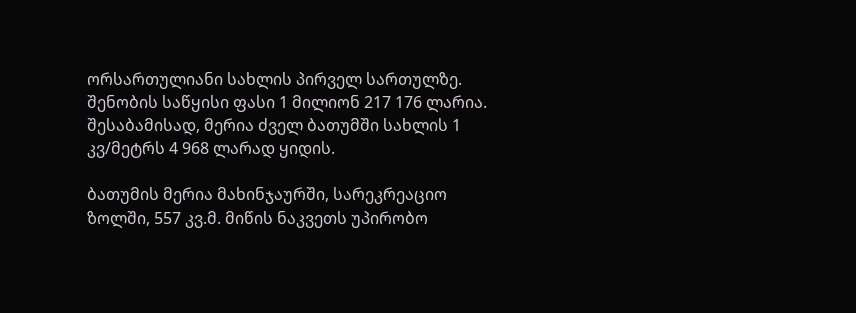ორსართულიანი სახლის პირველ სართულზე. შენობის საწყისი ფასი 1 მილიონ 217 176 ლარია. შესაბამისად, მერია ძველ ბათუმში სახლის 1 კვ/მეტრს 4 968 ლარად ყიდის.

ბათუმის მერია მახინჯაურში, სარეკრეაციო ზოლში, 557 კვ.მ. მიწის ნაკვეთს უპირობო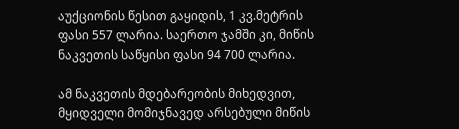აუქციონის წესით გაყიდის, 1 კვ.მეტრის ფასი 557 ლარია. საერთო ჯამში კი, მიწის ნაკვეთის საწყისი ფასი 94 700 ლარია.

ამ ნაკვეთის მდებარეობის მიხედვით, მყიდველი მომიჯნავედ არსებული მიწის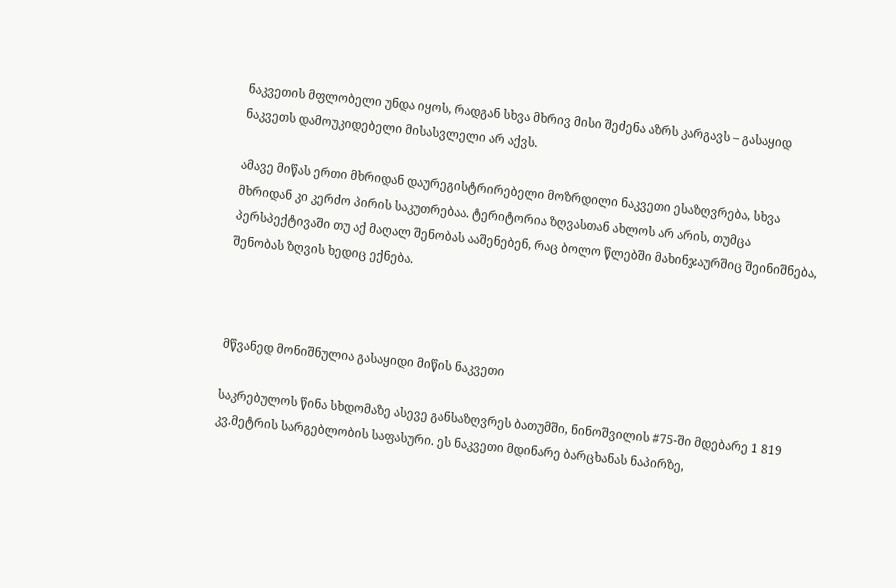ნაკვეთის მფლობელი უნდა იყოს, რადგან სხვა მხრივ მისი შეძენა აზრს კარგავს – გასაყიდ ნაკვეთს დამოუკიდებელი მისასვლელი არ აქვს.

ამავე მიწას ერთი მხრიდან დაურეგისტრირებელი მოზრდილი ნაკვეთი ესაზღვრება, სხვა მხრიდან კი კერძო პირის საკუთრებაა. ტერიტორია ზღვასთან ახლოს არ არის, თუმცა პერსპექტივაში თუ აქ მაღალ შენობას ააშენებენ, რაც ბოლო წლებში მახინჯაურშიც შეინიშნება, შენობას ზღვის ხედიც ექნება.



მწვანედ მონიშნულია გასაყიდი მიწის ნაკვეთი

საკრებულოს წინა სხდომაზე ასევე განსაზღვრეს ბათუმში, ნინოშვილის #75-ში მდებარე 1 819 კვ.მეტრის სარგებლობის საფასური. ეს ნაკვეთი მდინარე ბარცხანას ნაპირზე,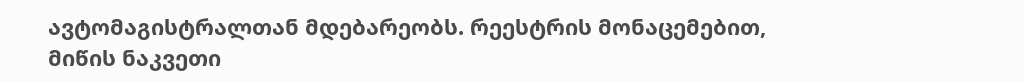ავტომაგისტრალთან მდებარეობს. რეესტრის მონაცემებით, მიწის ნაკვეთი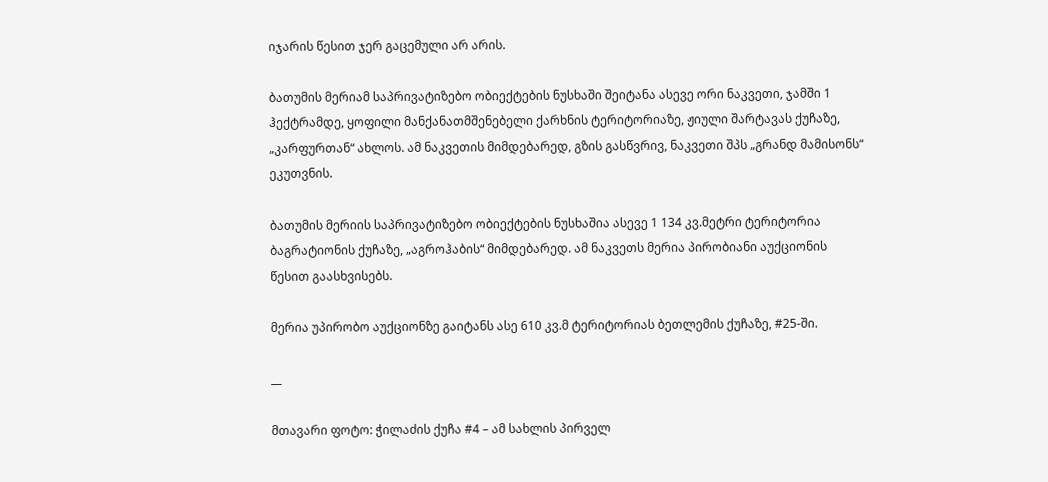იჯარის წესით ჯერ გაცემული არ არის.

ბათუმის მერიამ საპრივატიზებო ობიექტების ნუსხაში შეიტანა ასევე ორი ნაკვეთი, ჯამში 1 ჰექტრამდე, ყოფილი მანქანათმშენებელი ქარხნის ტერიტორიაზე, ჟიული შარტავას ქუჩაზე, „კარფურთან“ ახლოს. ამ ნაკვეთის მიმდებარედ, გზის გასწვრივ, ნაკვეთი შპს „გრანდ მამისონს“ ეკუთვნის.

ბათუმის მერიის საპრივატიზებო ობიექტების ნუსხაშია ასევე 1 134 კვ.მეტრი ტერიტორია ბაგრატიონის ქუჩაზე, „აგროჰაბის“ მიმდებარედ. ამ ნაკვეთს მერია პირობიანი აუქციონის წესით გაასხვისებს.

მერია უპირობო აუქციონზე გაიტანს ასე 610 კვ.მ ტერიტორიას ბეთლემის ქუჩაზე, #25-ში.

__

მთავარი ფოტო: ჭილაძის ქუჩა #4 – ამ სახლის პირველ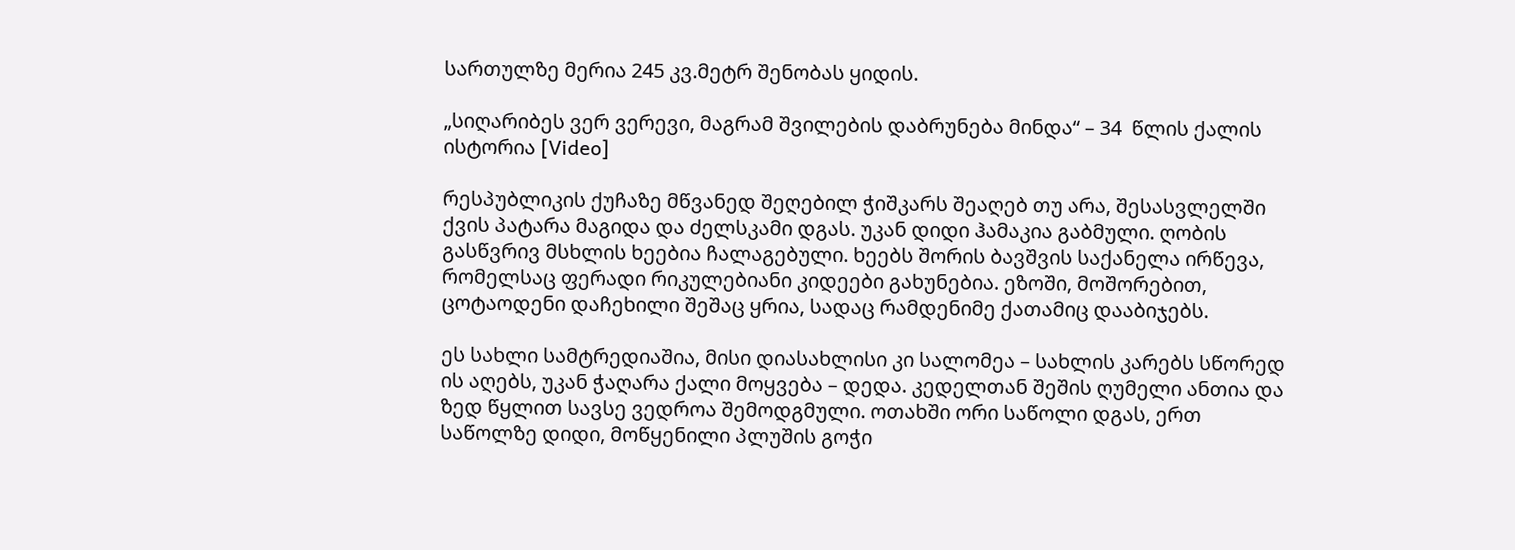სართულზე მერია 245 კვ.მეტრ შენობას ყიდის.

„სიღარიბეს ვერ ვერევი, მაგრამ შვილების დაბრუნება მინდა“ – 34  წლის ქალის ისტორია [Video]

რესპუბლიკის ქუჩაზე მწვანედ შეღებილ ჭიშკარს შეაღებ თუ არა, შესასვლელში ქვის პატარა მაგიდა და ძელსკამი დგას. უკან დიდი ჰამაკია გაბმული. ღობის გასწვრივ მსხლის ხეებია ჩალაგებული. ხეებს შორის ბავშვის საქანელა ირწევა, რომელსაც ფერადი რიკულებიანი კიდეები გახუნებია. ეზოში, მოშორებით, ცოტაოდენი დაჩეხილი შეშაც ყრია, სადაც რამდენიმე ქათამიც დააბიჯებს.

ეს სახლი სამტრედიაშია, მისი დიასახლისი კი სალომეა – სახლის კარებს სწორედ ის აღებს, უკან ჭაღარა ქალი მოყვება – დედა. კედელთან შეშის ღუმელი ანთია და ზედ წყლით სავსე ვედროა შემოდგმული. ოთახში ორი საწოლი დგას, ერთ საწოლზე დიდი, მოწყენილი პლუშის გოჭი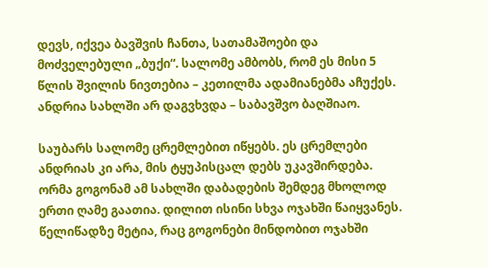დევს, იქვეა ბავშვის ჩანთა, სათამაშოები და მოძველებული „ბუქი“. სალომე ამბობს, რომ ეს მისი 5 წლის შვილის ნივთებია – კეთილმა ადამიანებმა აჩუქეს. ანდრია სახლში არ დაგვხვდა – საბავშვო ბაღშიაო.

საუბარს სალომე ცრემლებით იწყებს. ეს ცრემლები ანდრიას კი არა, მის ტყუპისცალ დებს უკავშირდება. ორმა გოგონამ ამ სახლში დაბადების შემდეგ მხოლოდ ერთი ღამე გაათია. დილით ისინი სხვა ოჯახში წაიყვანეს. წელიწადზე მეტია, რაც გოგონები მინდობით ოჯახში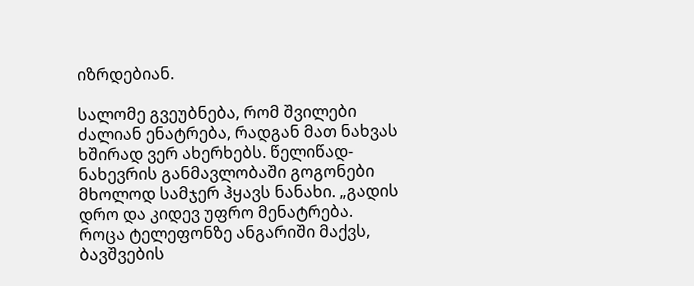იზრდებიან.

სალომე გვეუბნება, რომ შვილები ძალიან ენატრება, რადგან მათ ნახვას ხშირად ვერ ახერხებს. წელიწად-ნახევრის განმავლობაში გოგონები მხოლოდ სამჯერ ჰყავს ნანახი. „გადის დრო და კიდევ უფრო მენატრება. როცა ტელეფონზე ანგარიში მაქვს, ბავშვების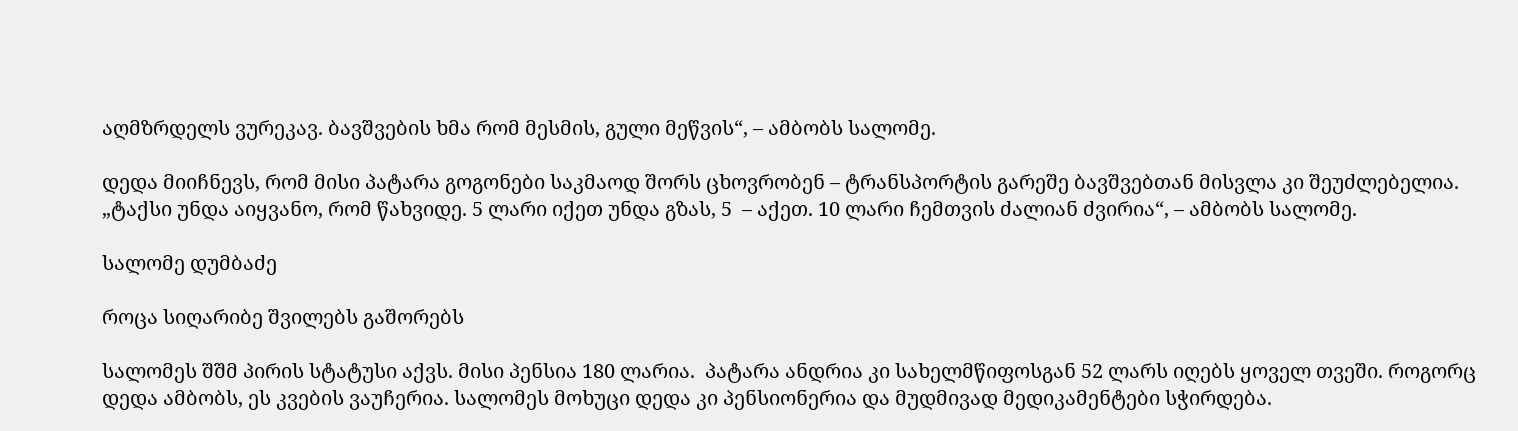აღმზრდელს ვურეკავ. ბავშვების ხმა რომ მესმის, გული მეწვის“, – ამბობს სალომე.

დედა მიიჩნევს, რომ მისი პატარა გოგონები საკმაოდ შორს ცხოვრობენ – ტრანსპორტის გარეშე ბავშვებთან მისვლა კი შეუძლებელია. „ტაქსი უნდა აიყვანო, რომ წახვიდე. 5 ლარი იქეთ უნდა გზას, 5  – აქეთ. 10 ლარი ჩემთვის ძალიან ძვირია“, – ამბობს სალომე.

სალომე დუმბაძე

როცა სიღარიბე შვილებს გაშორებს

სალომეს შშმ პირის სტატუსი აქვს. მისი პენსია 180 ლარია.  პატარა ანდრია კი სახელმწიფოსგან 52 ლარს იღებს ყოველ თვეში. როგორც დედა ამბობს, ეს კვების ვაუჩერია. სალომეს მოხუცი დედა კი პენსიონერია და მუდმივად მედიკამენტები სჭირდება.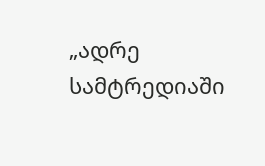„ადრე სამტრედიაში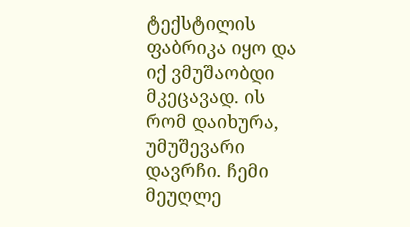ტექსტილის ფაბრიკა იყო და იქ ვმუშაობდი მკეცავად. ის რომ დაიხურა, უმუშევარი დავრჩი. ჩემი მეუღლე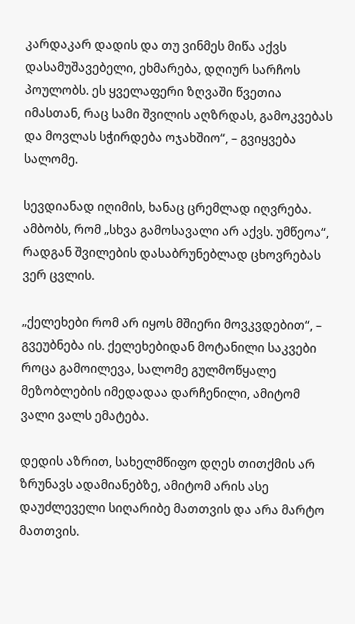კარდაკარ დადის და თუ ვინმეს მიწა აქვს დასამუშავებელი, ეხმარება, დღიურ სარჩოს პოულობს. ეს ყველაფერი ზღვაში წვეთია იმასთან, რაც სამი შვილის აღზრდას, გამოკვებას და მოვლას სჭირდება ოჯახშიო“, – გვიყვება სალომე.

სევდიანად იღიმის, ხანაც ცრემლად იღვრება. ამბობს, რომ „სხვა გამოსავალი არ აქვს. უმწეოა“, რადგან შვილების დასაბრუნებლად ცხოვრებას ვერ ცვლის.

„ქელეხები რომ არ იყოს მშიერი მოვკვდებით“, – გვეუბნება ის. ქელეხებიდან მოტანილი საკვები როცა გამოილევა, სალომე გულმოწყალე მეზობლების იმედადაა დარჩენილი, ამიტომ ვალი ვალს ემატება.

დედის აზრით, სახელმწიფო დღეს თითქმის არ ზრუნავს ადამიანებზე, ამიტომ არის ასე დაუძლეველი სიღარიბე მათთვის და არა მარტო მათთვის.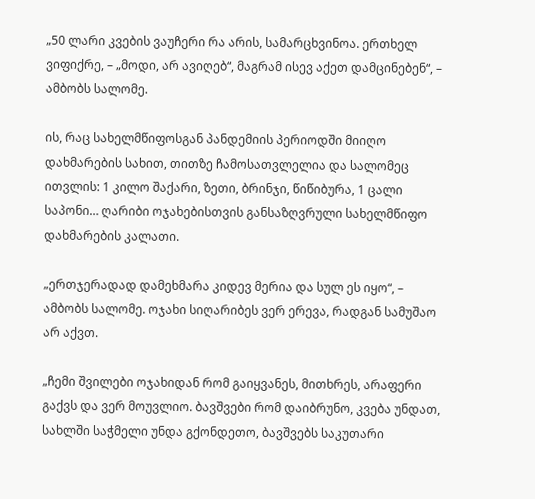„50 ლარი კვების ვაუჩერი რა არის, სამარცხვინოა. ერთხელ ვიფიქრე, – „მოდი, არ ავიღებ“, მაგრამ ისევ აქეთ დამცინებენ“, – ამბობს სალომე.

ის, რაც სახელმწიფოსგან პანდემიის პერიოდში მიიღო დახმარების სახით, თითზე ჩამოსათვლელია და სალომეც ითვლის: 1 კილო შაქარი, ზეთი, ბრინჯი, წიწიბურა, 1 ცალი საპონი… ღარიბი ოჯახებისთვის განსაზღვრული სახელმწიფო დახმარების კალათი.

„ერთჯერადად დამეხმარა კიდევ მერია და სულ ეს იყო“, – ამბობს სალომე. ოჯახი სიღარიბეს ვერ ერევა, რადგან სამუშაო არ აქვთ.

„ჩემი შვილები ოჯახიდან რომ გაიყვანეს, მითხრეს, არაფერი გაქვს და ვერ მოუვლიო. ბავშვები რომ დაიბრუნო, კვება უნდათ, სახლში საჭმელი უნდა გქონდეთო, ბავშვებს საკუთარი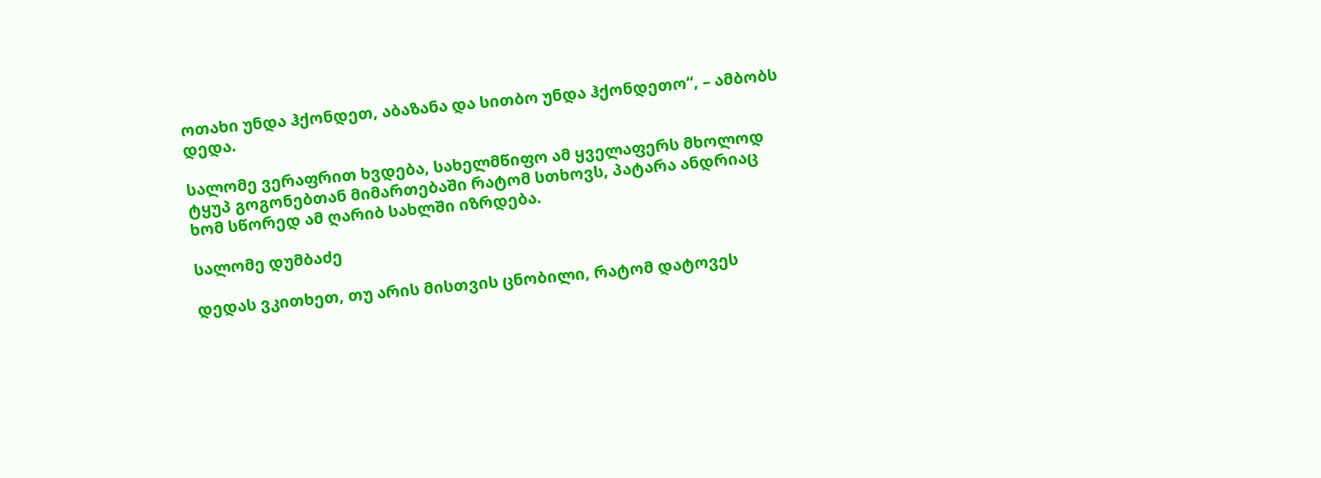ოთახი უნდა ჰქონდეთ, აბაზანა და სითბო უნდა ჰქონდეთო“, – ამბობს დედა.

სალომე ვერაფრით ხვდება, სახელმწიფო ამ ყველაფერს მხოლოდ ტყუპ გოგონებთან მიმართებაში რატომ სთხოვს, პატარა ანდრიაც ხომ სწორედ ამ ღარიბ სახლში იზრდება.

სალომე დუმბაძე

დედას ვკითხეთ, თუ არის მისთვის ცნობილი, რატომ დატოვეს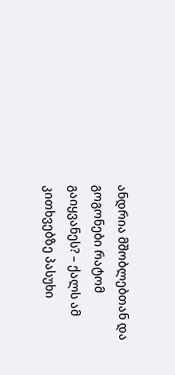ანდრია მშობლებთან და გოგონები რატომ გაიყვანეს? – ქალს ამ კითხვებზე პასუხი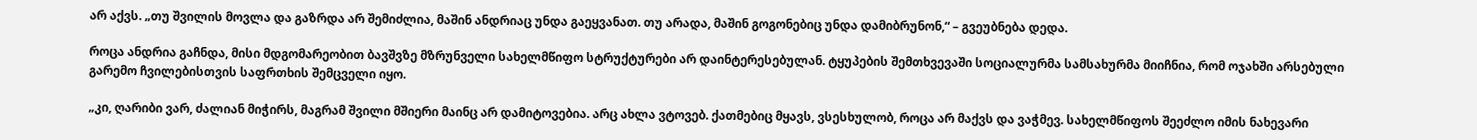არ აქვს. „თუ შვილის მოვლა და გაზრდა არ შემიძლია, მაშინ ანდრიაც უნდა გაეყვანათ. თუ არადა, მაშინ გოგონებიც უნდა დამიბრუნონ,“ – გვეუბნება დედა.

როცა ანდრია გაჩნდა, მისი მდგომარეობით ბავშვზე მზრუნველი სახელმწიფო სტრუქტურები არ დაინტერესებულან. ტყუპების შემთხვევაში სოციალურმა სამსახურმა მიიჩნია, რომ ოჯახში არსებული გარემო ჩვილებისთვის საფრთხის შემცველი იყო.

„კი, ღარიბი ვარ, ძალიან მიჭირს, მაგრამ შვილი მშიერი მაინც არ დამიტოვებია. არც ახლა ვტოვებ. ქათმებიც მყავს, ვსესხულობ, როცა არ მაქვს და ვაჭმევ. სახელმწიფოს შეეძლო იმის ნახევარი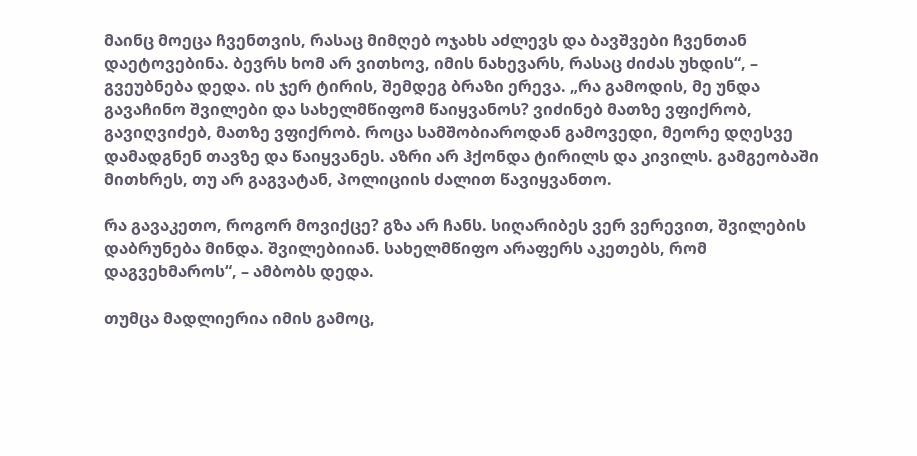მაინც მოეცა ჩვენთვის, რასაც მიმღებ ოჯახს აძლევს და ბავშვები ჩვენთან დაეტოვებინა. ბევრს ხომ არ ვითხოვ, იმის ნახევარს, რასაც ძიძას უხდის“, – გვეუბნება დედა. ის ჯერ ტირის, შემდეგ ბრაზი ერევა. „რა გამოდის, მე უნდა გავაჩინო შვილები და სახელმწიფომ წაიყვანოს? ვიძინებ მათზე ვფიქრობ, გავიღვიძებ, მათზე ვფიქრობ. როცა სამშობიაროდან გამოვედი, მეორე დღესვე დამადგნენ თავზე და წაიყვანეს. აზრი არ ჰქონდა ტირილს და კივილს. გამგეობაში მითხრეს, თუ არ გაგვატან, პოლიციის ძალით წავიყვანთო.

რა გავაკეთო, როგორ მოვიქცე? გზა არ ჩანს. სიღარიბეს ვერ ვერევით, შვილების დაბრუნება მინდა. შვილებიიან. სახელმწიფო არაფერს აკეთებს, რომ დაგვეხმაროს“, – ამბობს დედა.

თუმცა მადლიერია იმის გამოც,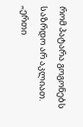რომ პატარა გოგონებს საზრდო არ აკლიათ. „ერთი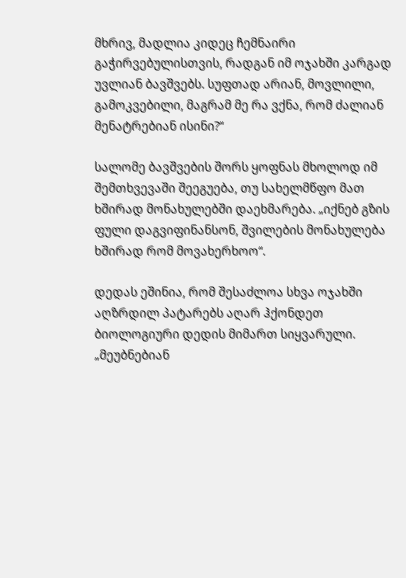მხრივ, მადლია კიდეც ჩემნაირი გაჭირვებულისთვის, რადგან იმ ოჯახში კარგად უვლიან ბავშვებს. სუფთად არიან, მოვლილი, გამოკვებილი, მაგრამ მე რა ვქნა, რომ ძალიან მენატრებიან ისინი?“

სალომე ბავშვების შორს ყოფნას მხოლოდ იმ შემთხვევაში შეეგუება, თუ სახელმწფო მათ ხშირად მონახულებში დაეხმარება. „იქნებ გზის ფული დაგვიფინანსონ, შვილების მონახულება ხშირად რომ მოვახერხოო“.

დედას ეშინია, რომ შესაძლოა სხვა ოჯახში აღზრდილ პატარებს აღარ ჰქონდეთ ბიოლოგიური დედის მიმართ სიყვარული. „მეუბნებიან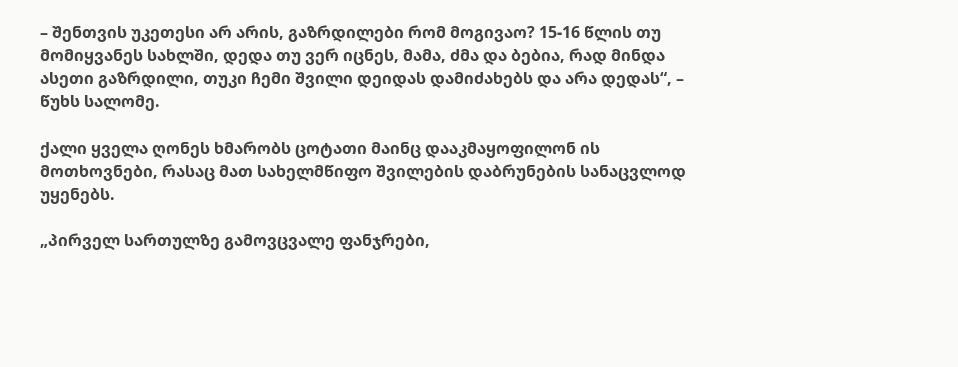– შენთვის უკეთესი არ არის, გაზრდილები რომ მოგივაო? 15-16 წლის თუ მომიყვანეს სახლში, დედა თუ ვერ იცნეს, მამა, ძმა და ბებია, რად მინდა ასეთი გაზრდილი, თუკი ჩემი შვილი დეიდას დამიძახებს და არა დედას“, – წუხს სალომე.

ქალი ყველა ღონეს ხმარობს ცოტათი მაინც დააკმაყოფილონ ის მოთხოვნები, რასაც მათ სახელმწიფო შვილების დაბრუნების სანაცვლოდ უყენებს.

„პირველ სართულზე გამოვცვალე ფანჯრები,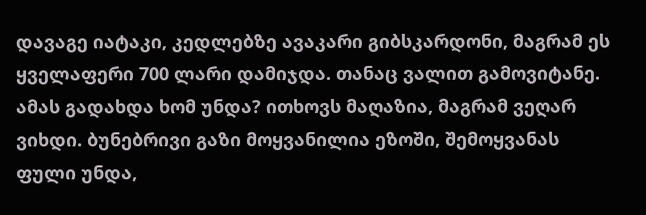დავაგე იატაკი, კედლებზე ავაკარი გიბსკარდონი, მაგრამ ეს ყველაფერი 700 ლარი დამიჯდა. თანაც ვალით გამოვიტანე. ამას გადახდა ხომ უნდა? ითხოვს მაღაზია, მაგრამ ვეღარ ვიხდი. ბუნებრივი გაზი მოყვანილია ეზოში, შემოყვანას ფული უნდა,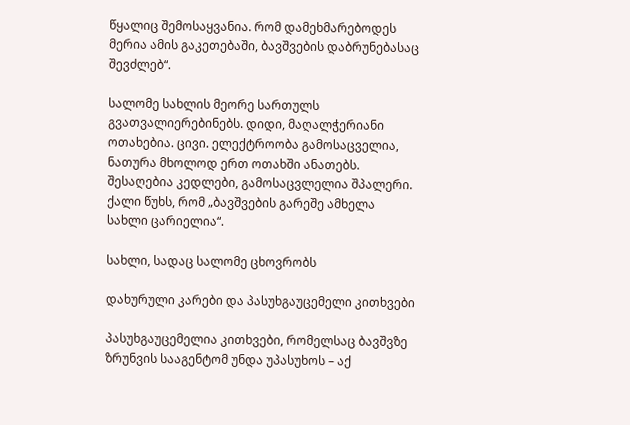წყალიც შემოსაყვანია. რომ დამეხმარებოდეს მერია ამის გაკეთებაში, ბავშვების დაბრუნებასაც შევძლებ“.

სალომე სახლის მეორე სართულს გვათვალიერებინებს. დიდი, მაღალჭერიანი ოთახებია. ცივი. ელექტროობა გამოსაცველია, ნათურა მხოლოდ ერთ ოთახში ანათებს. შესაღებია კედლები, გამოსაცვლელია შპალერი. ქალი წუხს, რომ „ბავშვების გარეშე ამხელა სახლი ცარიელია“.

სახლი, სადაც სალომე ცხოვრობს

დახურული კარები და პასუხგაუცემელი კითხვები

პასუხგაუცემელია კითხვები, რომელსაც ბავშვზე ზრუნვის სააგენტომ უნდა უპასუხოს – აქ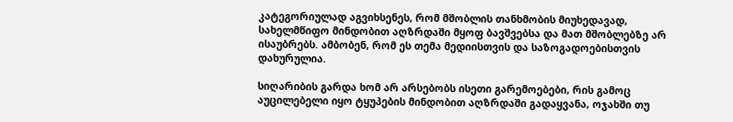კატეგორიულად აგვიხსენეს, რომ მშობლის თანხმობის მიუხედავად, სახელმწიფო მინდობით აღზრდაში მყოფ ბავშვებსა და მათ მშობლებზე არ ისაუბრებს. ამბობენ, რომ ეს თემა მედიისთვის და საზოგადოებისთვის დახურულია.

სიღარიბის გარდა ხომ არ არსებობს ისეთი გარემოებები, რის გამოც აუცილებელი იყო ტყუპების მინდობით აღზრდაში გადაყვანა, ოჯახში თუ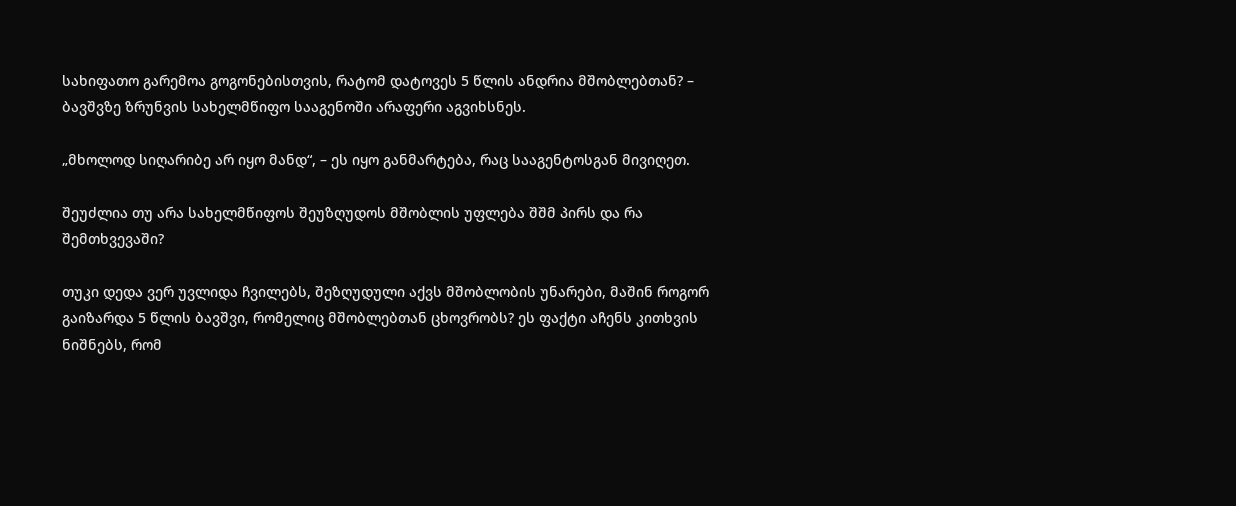სახიფათო გარემოა გოგონებისთვის, რატომ დატოვეს 5 წლის ანდრია მშობლებთან? – ბავშვზე ზრუნვის სახელმწიფო სააგენოში არაფერი აგვიხსნეს.

„მხოლოდ სიღარიბე არ იყო მანდ“, – ეს იყო განმარტება, რაც სააგენტოსგან მივიღეთ.

შეუძლია თუ არა სახელმწიფოს შეუზღუდოს მშობლის უფლება შშმ პირს და რა შემთხვევაში?

თუკი დედა ვერ უვლიდა ჩვილებს, შეზღუდული აქვს მშობლობის უნარები, მაშინ როგორ გაიზარდა 5 წლის ბავშვი, რომელიც მშობლებთან ცხოვრობს? ეს ფაქტი აჩენს კითხვის ნიშნებს, რომ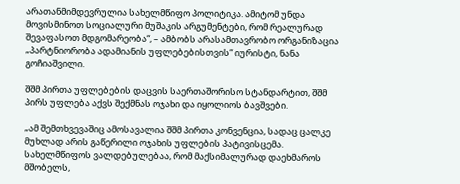არათანმიმდევრულია სახელმწიფო პოლიტიკა. ამიტომ უნდა მოვისმინოთ სოციალური მუშაკის არგუმენტები, რომ რეალურად შევაფასოთ მდგომარეობა“, – ამბობს არასამთავრობო ორგანიზაცია „პარტნიორობა ადამიანის უფლებებისთვის“ იურისტი, ნანა გოჩიაშვილი.

შშმ პირთა უფლებების დაცვის საერთაშორისო სტანდარტით, შშმ პირს უფლება აქვს შექმნას ოჯახი და იყოლიოს ბავშვები.

„ამ შემთხვევაშიც ამოსავალია შშმ პირთა კონვენცია, სადაც ცალკე მუხლად არის გაწერილი ოჯახის უფლების პატივისცემა. სახელმწიფოს ვალდებულებაა, რომ მაქსიმალურად დაეხმაროს მშობელს,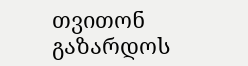თვითონ გაზარდოს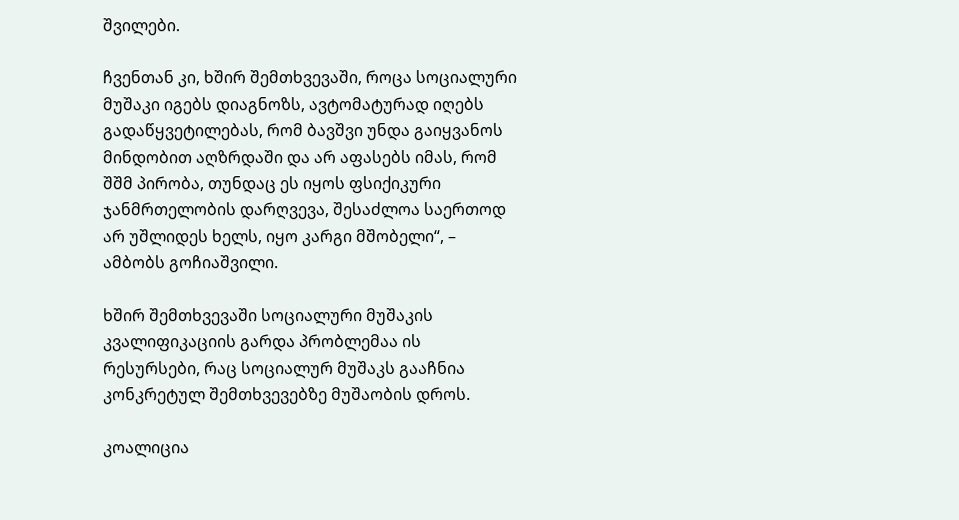შვილები.

ჩვენთან კი, ხშირ შემთხვევაში, როცა სოციალური მუშაკი იგებს დიაგნოზს, ავტომატურად იღებს გადაწყვეტილებას, რომ ბავშვი უნდა გაიყვანოს მინდობით აღზრდაში და არ აფასებს იმას, რომ შშმ პირობა, თუნდაც ეს იყოს ფსიქიკური ჯანმრთელობის დარღვევა, შესაძლოა საერთოდ არ უშლიდეს ხელს, იყო კარგი მშობელი“, – ამბობს გოჩიაშვილი.

ხშირ შემთხვევაში სოციალური მუშაკის კვალიფიკაციის გარდა პრობლემაა ის რესურსები, რაც სოციალურ მუშაკს გააჩნია კონკრეტულ შემთხვევებზე მუშაობის დროს.

კოალიცია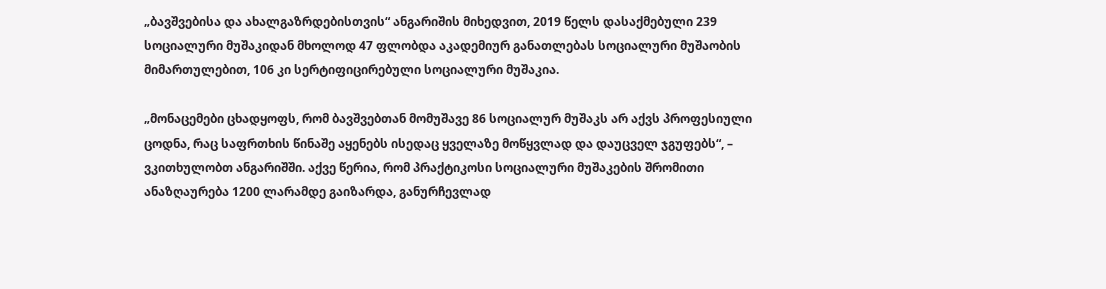„ბავშვებისა და ახალგაზრდებისთვის“ ანგარიშის მიხედვით, 2019 წელს დასაქმებული 239 სოციალური მუშაკიდან მხოლოდ 47 ფლობდა აკადემიურ განათლებას სოციალური მუშაობის მიმართულებით, 106 კი სერტიფიცირებული სოციალური მუშაკია.

„მონაცემები ცხადყოფს, რომ ბავშვებთან მომუშავე 86 სოციალურ მუშაკს არ აქვს პროფესიული ცოდნა, რაც საფრთხის წინაშე აყენებს ისედაც ყველაზე მოწყვლად და დაუცველ ჯგუფებს“, – ვკითხულობთ ანგარიშში. აქვე წერია, რომ პრაქტიკოსი სოციალური მუშაკების შრომითი ანაზღაურება 1200 ლარამდე გაიზარდა, განურჩევლად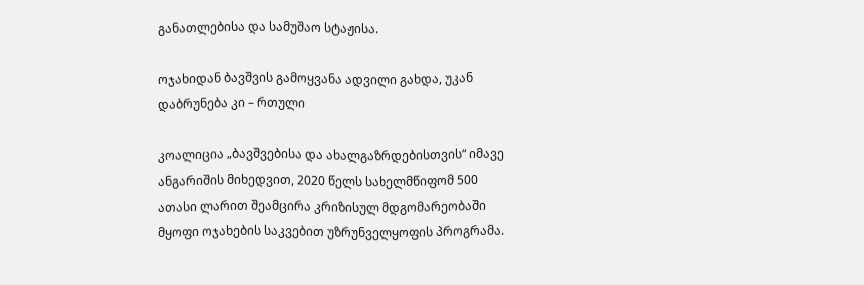განათლებისა და სამუშაო სტაჟისა.

ოჯახიდან ბავშვის გამოყვანა ადვილი გახდა, უკან დაბრუნება კი – რთული

კოალიცია „ბავშვებისა და ახალგაზრდებისთვის“ იმავე ანგარიშის მიხედვით, 2020 წელს სახელმწიფომ 500 ათასი ლარით შეამცირა კრიზისულ მდგომარეობაში მყოფი ოჯახების საკვებით უზრუნველყოფის პროგრამა.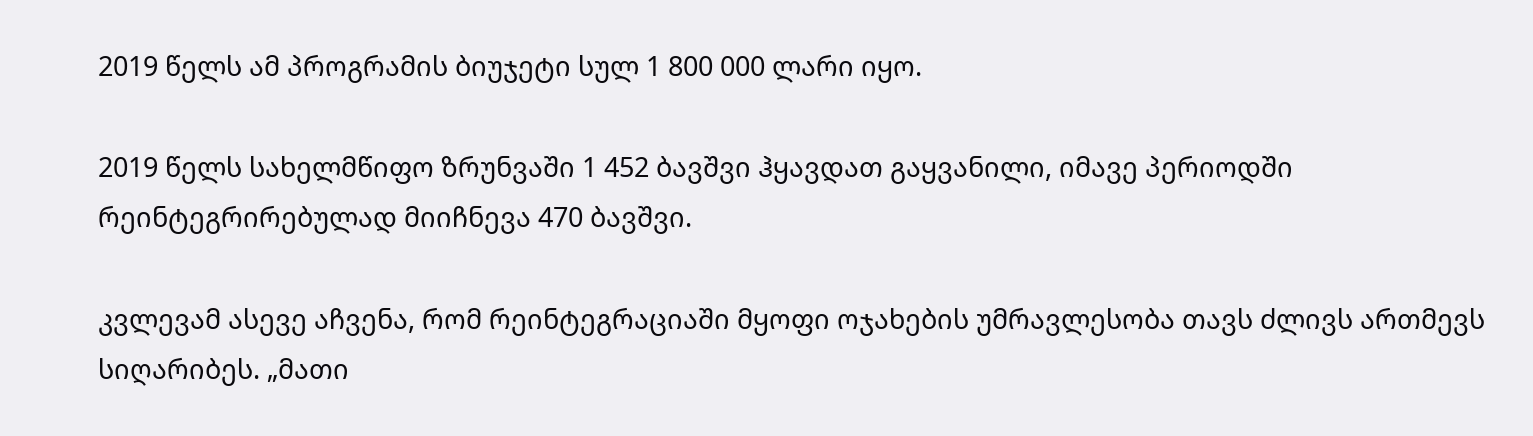2019 წელს ამ პროგრამის ბიუჯეტი სულ 1 800 000 ლარი იყო.

2019 წელს სახელმწიფო ზრუნვაში 1 452 ბავშვი ჰყავდათ გაყვანილი, იმავე პერიოდში რეინტეგრირებულად მიიჩნევა 470 ბავშვი.

კვლევამ ასევე აჩვენა, რომ რეინტეგრაციაში მყოფი ოჯახების უმრავლესობა თავს ძლივს ართმევს სიღარიბეს. „მათი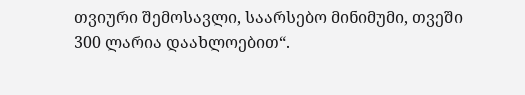თვიური შემოსავლი, საარსებო მინიმუმი, თვეში 300 ლარია დაახლოებით“.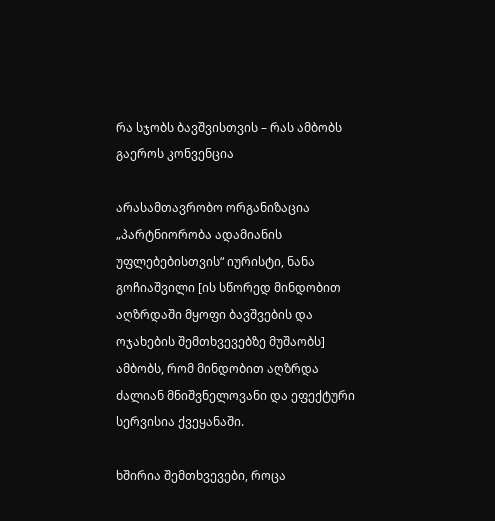რა სჯობს ბავშვისთვის – რას ამბობს გაეროს კონვენცია

არასამთავრობო ორგანიზაცია „პარტნიორობა ადამიანის უფლებებისთვის“ იურისტი, ნანა გოჩიაშვილი [ის სწორედ მინდობით აღზრდაში მყოფი ბავშვების და ოჯახების შემთხვევებზე მუშაობს] ამბობს, რომ მინდობით აღზრდა ძალიან მნიშვნელოვანი და ეფექტური სერვისია ქვეყანაში.

ხშირია შემთხვევები, როცა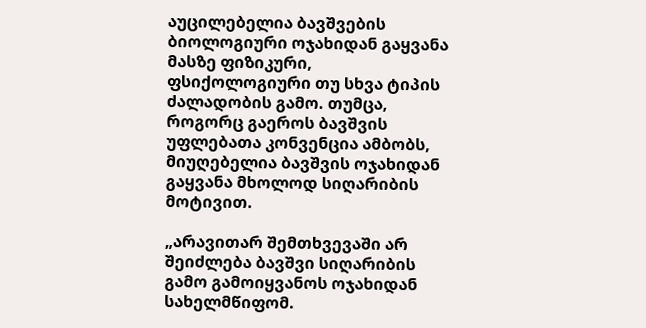აუცილებელია ბავშვების ბიოლოგიური ოჯახიდან გაყვანა მასზე ფიზიკური, ფსიქოლოგიური თუ სხვა ტიპის ძალადობის გამო. თუმცა, როგორც გაეროს ბავშვის უფლებათა კონვენცია ამბობს, მიუღებელია ბავშვის ოჯახიდან გაყვანა მხოლოდ სიღარიბის მოტივით.

„არავითარ შემთხვევაში არ შეიძლება ბავშვი სიღარიბის გამო გამოიყვანოს ოჯახიდან სახელმწიფომ.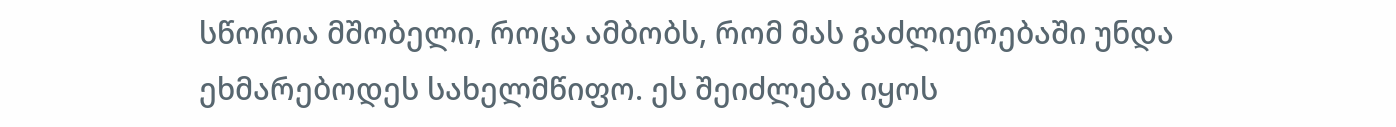სწორია მშობელი, როცა ამბობს, რომ მას გაძლიერებაში უნდა ეხმარებოდეს სახელმწიფო. ეს შეიძლება იყოს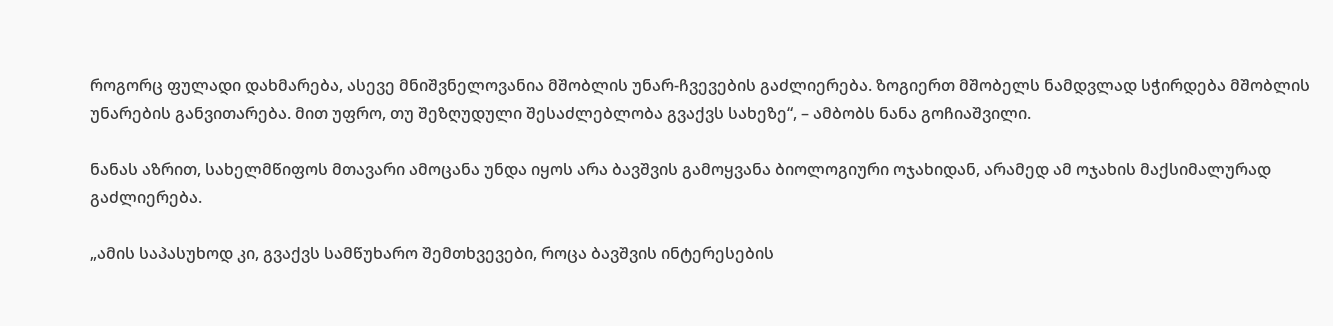როგორც ფულადი დახმარება, ასევე მნიშვნელოვანია მშობლის უნარ-ჩვევების გაძლიერება. ზოგიერთ მშობელს ნამდვლად სჭირდება მშობლის უნარების განვითარება. მით უფრო, თუ შეზღუდული შესაძლებლობა გვაქვს სახეზე“, – ამბობს ნანა გოჩიაშვილი.

ნანას აზრით, სახელმწიფოს მთავარი ამოცანა უნდა იყოს არა ბავშვის გამოყვანა ბიოლოგიური ოჯახიდან, არამედ ამ ოჯახის მაქსიმალურად გაძლიერება.

„ამის საპასუხოდ კი, გვაქვს სამწუხარო შემთხვევები, როცა ბავშვის ინტერესების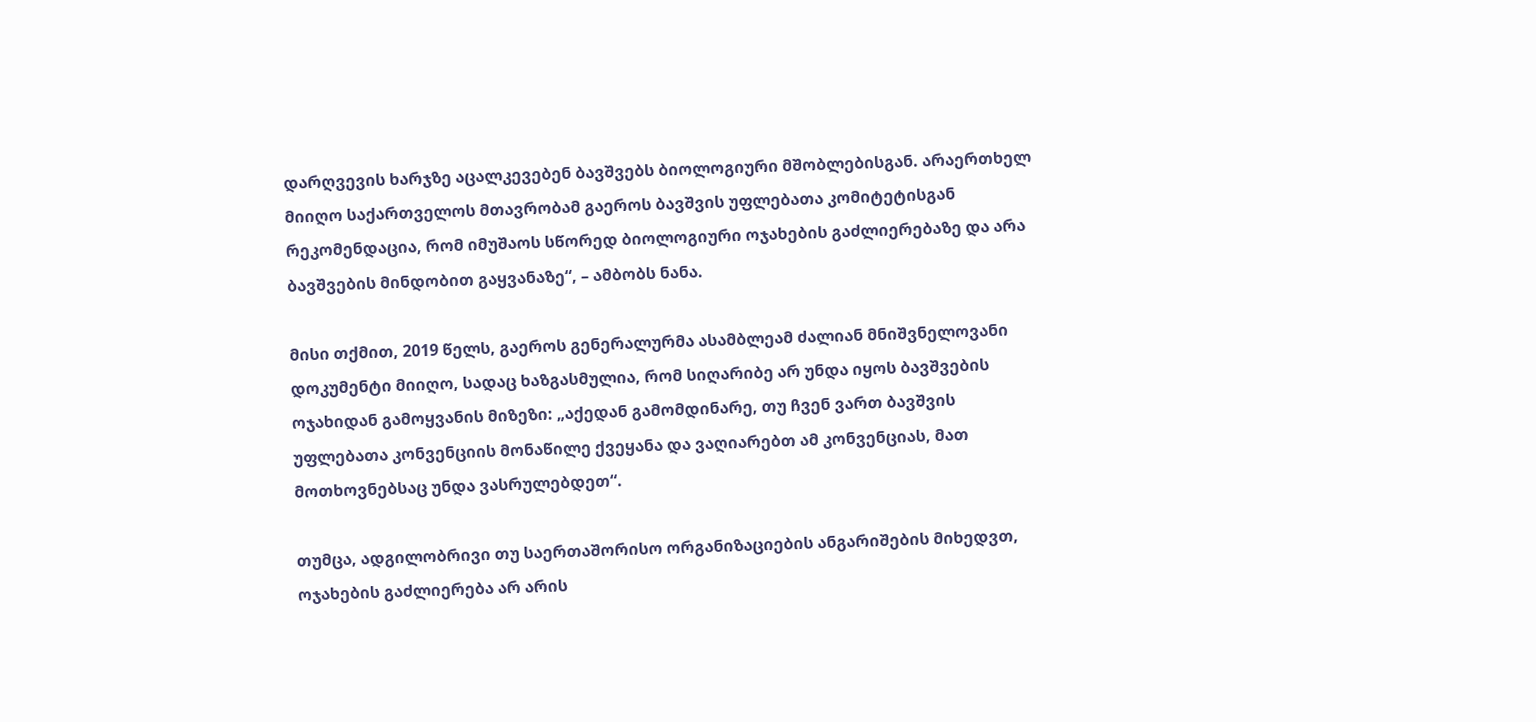დარღვევის ხარჯზე აცალკევებენ ბავშვებს ბიოლოგიური მშობლებისგან. არაერთხელ მიიღო საქართველოს მთავრობამ გაეროს ბავშვის უფლებათა კომიტეტისგან რეკომენდაცია, რომ იმუშაოს სწორედ ბიოლოგიური ოჯახების გაძლიერებაზე და არა ბავშვების მინდობით გაყვანაზე“, – ამბობს ნანა.

მისი თქმით, 2019 წელს, გაეროს გენერალურმა ასამბლეამ ძალიან მნიშვნელოვანი დოკუმენტი მიიღო, სადაც ხაზგასმულია, რომ სიღარიბე არ უნდა იყოს ბავშვების ოჯახიდან გამოყვანის მიზეზი: „აქედან გამომდინარე, თუ ჩვენ ვართ ბავშვის უფლებათა კონვენციის მონაწილე ქვეყანა და ვაღიარებთ ამ კონვენციას, მათ მოთხოვნებსაც უნდა ვასრულებდეთ“.

თუმცა, ადგილობრივი თუ საერთაშორისო ორგანიზაციების ანგარიშების მიხედვთ, ოჯახების გაძლიერება არ არის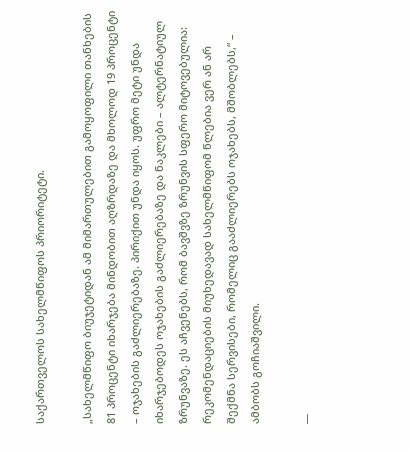საქართველოს სახელმწიფოს პრიორიტეტი.

„სახელმწიფო ბიუჯეტიდან ამ მიმართულებით გამოყოფილი თანხების 81 პროცენტი იხარჯება მინდობით აღზრდაზე და მხოლოდ 19 პროცენტი  – ოჯახების გაძლიერებაზე. პირიქით უნდა იყოს. უფრო მეტი უნდა იხარჯებოდეს ოჯახების გაძლიერებაზე და ნაკლები – ალტერნატიულ ზრუნვაზე. ეს აჩვენებს, რომ ბავშვზე ზრუნვის სფერო მიტოვებულია: რეკომენდაციების მიუხედავად სახელმწიფომ წლებია ვერ ან არ შექმნა სერვისები, რომელიც გააძლიერებს ოჯახებს, მშობლებს,“ – ამბობს გოჩიაშვილი.

__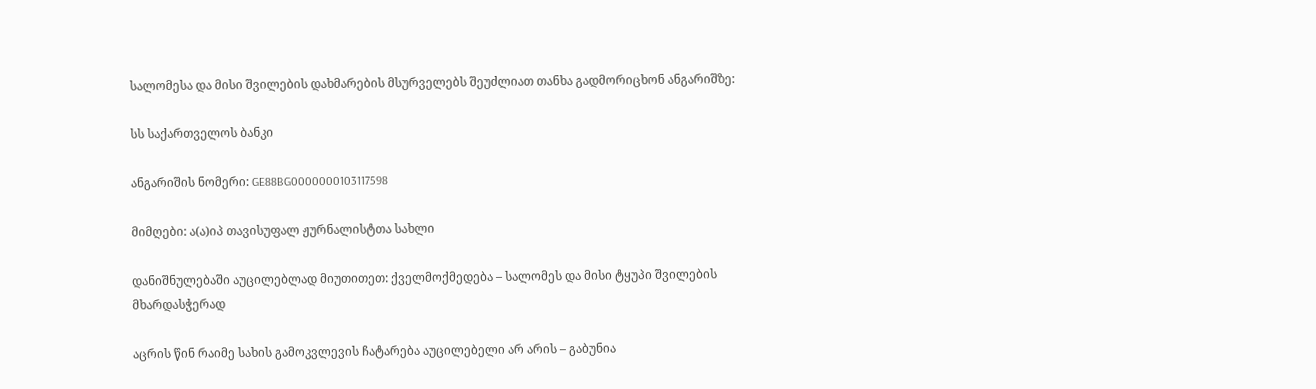სალომესა და მისი შვილების დახმარების მსურველებს შეუძლიათ თანხა გადმორიცხონ ანგარიშზე:

სს საქართველოს ბანკი

ანგარიშის ნომერი: GE88BG0000000103117598

მიმღები: ა(ა)იპ თავისუფალ ჟურნალისტთა სახლი

დანიშნულებაში აუცილებლად მიუთითეთ: ქველმოქმედება – სალომეს და მისი ტყუპი შვილების მხარდასჭერად

აცრის წინ რაიმე სახის გამოკვლევის ჩატარება აუცილებელი არ არის – გაბუნია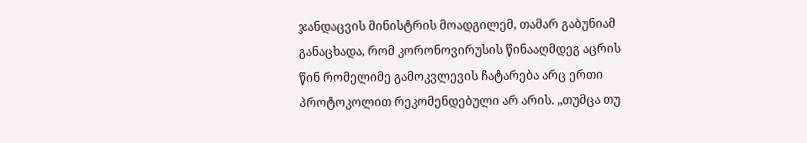ჯანდაცვის მინისტრის მოადგილემ, თამარ გაბუნიამ განაცხადა, რომ კორონოვირუსის წინააღმდეგ აცრის წინ რომელიმე გამოკვლევის ჩატარება არც ერთი პროტოკოლით რეკომენდებული არ არის. „თუმცა თუ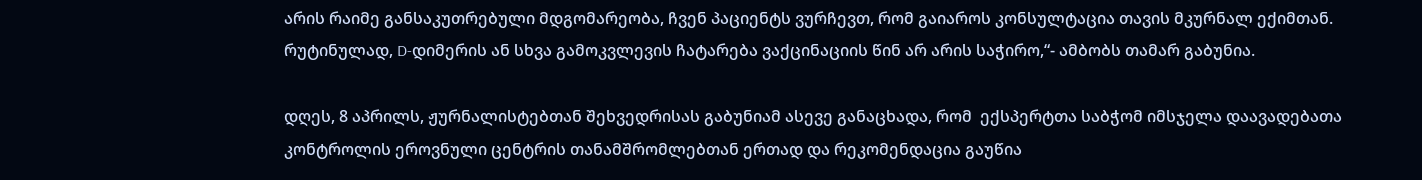არის რაიმე განსაკუთრებული მდგომარეობა, ჩვენ პაციენტს ვურჩევთ, რომ გაიაროს კონსულტაცია თავის მკურნალ ექიმთან. რუტინულად, D-დიმერის ან სხვა გამოკვლევის ჩატარება ვაქცინაციის წინ არ არის საჭირო,“- ამბობს თამარ გაბუნია.

დღეს, 8 აპრილს, ჟურნალისტებთან შეხვედრისას გაბუნიამ ასევე განაცხადა, რომ  ექსპერტთა საბჭომ იმსჯელა დაავადებათა კონტროლის ეროვნული ცენტრის თანამშრომლებთან ერთად და რეკომენდაცია გაუწია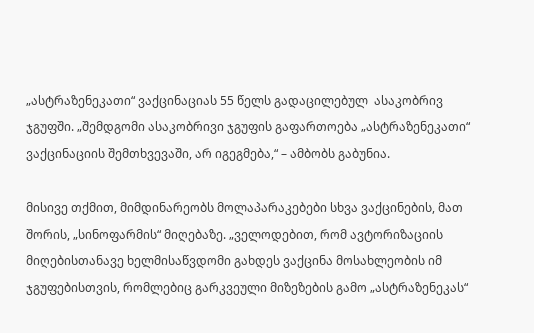„ასტრაზენეკათი“ ვაქცინაციას 55 წელს გადაცილებულ  ასაკობრივ ჯგუფში. „შემდგომი ასაკობრივი ჯგუფის გაფართოება „ასტრაზენეკათი“ ვაქცინაციის შემთხვევაში, არ იგეგმება,“ – ამბობს გაბუნია.

მისივე თქმით, მიმდინარეობს მოლაპარაკებები სხვა ვაქცინების, მათ შორის, „სინოფარმის“ მიღებაზე. „ველოდებით, რომ ავტორიზაციის მიღებისთანავე ხელმისაწვდომი გახდეს ვაქცინა მოსახლეობის იმ ჯგუფებისთვის, რომლებიც გარკვეული მიზეზების გამო „ასტრაზენეკას“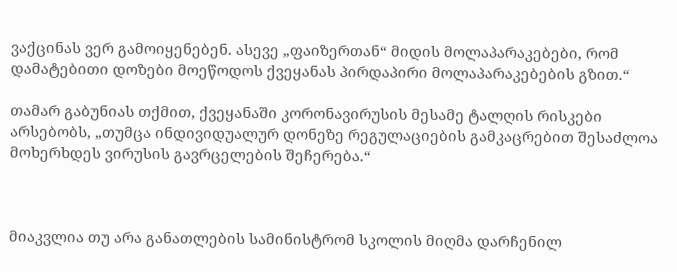ვაქცინას ვერ გამოიყენებენ. ასევე „ფაიზერთან“ მიდის მოლაპარაკებები, რომ დამატებითი დოზები მოეწოდოს ქვეყანას პირდაპირი მოლაპარაკებების გზით.“

თამარ გაბუნიას თქმით, ქვეყანაში კორონავირუსის მესამე ტალღის რისკები არსებობს, „თუმცა ინდივიდუალურ დონეზე რეგულაციების გამკაცრებით შესაძლოა მოხერხდეს ვირუსის გავრცელების შეჩერება.“



მიაკვლია თუ არა განათლების სამინისტრომ სკოლის მიღმა დარჩენილ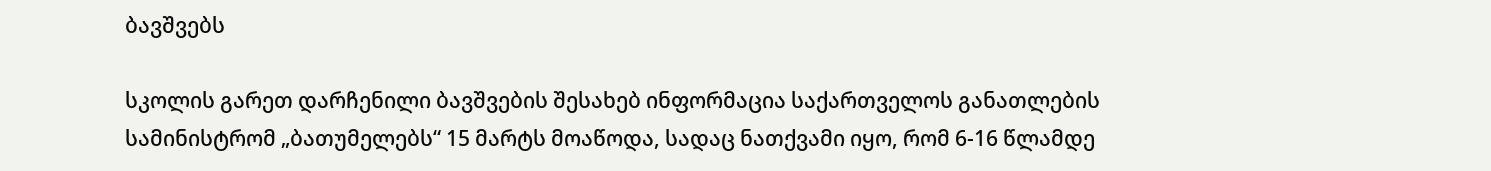ბავშვებს

სკოლის გარეთ დარჩენილი ბავშვების შესახებ ინფორმაცია საქართველოს განათლების სამინისტრომ „ბათუმელებს“ 15 მარტს მოაწოდა, სადაც ნათქვამი იყო, რომ 6-16 წლამდე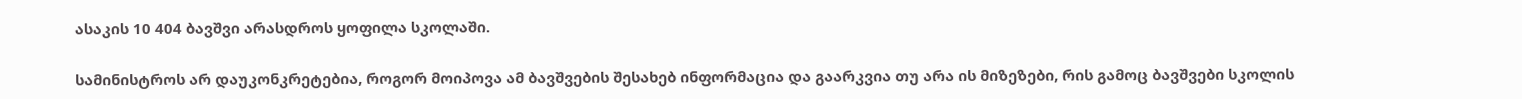ასაკის 10 404 ბავშვი არასდროს ყოფილა სკოლაში.

სამინისტროს არ დაუკონკრეტებია, როგორ მოიპოვა ამ ბავშვების შესახებ ინფორმაცია და გაარკვია თუ არა ის მიზეზები, რის გამოც ბავშვები სკოლის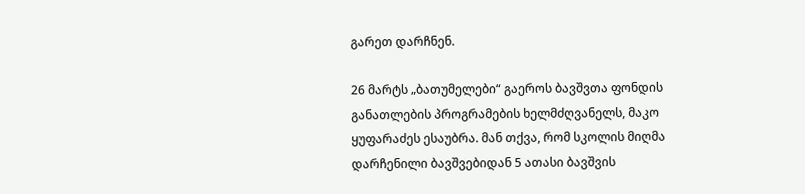გარეთ დარჩნენ.

26 მარტს „ბათუმელები“ გაეროს ბავშვთა ფონდის განათლების პროგრამების ხელმძღვანელს, მაკო ყუფარაძეს ესაუბრა. მან თქვა, რომ სკოლის მიღმა დარჩენილი ბავშვებიდან 5 ათასი ბავშვის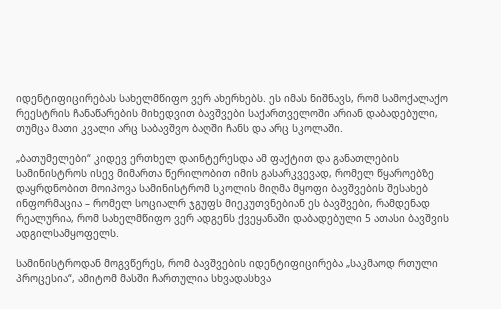იდენტიფიცირებას სახელმწიფო ვერ ახერხებს. ეს იმას ნიშნავს, რომ სამოქალაქო რეესტრის ჩანაწარების მიხედვით ბავშვები საქართველოში არიან დაბადებული, თუმცა მათი კვალი არც საბავშვო ბაღში ჩანს და არც სკოლაში.

„ბათუმელები“ კიდევ ერთხელ დაინტერესდა ამ ფაქტით და განათლების სამინისტროს ისევ მიმართა წერილობით იმის გასარკვევად, რომელ წყაროებზე დაყრდნობით მოიპოვა სამინისტრომ სკოლის მიღმა მყოფი ბავშვების შესახებ ინფორმაცია – რომელ სოციალრ ჯგუფს მიეკუთვნებიან ეს ბავშვები, რამდენად რეალურია, რომ სახელმწიფო ვერ ადგენს ქვეყანაში დაბადებული 5 ათასი ბავშვის ადგილსამყოფელს.

სამინისტროდან მოგვწერეს, რომ ბავშვების იდენტიფიცირება „საკმაოდ რთული პროცესია“, ამიტომ მასში ჩართულია სხვადასხვა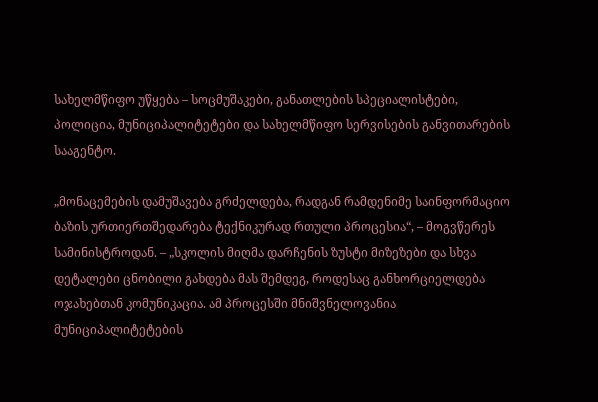სახელმწიფო უწყება – სოცმუშაკები, განათლების სპეციალისტები, პოლიცია, მუნიციპალიტეტები და სახელმწიფო სერვისების განვითარების სააგენტო.

„მონაცემების დამუშავება გრძელდება, რადგან რამდენიმე საინფორმაციო ბაზის ურთიერთშედარება ტექნიკურად რთული პროცესია“, – მოგვწერეს სამინისტროდან. – „სკოლის მიღმა დარჩენის ზუსტი მიზეზები და სხვა დეტალები ცნობილი გახდება მას შემდეგ, როდესაც განხორციელდება ოჯახებთან კომუნიკაცია. ამ პროცესში მნიშვნელოვანია მუნიციპალიტეტების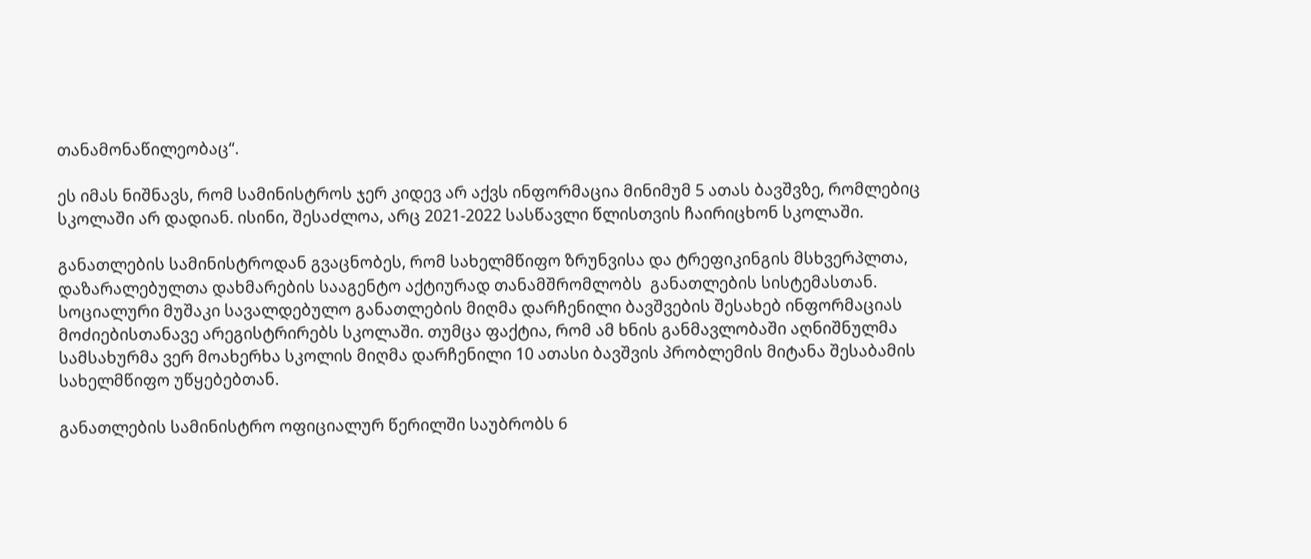თანამონაწილეობაც“.

ეს იმას ნიშნავს, რომ სამინისტროს ჯერ კიდევ არ აქვს ინფორმაცია მინიმუმ 5 ათას ბავშვზე, რომლებიც სკოლაში არ დადიან. ისინი, შესაძლოა, არც 2021-2022 სასწავლი წლისთვის ჩაირიცხონ სკოლაში.

განათლების სამინისტროდან გვაცნობეს, რომ სახელმწიფო ზრუნვისა და ტრეფიკინგის მსხვერპლთა, დაზარალებულთა დახმარების სააგენტო აქტიურად თანამშრომლობს  განათლების სისტემასთან. სოციალური მუშაკი სავალდებულო განათლების მიღმა დარჩენილი ბავშვების შესახებ ინფორმაციას მოძიებისთანავე არეგისტრირებს სკოლაში. თუმცა ფაქტია, რომ ამ ხნის განმავლობაში აღნიშნულმა სამსახურმა ვერ მოახერხა სკოლის მიღმა დარჩენილი 10 ათასი ბავშვის პრობლემის მიტანა შესაბამის სახელმწიფო უწყებებთან.

განათლების სამინისტრო ოფიციალურ წერილში საუბრობს 6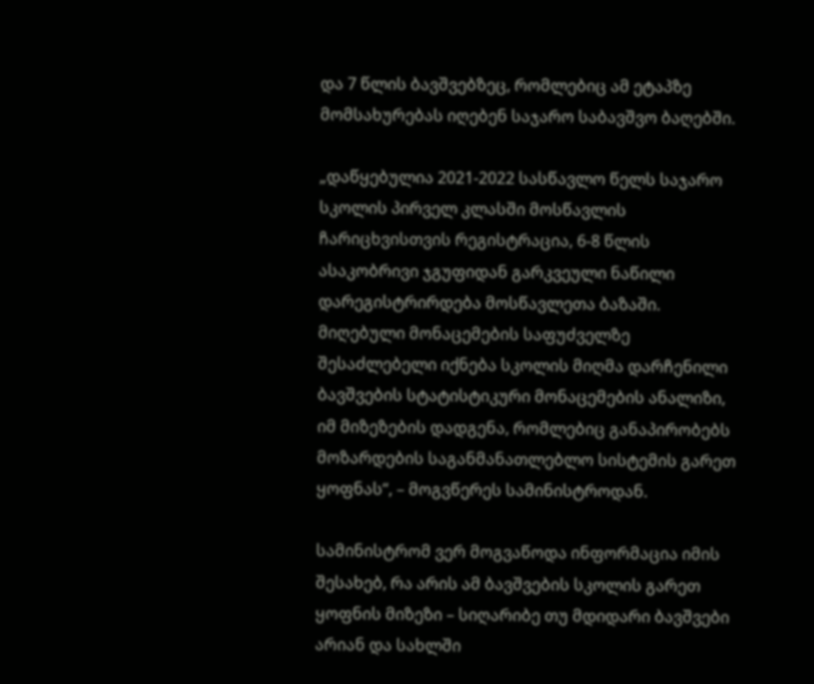და 7 წლის ბავშვებზეც, რომლებიც ამ ეტაპზე მომსახურებას იღებენ საჯარო საბავშვო ბაღებში.

„დაწყებულია 2021-2022 სასწავლო წელს საჯარო სკოლის პირველ კლასში მოსწავლის ჩარიცხვისთვის რეგისტრაცია, 6-8 წლის ასაკობრივი ჯგუფიდან გარკვეული ნაწილი დარეგისტრირდება მოსწავლეთა ბაზაში. მიღებული მონაცემების საფუძველზე შესაძლებელი იქნება სკოლის მიღმა დარჩენილი ბავშვების სტატისტიკური მონაცემების ანალიზი, იმ მიზეზების დადგენა, რომლებიც განაპირობებს მოზარდების საგანმანათლებლო სისტემის გარეთ ყოფნას“, – მოგვწერეს სამინისტროდან.

სამინისტრომ ვერ მოგვაწოდა ინფორმაცია იმის შესახებ, რა არის ამ ბავშვების სკოლის გარეთ ყოფნის მიზეზი – სიღარიბე თუ მდიდარი ბავშვები არიან და სახლში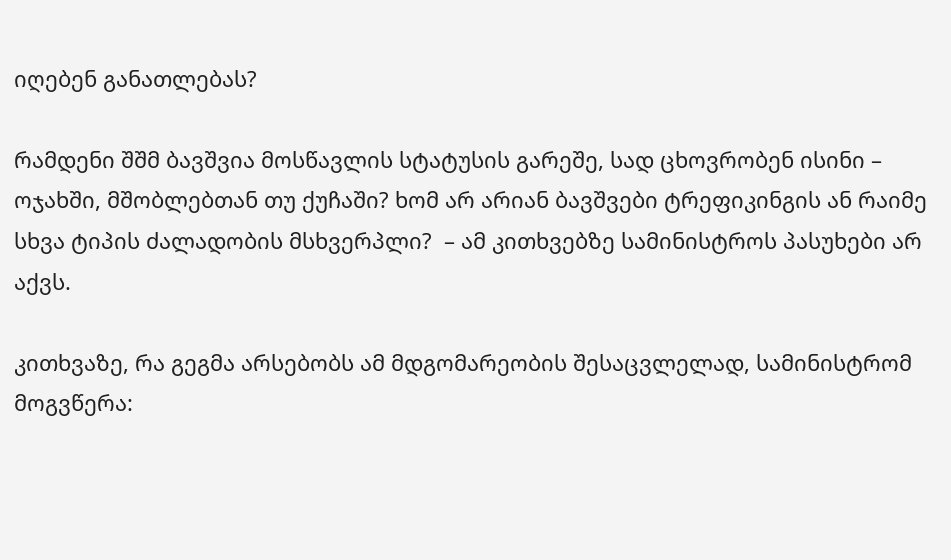იღებენ განათლებას?

რამდენი შშმ ბავშვია მოსწავლის სტატუსის გარეშე, სად ცხოვრობენ ისინი – ოჯახში, მშობლებთან თუ ქუჩაში? ხომ არ არიან ბავშვები ტრეფიკინგის ან რაიმე სხვა ტიპის ძალადობის მსხვერპლი?  – ამ კითხვებზე სამინისტროს პასუხები არ აქვს.

კითხვაზე, რა გეგმა არსებობს ამ მდგომარეობის შესაცვლელად, სამინისტრომ მოგვწერა: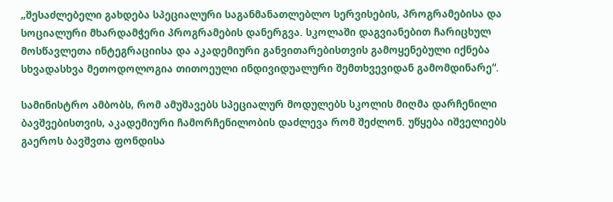„შესაძლებელი გახდება სპეციალური საგანმანათლებლო სერვისების, პროგრამებისა და სოციალური მხარდამჭერი პროგრამების დანერგვა. სკოლაში დაგვიანებით ჩარიცხულ მოსწავლეთა ინტეგრაციისა და აკადემიური განვითარებისთვის გამოყენებული იქნება სხვადასხვა მეთოდოლოგია თითოეული ინდივიდუალური შემთხვევიდან გამომდინარე“.

სამინისტრო ამბობს, რომ ამუშავებს სპეციალურ მოდულებს სკოლის მიღმა დარჩენილი ბავშვებისთვის, აკადემიური ჩამორჩენილობის დაძლევა რომ შეძლონ. უწყება იშველიებს გაეროს ბავშვთა ფონდისა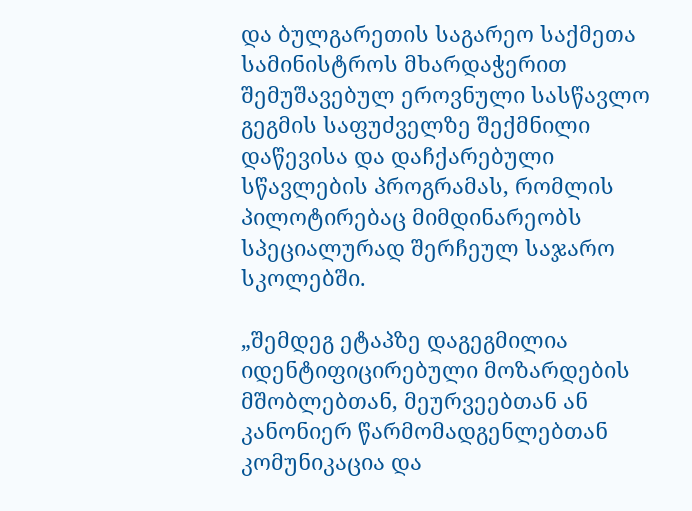და ბულგარეთის საგარეო საქმეთა სამინისტროს მხარდაჭერით შემუშავებულ ეროვნული სასწავლო გეგმის საფუძველზე შექმნილი დაწევისა და დაჩქარებული სწავლების პროგრამას, რომლის პილოტირებაც მიმდინარეობს სპეციალურად შერჩეულ საჯარო სკოლებში.

„შემდეგ ეტაპზე დაგეგმილია იდენტიფიცირებული მოზარდების მშობლებთან, მეურვეებთან ან კანონიერ წარმომადგენლებთან კომუნიკაცია და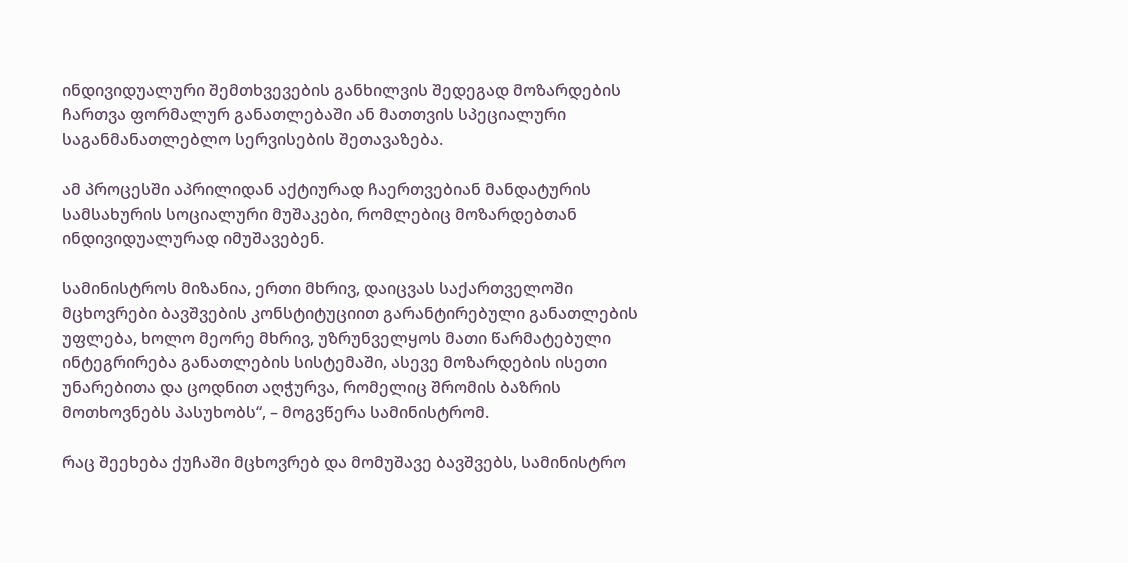ინდივიდუალური შემთხვევების განხილვის შედეგად მოზარდების ჩართვა ფორმალურ განათლებაში ან მათთვის სპეციალური საგანმანათლებლო სერვისების შეთავაზება.

ამ პროცესში აპრილიდან აქტიურად ჩაერთვებიან მანდატურის სამსახურის სოციალური მუშაკები, რომლებიც მოზარდებთან ინდივიდუალურად იმუშავებენ.

სამინისტროს მიზანია, ერთი მხრივ, დაიცვას საქართველოში მცხოვრები ბავშვების კონსტიტუციით გარანტირებული განათლების უფლება, ხოლო მეორე მხრივ, უზრუნველყოს მათი წარმატებული ინტეგრირება განათლების სისტემაში, ასევე მოზარდების ისეთი უნარებითა და ცოდნით აღჭურვა, რომელიც შრომის ბაზრის მოთხოვნებს პასუხობს“, – მოგვწერა სამინისტრომ.

რაც შეეხება ქუჩაში მცხოვრებ და მომუშავე ბავშვებს, სამინისტრო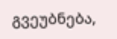გვეუბნება,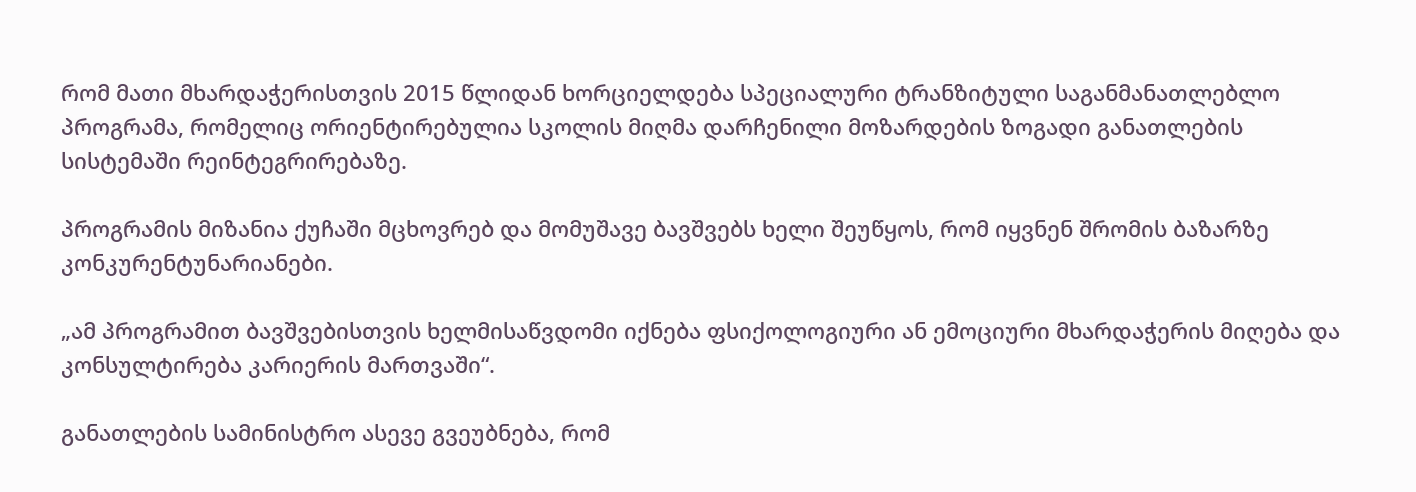რომ მათი მხარდაჭერისთვის 2015 წლიდან ხორციელდება სპეციალური ტრანზიტული საგანმანათლებლო პროგრამა, რომელიც ორიენტირებულია სკოლის მიღმა დარჩენილი მოზარდების ზოგადი განათლების სისტემაში რეინტეგრირებაზე.

პროგრამის მიზანია ქუჩაში მცხოვრებ და მომუშავე ბავშვებს ხელი შეუწყოს, რომ იყვნენ შრომის ბაზარზე კონკურენტუნარიანები.

„ამ პროგრამით ბავშვებისთვის ხელმისაწვდომი იქნება ფსიქოლოგიური ან ემოციური მხარდაჭერის მიღება და კონსულტირება კარიერის მართვაში“.

განათლების სამინისტრო ასევე გვეუბნება, რომ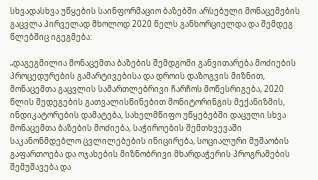სხვადასხვა უწყების საინფორმაციო ბაზებში არსებული მონაცემების გაცვლა პირველად მხოლოდ 2020 წელს განხორციელდა და შემდეგ წლებშიც იგეგმება:

„დაგეგმილია მონაცემთა ბაზების შემდგომი განვითარება მოძიების პროცედურების გამარტივებისა და დროის დაზოგვის მიზნით, მონაცემთა გაცვლის სამართლებრივი ჩარჩოს მოწესრიგება, 2020 წლის შედეგების გათვალისწინებით მონიტორინგის მექანიზმის, ინდიკატორების დამატება, სახელმწიფო უწყებებში დაცული სხვა მონაცემთა ბაზების მოძიება, საჭიროების შემთხვევაში საკანონმდებლო ცვლილებების ინიცირება, სოციალური მუშაობის გაფართოება და ოჯახების მიზნობრივი მხარდაჭერის პროგრამების შემუშავება და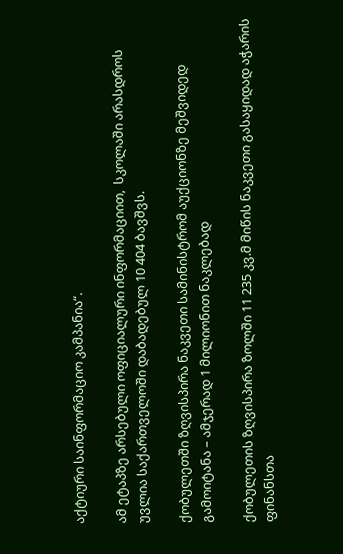აქტიური საინფორმაციო კამპანია“.

ამ ეტაპზე არსებული ოფიციალური ინფორმაციით,  სკოლაში არასდროს უვლია საქართველოში დაბადებულ 10 404 ბავშვს.

ქობულეთში ზღვისპირა ნაკვეთი სამინისტრომ აუქციონზე მეშვიდედ გამოიტანა – ამჯერად 1 მილიონით ნაკლებად

ქობულეთის ზღვისპირა ზოლში 11 235 კვ.მ მიწის ნაკვეთი გასაყიდად აჭარის ფინანსთა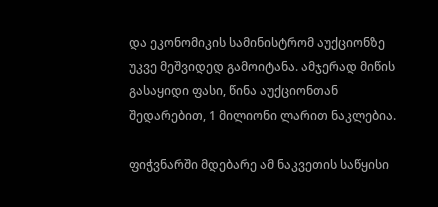და ეკონომიკის სამინისტრომ აუქციონზე უკვე მეშვიდედ გამოიტანა. ამჯერად მიწის გასაყიდი ფასი, წინა აუქციონთან შედარებით, 1 მილიონი ლარით ნაკლებია.

ფიჭვნარში მდებარე ამ ნაკვეთის საწყისი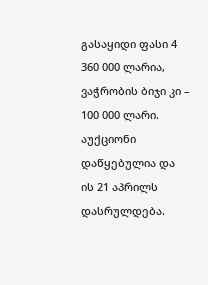გასაყიდი ფასი 4 360 000 ლარია, ვაჭრობის ბიჯი კი – 100 000 ლარი. აუქციონი დაწყებულია და ის 21 აპრილს დასრულდება.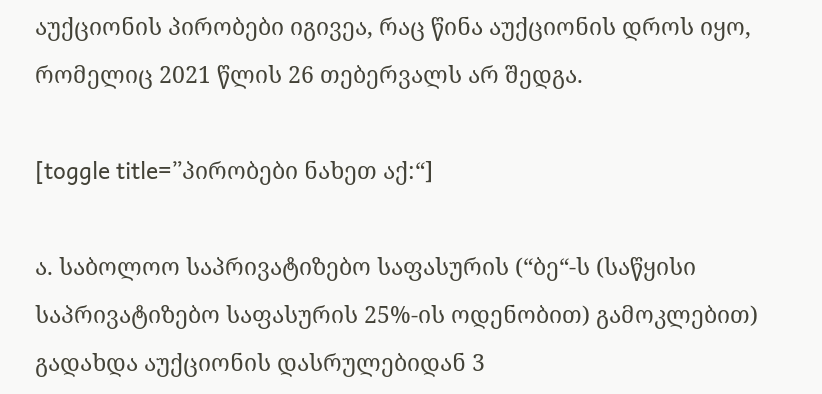აუქციონის პირობები იგივეა, რაც წინა აუქციონის დროს იყო, რომელიც 2021 წლის 26 თებერვალს არ შედგა.

[toggle title=”პირობები ნახეთ აქ:“]

ა. საბოლოო საპრივატიზებო საფასურის (“ბე“-ს (საწყისი საპრივატიზებო საფასურის 25%-ის ოდენობით) გამოკლებით) გადახდა აუქციონის დასრულებიდან 3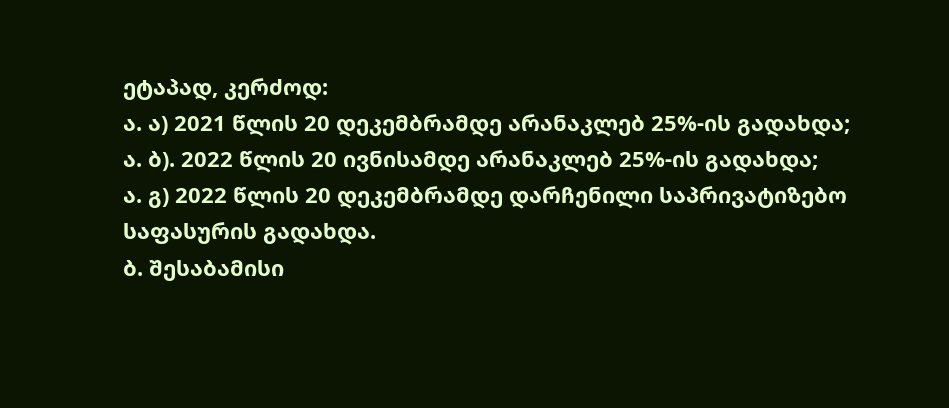ეტაპად, კერძოდ:
ა. ა) 2021 წლის 20 დეკემბრამდე არანაკლებ 25%-ის გადახდა;
ა. ბ). 2022 წლის 20 ივნისამდე არანაკლებ 25%-ის გადახდა;
ა. გ) 2022 წლის 20 დეკემბრამდე დარჩენილი საპრივატიზებო საფასურის გადახდა.
ბ. შესაბამისი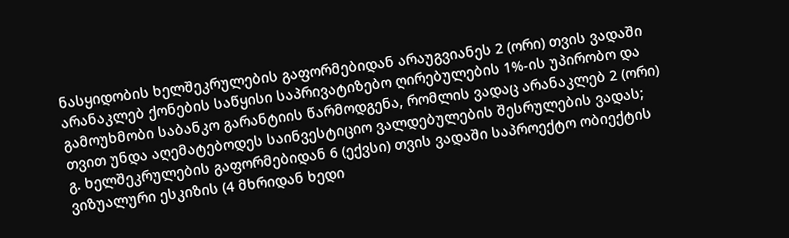ნასყიდობის ხელშეკრულების გაფორმებიდან არაუგვიანეს 2 (ორი) თვის ვადაში არანაკლებ ქონების საწყისი საპრივატიზებო ღირებულების 1%-ის უპირობო და გამოუხმობი საბანკო გარანტიის წარმოდგენა, რომლის ვადაც არანაკლებ 2 (ორი) თვით უნდა აღემატებოდეს საინვესტიციო ვალდებულების შესრულების ვადას;
გ. ხელშეკრულების გაფორმებიდან 6 (ექვსი) თვის ვადაში საპროექტო ობიექტის ვიზუალური ესკიზის (4 მხრიდან ხედი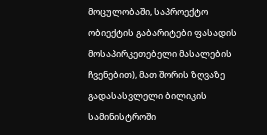მოცულობაში, საპროექტო ობიექტის გაბარიტები ფასადის მოსაპირკეთებელი მასალების ჩვენებით), მათ შორის ზღვაზე გადასასვლელი ბილიკის სამინისტროში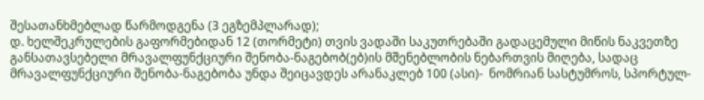შესათანხმებლად წარმოდგენა (3 ეგზემპლარად);
დ. ხელშეკრულების გაფორმებიდან 12 (თორმეტი) თვის ვადაში საკუთრებაში გადაცემული მიწის ნაკვეთზე განსათავსებელი მრავალფუნქციური შენობა-ნაგებობ(ებ)ის მშენებლობის ნებართვის მიღება, სადაც მრავალფუნქციური შენობა-ნაგებობა უნდა შეიცავდეს არანაკლებ 100 (ასი)-  ნომრიან სასტუმროს, სპორტულ-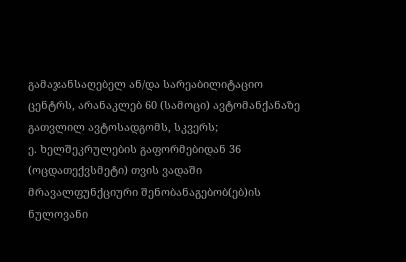გამაჯანსაღებელ ან/და სარეაბილიტაციო ცენტრს, არანაკლებ 60 (სამოცი) ავტომანქანაზე გათვლილ ავტოსადგომს, სკვერს;
ე. ხელშეკრულების გაფორმებიდან 36 (ოცდათექვსმეტი) თვის ვადაში მრავალფუნქციური შენობანაგებობ(ებ)ის ნულოვანი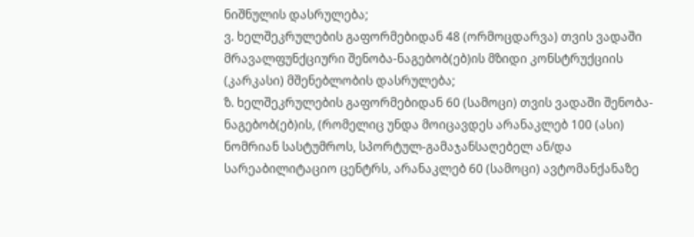ნიშნულის დასრულება;
ვ. ხელშეკრულების გაფორმებიდან 48 (ორმოცდარვა) თვის ვადაში მრავალფუნქციური შენობა-ნაგებობ(ებ)ის მზიდი კონსტრუქციის (კარკასი) მშენებლობის დასრულება;
ზ. ხელშეკრულების გაფორმებიდან 60 (სამოცი) თვის ვადაში შენობა-ნაგებობ(ებ)ის, (რომელიც უნდა მოიცავდეს არანაკლებ 100 (ასი) ნომრიან სასტუმროს, სპორტულ-გამაჯანსაღებელ ან/და სარეაბილიტაციო ცენტრს, არანაკლებ 60 (სამოცი) ავტომანქანაზე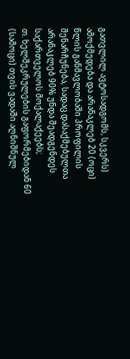გათვლილ ავტოსადგომს, სკვერს) ამოქმედება და არანაკლებ 20 (ოცი) წლის განმავლობაში პროფილის შენარჩუნება, სადაც დასაქმებულთა არანაკლებ 90% უნდა შეადგენდეს საქართველოს მოქალაქეებს;
თ. ხელშეკრულების გაფორმებიდან 60 (სამოცი) თვის ვადაში აღნიშნულ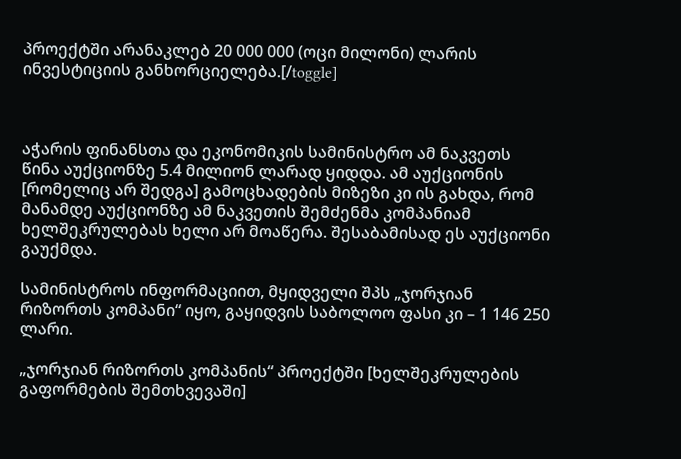პროექტში არანაკლებ 20 000 000 (ოცი მილონი) ლარის ინვესტიციის განხორციელება.[/toggle]



აჭარის ფინანსთა და ეკონომიკის სამინისტრო ამ ნაკვეთს წინა აუქციონზე 5.4 მილიონ ლარად ყიდდა. ამ აუქციონის [რომელიც არ შედგა] გამოცხადების მიზეზი კი ის გახდა, რომ მანამდე აუქციონზე ამ ნაკვეთის შემძენმა კომპანიამ ხელშეკრულებას ხელი არ მოაწერა. შესაბამისად ეს აუქციონი გაუქმდა.

სამინისტროს ინფორმაციით, მყიდველი შპს „ჯორჯიან რიზორთს კომპანი“ იყო, გაყიდვის საბოლოო ფასი კი – 1 146 250 ლარი.

„ჯორჯიან რიზორთს კომპანის“ პროექტში [ხელშეკრულების გაფორმების შემთხვევაში]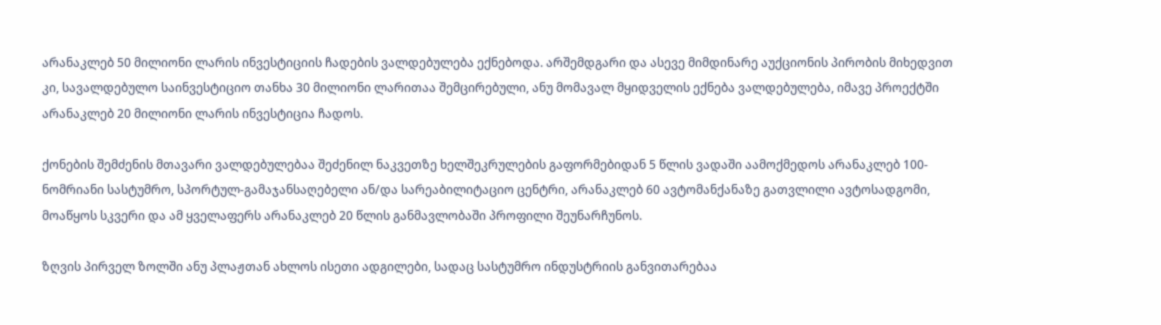არანაკლებ 50 მილიონი ლარის ინვესტიციის ჩადების ვალდებულება ექნებოდა. არშემდგარი და ასევე მიმდინარე აუქციონის პირობის მიხედვით კი, სავალდებულო საინვესტიციო თანხა 30 მილიონი ლარითაა შემცირებული, ანუ მომავალ მყიდველის ექნება ვალდებულება, იმავე პროექტში არანაკლებ 20 მილიონი ლარის ინვესტიცია ჩადოს.

ქონების შემძენის მთავარი ვალდებულებაა შეძენილ ნაკვეთზე ხელშეკრულების გაფორმებიდან 5 წლის ვადაში აამოქმედოს არანაკლებ 100-ნომრიანი სასტუმრო, სპორტულ-გამაჯანსაღებელი ან/და სარეაბილიტაციო ცენტრი, არანაკლებ 60 ავტომანქანაზე გათვლილი ავტოსადგომი, მოაწყოს სკვერი და ამ ყველაფერს არანაკლებ 20 წლის განმავლობაში პროფილი შეუნარჩუნოს.

ზღვის პირველ ზოლში ანუ პლაჟთან ახლოს ისეთი ადგილები, სადაც სასტუმრო ინდუსტრიის განვითარებაა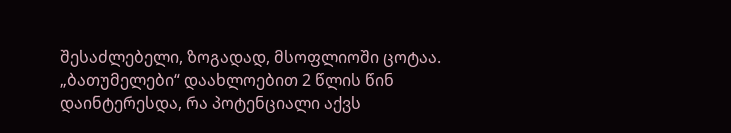შესაძლებელი, ზოგადად, მსოფლიოში ცოტაა. „ბათუმელები“ დაახლოებით 2 წლის წინ დაინტერესდა, რა პოტენციალი აქვს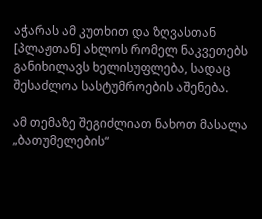აჭარას ამ კუთხით და ზღვასთან [პლაჟთან] ახლოს რომელ ნაკვეთებს განიხილავს ხელისუფლება, სადაც შესაძლოა სასტუმროების აშენება.

ამ თემაზე შეგიძლიათ ნახოთ მასალა „ბათუმელების“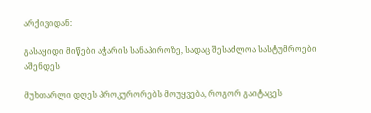არქივიდან:

გასაყიდი მიწები აჭარის სანაპიროზე, სადაც შესაძლოა სასტუმროები აშენდეს

მუხთარლი დღეს პროკურორებს მოუყვება, როგორ გაიტაცეს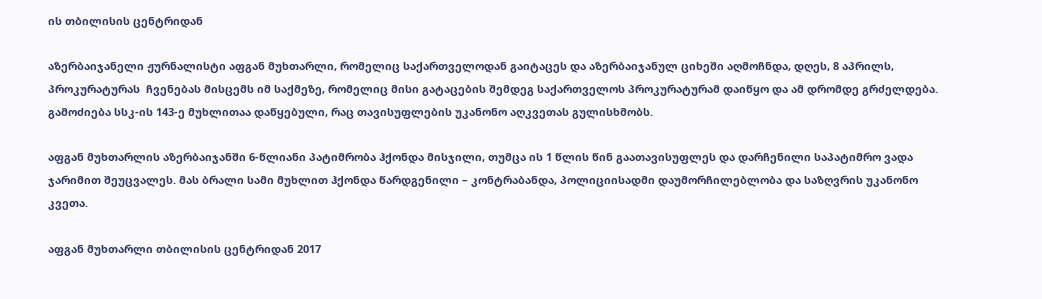ის თბილისის ცენტრიდან

აზერბაიჯანელი ჟურნალისტი აფგან მუხთარლი, რომელიც საქართველოდან გაიტაცეს და აზერბაიჯანულ ციხეში აღმოჩნდა, დღეს, 8 აპრილს, პროკურატურას  ჩვენებას მისცემს იმ საქმეზე, რომელიც მისი გატაცების შემდეგ საქართველოს პროკურატურამ დაიწყო და ამ დრომდე გრძელდება. გამოძიება სსკ-ის 143-ე მუხლითაა დაწყებული, რაც თავისუფლების უკანონო აღკვეთას გულისხმობს.

აფგან მუხთარლის აზერბაიჯანში 6-წლიანი პატიმრობა ჰქონდა მისჯილი, თუმცა ის 1 წლის წინ გაათავისუფლეს და დარჩენილი საპატიმრო ვადა ჯარიმით შეუცვალეს. მას ბრალი სამი მუხლით ჰქონდა წარდგენილი – კონტრაბანდა, პოლიციისადმი დაუმორჩილებლობა და საზღვრის უკანონო კვეთა.

აფგან მუხთარლი თბილისის ცენტრიდან 2017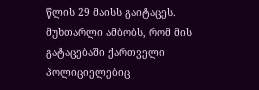წლის 29 მაისს გაიტაცეს. მუხთარლი ამბობს, რომ მის გატაცებაში ქართველი პოლიციელებიც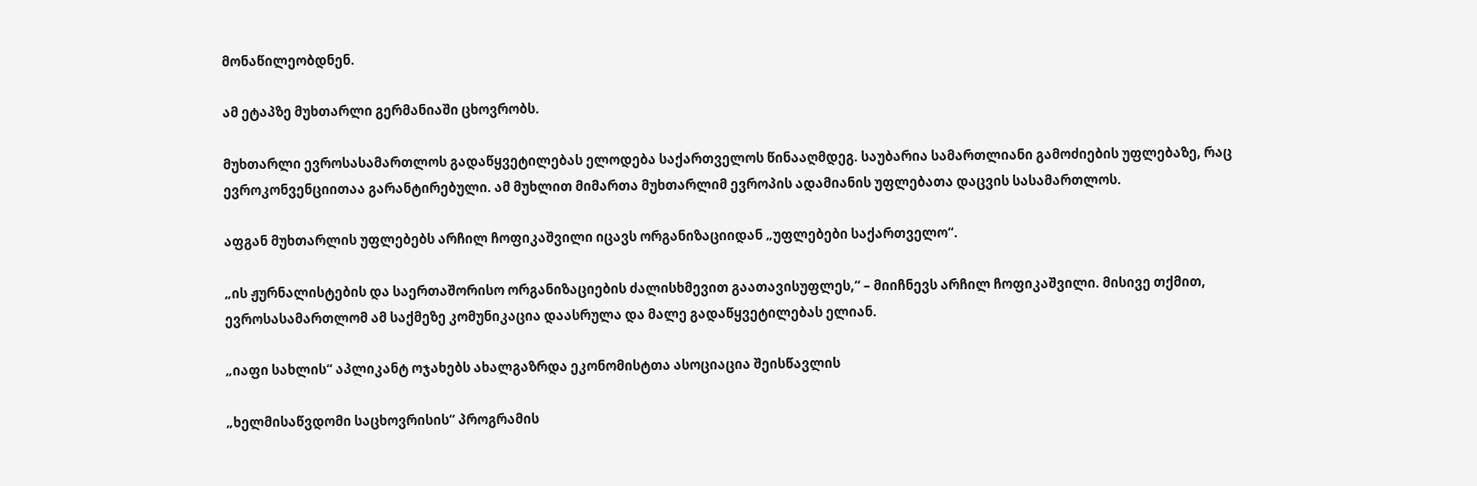მონაწილეობდნენ.

ამ ეტაპზე მუხთარლი გერმანიაში ცხოვრობს.

მუხთარლი ევროსასამართლოს გადაწყვეტილებას ელოდება საქართველოს წინააღმდეგ. საუბარია სამართლიანი გამოძიების უფლებაზე, რაც ევროკონვენციითაა გარანტირებული. ამ მუხლით მიმართა მუხთარლიმ ევროპის ადამიანის უფლებათა დაცვის სასამართლოს.

აფგან მუხთარლის უფლებებს არჩილ ჩოფიკაშვილი იცავს ორგანიზაციიდან „უფლებები საქართველო“.

„ის ჟურნალისტების და საერთაშორისო ორგანიზაციების ძალისხმევით გაათავისუფლეს,“ – მიიჩნევს არჩილ ჩოფიკაშვილი. მისივე თქმით, ევროსასამართლომ ამ საქმეზე კომუნიკაცია დაასრულა და მალე გადაწყვეტილებას ელიან.

„იაფი სახლის“ აპლიკანტ ოჯახებს ახალგაზრდა ეკონომისტთა ასოციაცია შეისწავლის

„ხელმისაწვდომი საცხოვრისის“ პროგრამის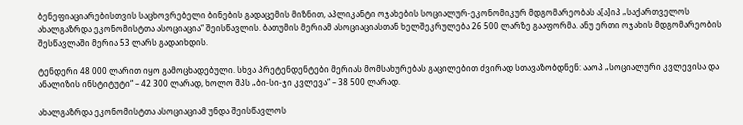ბენეფიაციარებისთვის საცხოვრებელი ბინების გადაცემის მიზნით, აპლიკანტი ოჯახების სოციალურ-ეკონომიკურ მდგომარეობას ა[ა]იპ „საქართველოს ახალგაზრდა ეკონომისტთა ასოციაცია“ შეისწავლის. ბათუმის მერიამ ასოციაციასთან ხელშეკრულება 26 500 ლარზე გააფორმა. ანუ ერთი ოჯახის მდგომარეობის შესწავლაში მერია 53 ლარს გადაიხდის.

ტენდერი 48 000 ლარით იყო გამოცხადებული. სხვა პრეტენდენტები მერიას მომსახურებას გაცილებით ძვირად სთავაზობდნენ: ააოპ „სოციალური კვლევისა და ანალიზის ინსტიტუტი“ – 42 300 ლარად, ხოლო შპს „ბი-სი-ჯი კვლევა“ – 38 500 ლარად.

ახალგაზრდა ეკონომისტთა ასოციაციამ უნდა შეისწავლოს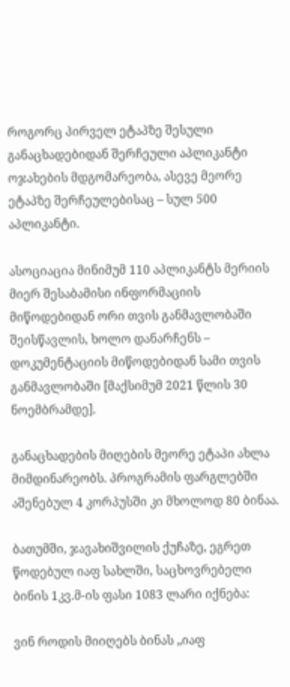როგორც პირველ ეტაპზე შესული განაცხადებიდან შერჩეული აპლიკანტი ოჯახების მდგომარეობა, ასევე მეორე ეტაპზე შერჩეულებისაც – სულ 500 აპლიკანტი.

ასოციაცია მინიმუმ 110 აპლიკანტს მერიის მიერ შესაბამისი ინფორმაციის მიწოდებიდან ორი თვის განმავლობაში შეისწავლის, ხოლო დანარჩენს – დოკუმენტაციის მიწოდებიდან სამი თვის განმავლობაში [მაქსიმუმ 2021 წლის 30 ნოემბრამდე].

განაცხადების მიღების მეორე ეტაპი ახლა მიმდინარეობს. პროგრამის ფარგლებში აშენებულ 4 კორპუსში კი მხოლოდ 80 ბინაა.

ბათუმში, ჯავახიშვილის ქუჩაზე, ეგრეთ წოდებულ იაფ სახლში, საცხოვრებელი ბინის 1კვ.მ-ის ფასი 1083 ლარი იქნება:

ვინ როდის მიიღებს ბინას „იაფ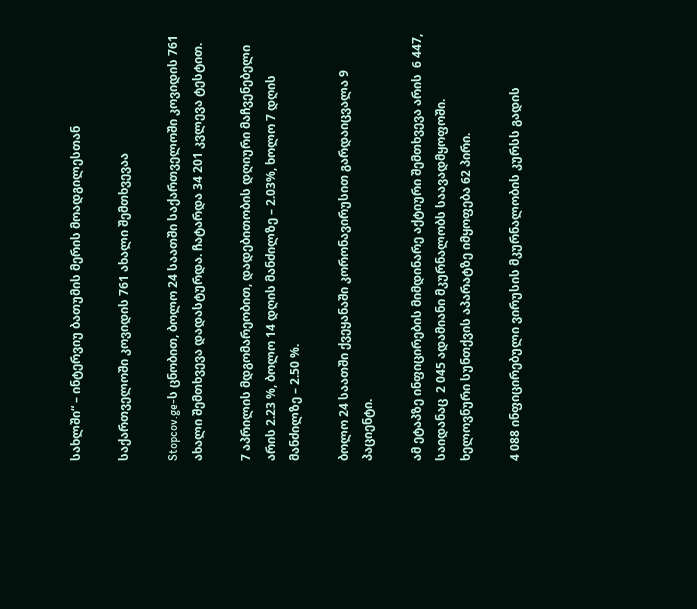სახლში“ – ინტერვიუ ბათუმის მერის მოადგილესთან

საქართველოში კოვიდის 761 ახალი შემთხვევაა

Stopcov.ge-ს ცნობით, ბოლო 24 საათში საქართველოში კოვიდის 761 ახალი შემთხვევა დადასტურდა. ჩატარდა 34 201 კვლევა ტესტით.

7 აპრილის მდგომარეობით, დადებითობის დღიური მაჩვენებელი არის 2.23 %, ბოლო 14 დღის მანძილზე – 2.03%, ხოლო 7 დღის მანძილზე – 2.50 %.

ბოლო 24 საათში ქვეყანაში კორონავირუსით გარდაიცვალა 9 პაციენტი.

ამ ეტაპზე ინფიცირების მიმდინარე აქტიური შემთხვევა არის  6 447, საიდანაც  2 045 ადამიანი მკურნალობს საავადმყოფოში. ხელოვნური სუნთქვის აპარატზე იმყოფება 62 პირი.

4 088 ინფიცირებული ვირუსის მკურნალობის კურსს გადის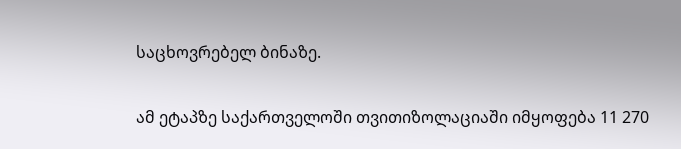საცხოვრებელ ბინაზე.

ამ ეტაპზე საქართველოში თვითიზოლაციაში იმყოფება 11 270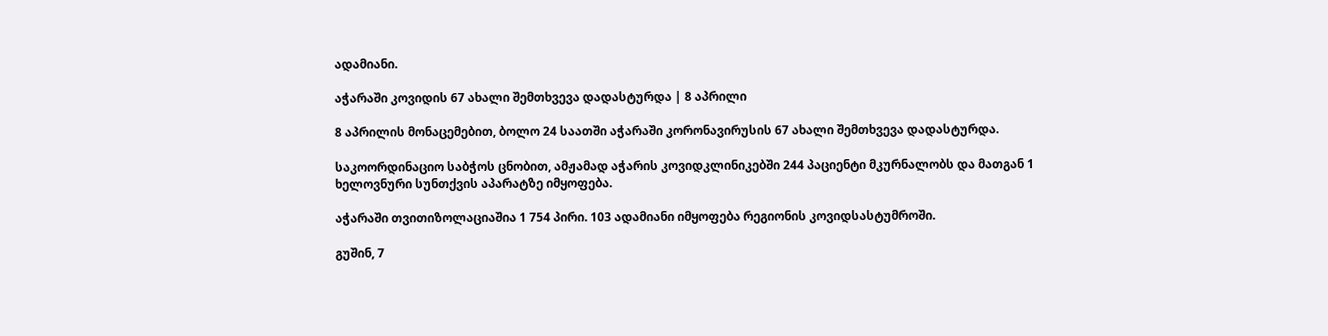ადამიანი.

აჭარაში კოვიდის 67 ახალი შემთხვევა დადასტურდა | 8 აპრილი

8 აპრილის მონაცემებით, ბოლო 24 საათში აჭარაში კორონავირუსის 67 ახალი შემთხვევა დადასტურდა.

საკოორდინაციო საბჭოს ცნობით, ამჟამად აჭარის კოვიდკლინიკებში 244 პაციენტი მკურნალობს და მათგან 1 ხელოვნური სუნთქვის აპარატზე იმყოფება.

აჭარაში თვითიზოლაციაშია 1 754 პირი. 103 ადამიანი იმყოფება რეგიონის კოვიდსასტუმროში.

გუშინ, 7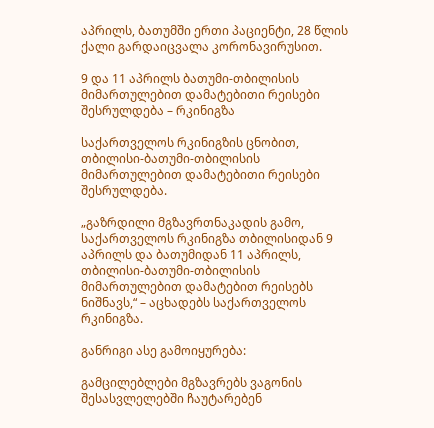აპრილს, ბათუმში ერთი პაციენტი, 28 წლის ქალი გარდაიცვალა კორონავირუსით.

9 და 11 აპრილს ბათუმი-თბილისის მიმართულებით დამატებითი რეისები შესრულდება – რკინიგზა

საქართველოს რკინიგზის ცნობით, თბილისი-ბათუმი-თბილისის მიმართულებით დამატებითი რეისები შესრულდება.

„გაზრდილი მგზავრთნაკადის გამო, საქართველოს რკინიგზა თბილისიდან 9 აპრილს და ბათუმიდან 11 აპრილს, თბილისი-ბათუმი-თბილისის მიმართულებით დამატებით რეისებს
ნიშნავს,“ – აცხადებს საქართველოს რკინიგზა.

განრიგი ასე გამოიყურება:

გამცილებლები მგზავრებს ვაგონის შესასვლელებში ჩაუტარებენ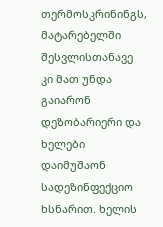თერმოსკრინინგს, მატარებელში შესვლისთანავე კი მათ უნდა გაიარონ დეზობარიერი და ხელები დაიმუშაონ სადეზინფექციო ხსნარით. ხელის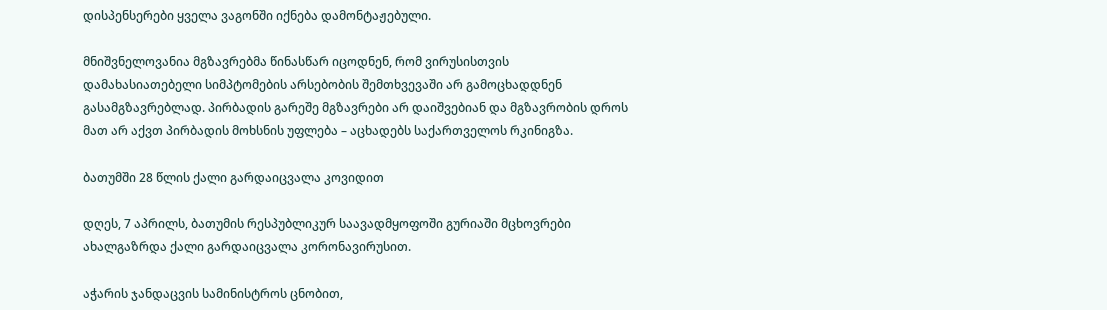დისპენსერები ყველა ვაგონში იქნება დამონტაჟებული.

მნიშვნელოვანია მგზავრებმა წინასწარ იცოდნენ, რომ ვირუსისთვის დამახასიათებელი სიმპტომების არსებობის შემთხვევაში არ გამოცხადდნენ გასამგზავრებლად. პირბადის გარეშე მგზავრები არ დაიშვებიან და მგზავრობის დროს მათ არ აქვთ პირბადის მოხსნის უფლება – აცხადებს საქართველოს რკინიგზა.

ბათუმში 28 წლის ქალი გარდაიცვალა კოვიდით

დღეს, 7 აპრილს, ბათუმის რესპუბლიკურ საავადმყოფოში გურიაში მცხოვრები ახალგაზრდა ქალი გარდაიცვალა კორონავირუსით.

აჭარის ჯანდაცვის სამინისტროს ცნობით,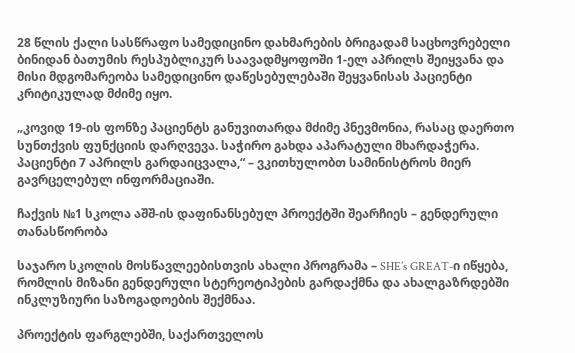28 წლის ქალი სასწრაფო სამედიცინო დახმარების ბრიგადამ საცხოვრებელი ბინიდან ბათუმის რესპუბლიკურ საავადმყოფოში 1-ელ აპრილს შეიყვანა და მისი მდგომარეობა სამედიცინო დაწესებულებაში შეყვანისას პაციენტი კრიტიკულად მძიმე იყო.

„კოვიდ 19-ის ფონზე პაციენტს განუვითარდა მძიმე პნევმონია, რასაც დაერთო სუნთქვის ფუნქციის დარღვევა. საჭირო გახდა აპარატული მხარდაჭერა. პაციენტი 7 აპრილს გარდაიცვალა,“ – ვკითხულობთ სამინისტროს მიერ გავრცელებულ ინფორმაციაში.

ჩაქვის №1 სკოლა აშშ-ის დაფინანსებულ პროექტში შეარჩიეს – გენდერული თანასწორობა

საჯარო სკოლის მოსწავლეებისთვის ახალი პროგრამა – SHE’s GREAT-ი იწყება, რომლის მიზანი გენდერული სტერეოტიპების გარდაქმნა და ახალგაზრდებში ინკლუზიური საზოგადოების შექმნაა.

პროექტის ფარგლებში, საქართველოს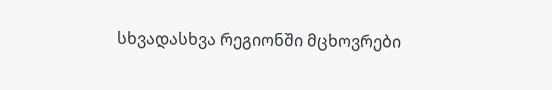სხვადასხვა რეგიონში მცხოვრები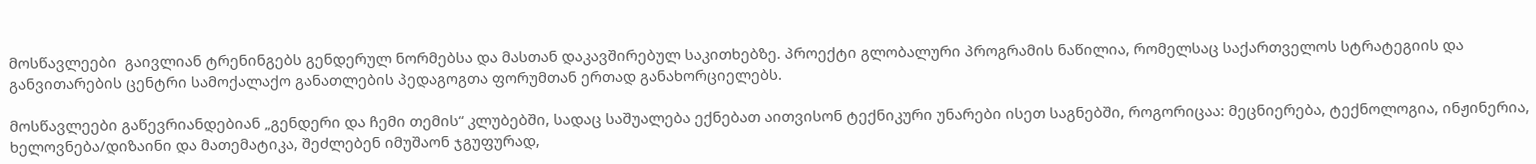მოსწავლეები  გაივლიან ტრენინგებს გენდერულ ნორმებსა და მასთან დაკავშირებულ საკითხებზე. პროექტი გლობალური პროგრამის ნაწილია, რომელსაც საქართველოს სტრატეგიის და განვითარების ცენტრი სამოქალაქო განათლების პედაგოგთა ფორუმთან ერთად განახორციელებს.

მოსწავლეები გაწევრიანდებიან „გენდერი და ჩემი თემის“ კლუბებში, სადაც საშუალება ექნებათ აითვისონ ტექნიკური უნარები ისეთ საგნებში, როგორიცაა: მეცნიერება, ტექნოლოგია, ინჟინერია, ხელოვნება/დიზაინი და მათემატიკა, შეძლებენ იმუშაონ ჯგუფურად,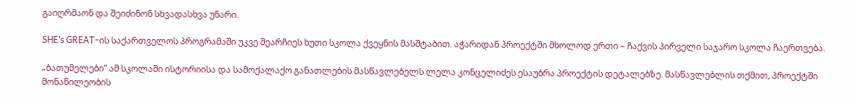გაიღრმაონ და შეიძინონ სხვადასხვა უნარი.

SHE’s GREAT-ის საქართველოს პროგრამაში უკვე შეარჩიეს ხუთი სკოლა ქვეყნის მასშტაბით. აჭარიდან პროექტში მხოლოდ ერთი – ჩაქვის პირველი საჯარო სკოლა ჩაერთვება.

„ბათუმელები“ ამ სკოლაში ისტორიისა და სამოქალაქო განათლების მასწავლებელს ლელა კონცელიძეს ესაუბრა პროექტის დეტალებზე. მასწავლებლის თქმით, პროექტში მონაწილეობის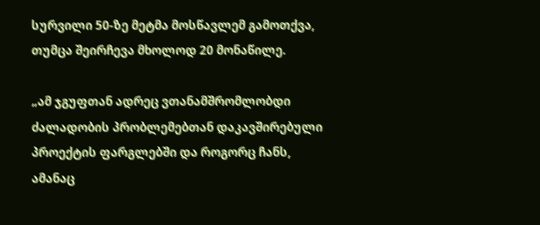სურვილი 50-ზე მეტმა მოსწავლემ გამოთქვა, თუმცა შეირჩევა მხოლოდ 20 მონაწილე.

„ამ ჯგუფთან ადრეც ვთანამშრომლობდი ძალადობის პრობლემებთან დაკავშირებული პროექტის ფარგლებში და როგორც ჩანს, ამანაც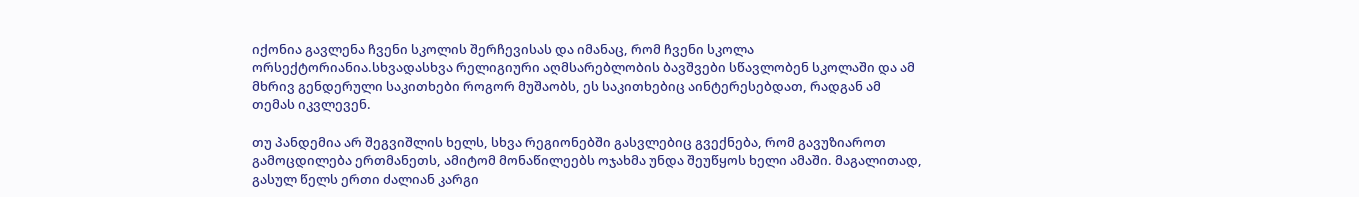იქონია გავლენა ჩვენი სკოლის შერჩევისას და იმანაც, რომ ჩვენი სკოლა ორსექტორიანია.სხვადასხვა რელიგიური აღმსარებლობის ბავშვები სწავლობენ სკოლაში და ამ მხრივ გენდერული საკითხები როგორ მუშაობს, ეს საკითხებიც აინტერესებდათ, რადგან ამ თემას იკვლევენ.

თუ პანდემია არ შეგვიშლის ხელს, სხვა რეგიონებში გასვლებიც გვექნება, რომ გავუზიაროთ გამოცდილება ერთმანეთს, ამიტომ მონაწილეებს ოჯახმა უნდა შეუწყოს ხელი ამაში. მაგალითად, გასულ წელს ერთი ძალიან კარგი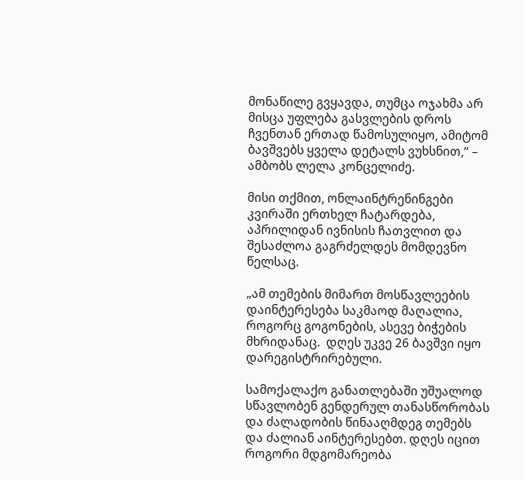მონაწილე გვყავდა, თუმცა ოჯახმა არ მისცა უფლება გასვლების დროს ჩვენთან ერთად წამოსულიყო, ამიტომ ბავშვებს ყველა დეტალს ვუხსნით,“ – ამბობს ლელა კონცელიძე.

მისი თქმით, ონლაინტრენინგები კვირაში ერთხელ ჩატარდება, აპრილიდან ივნისის ჩათვლით და შესაძლოა გაგრძელდეს მომდევნო წელსაც.

„ამ თემების მიმართ მოსწავლეების დაინტერესება საკმაოდ მაღალია, როგორც გოგონების, ასევე ბიჭების მხრიდანაც.  დღეს უკვე 26 ბავშვი იყო დარეგისტრირებული.

სამოქალაქო განათლებაში უშუალოდ სწავლობენ გენდერულ თანასწორობას და ძალადობის წინააღმდეგ თემებს და ძალიან აინტერესებთ. დღეს იცით როგორი მდგომარეობა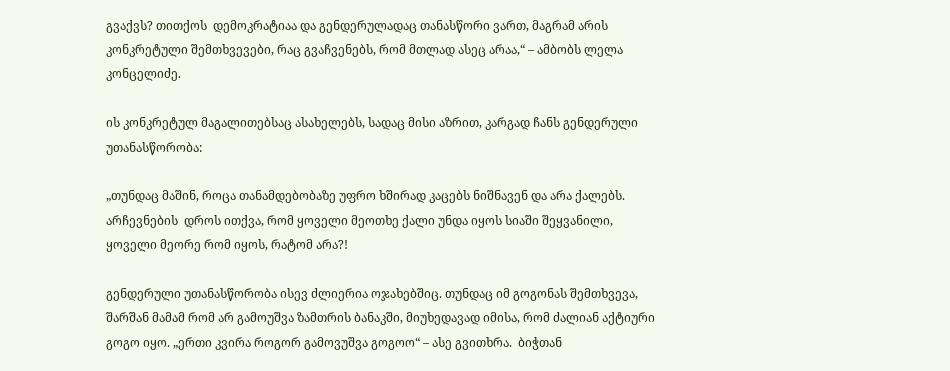გვაქვს? თითქოს  დემოკრატიაა და გენდერულადაც თანასწორი ვართ, მაგრამ არის კონკრეტული შემთხვევები, რაც გვაჩვენებს, რომ მთლად ასეც არაა,“ – ამბობს ლელა კონცელიძე.

ის კონკრეტულ მაგალითებსაც ასახელებს, სადაც მისი აზრით, კარგად ჩანს გენდერული უთანასწორობა:

„თუნდაც მაშინ, როცა თანამდებობაზე უფრო ხშირად კაცებს ნიშნავენ და არა ქალებს. არჩევნების  დროს ითქვა, რომ ყოველი მეოთხე ქალი უნდა იყოს სიაში შეყვანილი, ყოველი მეორე რომ იყოს, რატომ არა?!

გენდერული უთანასწორობა ისევ ძლიერია ოჯახებშიც. თუნდაც იმ გოგონას შემთხვევა, შარშან მამამ რომ არ გამოუშვა ზამთრის ბანაკში, მიუხედავად იმისა, რომ ძალიან აქტიური გოგო იყო. „ერთი კვირა როგორ გამოვუშვა გოგოო“ – ასე გვითხრა.  ბიჭთან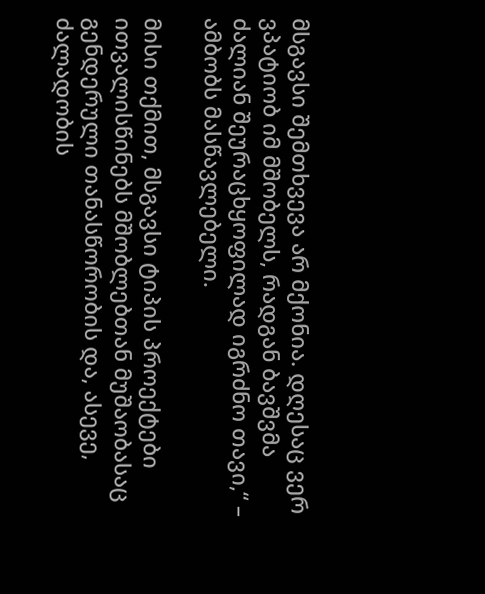მსგავსი შემთხვევა არ მქონია. დღესაც ვერ ვპატიობ იმ მშობელს, რადგან ბავშვმა ძალიან შეურაცხყოფილად იგრძნო თავი,“ – ამბობს მასწავლებელი.

მისი თქმით, მსგავსი ტიპის პროექტები ითვალისწინებს მშობლებთან მუშაობასაც გენდერული თანასწორობის და, ასევე, ძალადობის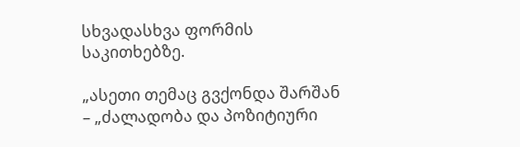სხვადასხვა ფორმის საკითხებზე.

„ასეთი თემაც გვქონდა შარშან – „ძალადობა და პოზიტიური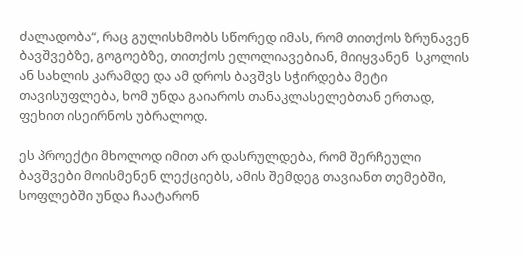ძალადობა“, რაც გულისხმობს სწორედ იმას, რომ თითქოს ზრუნავენ ბავშვებზე, გოგოებზე, თითქოს ელოლიავებიან, მიიყვანენ  სკოლის ან სახლის კარამდე და ამ დროს ბავშვს სჭირდება მეტი თავისუფლება, ხომ უნდა გაიაროს თანაკლასელებთან ერთად, ფეხით ისეირნოს უბრალოდ.

ეს პროექტი მხოლოდ იმით არ დასრულდება, რომ შერჩეული ბავშვები მოისმენენ ლექციებს, ამის შემდეგ თავიანთ თემებში, სოფლებში უნდა ჩაატარონ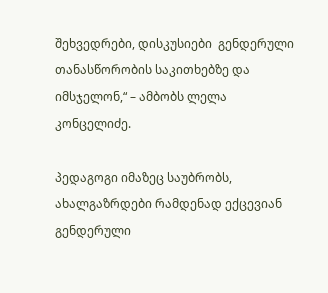შეხვედრები, დისკუსიები  გენდერული თანასწორობის საკითხებზე და იმსჯელონ,“ – ამბობს ლელა კონცელიძე.

პედაგოგი იმაზეც საუბრობს, ახალგაზრდები რამდენად ექცევიან გენდერული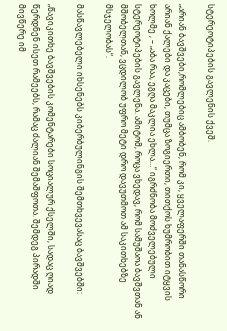სტერეოტიპების გავლენის ქვეშ.

„არიან ბავშვები,რომლებიც ამბობენ, რომ კი, ყველაფერში თანასწორი არიან ქალები და კაცები, თუმცა ზოგიერთი, თითქოს ხუმრობით იტყვის ხოლმე , – „აბა რაა, ეგღა მაკლია ეხლა…“ იგრძნობა მოძველებული სტერეოტიპების გავლენა. ამიტომ, როცა ვხედავ, რომ სამუშაოა ბავშვთან ან მშობელთან, ვცდილობ უფრო მეტი დრო დავუთმოთ ამ საკითხებზე მსჯელობას“.

მასწავლებელი იხსენებს კიბერბულინგის შემთხვევასაც ბავშვებში:

„წავიკითხე ბავშვების კომენტარები სოციალურ ქსელში, სადაც ღიად წერდნენ ისეთ რამეებს, რამაც ძალიან შემაშფოთა. შემდეგ პირადში მივწერე იმ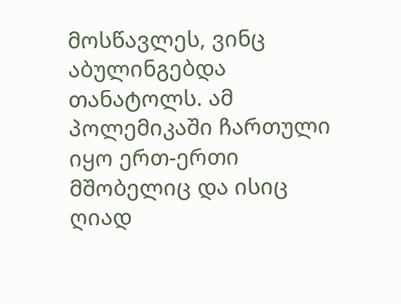მოსწავლეს, ვინც აბულინგებდა თანატოლს. ამ პოლემიკაში ჩართული იყო ერთ-ერთი მშობელიც და ისიც ღიად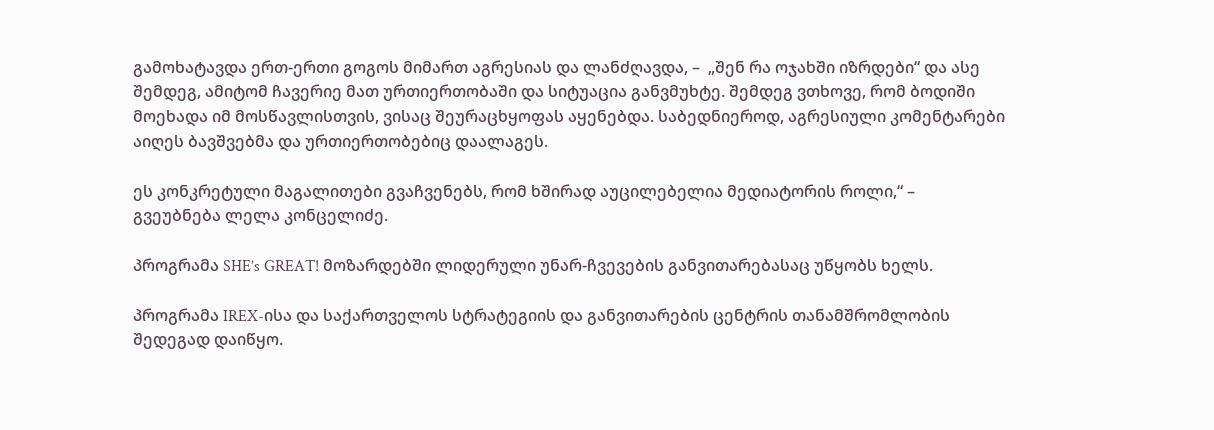გამოხატავდა ერთ-ერთი გოგოს მიმართ აგრესიას და ლანძღავდა, –  „შენ რა ოჯახში იზრდები“ და ასე შემდეგ, ამიტომ ჩავერიე მათ ურთიერთობაში და სიტუაცია განვმუხტე. შემდეგ ვთხოვე, რომ ბოდიში მოეხადა იმ მოსწავლისთვის, ვისაც შეურაცხყოფას აყენებდა. საბედნიეროდ, აგრესიული კომენტარები აიღეს ბავშვებმა და ურთიერთობებიც დაალაგეს.

ეს კონკრეტული მაგალითები გვაჩვენებს, რომ ხშირად აუცილებელია მედიატორის როლი,“ – გვეუბნება ლელა კონცელიძე.

პროგრამა SHE’s GREAT! მოზარდებში ლიდერული უნარ-ჩვევების განვითარებასაც უწყობს ხელს.

პროგრამა IREX-ისა და საქართველოს სტრატეგიის და განვითარების ცენტრის თანამშრომლობის შედეგად დაიწყო.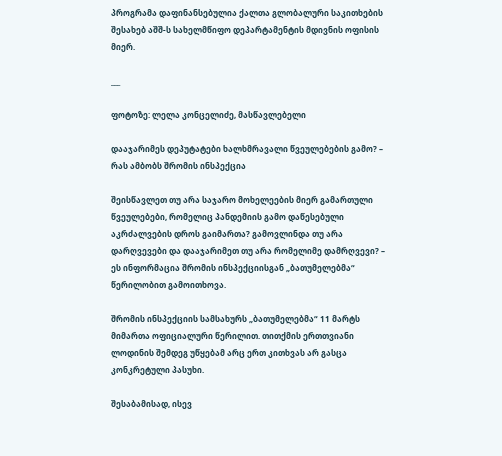პროგრამა დაფინანსებულია ქალთა გლობალური საკითხების შესახებ აშშ-ს სახელმწიფო დეპარტამენტის მდივნის ოფისის მიერ.

___

ფოტოზე: ლელა კონცელიძე, მასწავლებელი

დააჯარიმეს დეპუტატები ხალხმრავალი წვეულებების გამო? – რას ამბობს შრომის ინსპექცია

შეისწავლეთ თუ არა საჯარო მოხელეების მიერ გამართული წვეულებები, რომელიც პანდემიის გამო დაწესებული აკრძალვების დროს გაიმართა? გამოვლინდა თუ არა დარღვევები და დააჯარიმეთ თუ არა რომელიმე დამრღვევი? – ეს ინფორმაცია შრომის ინსპექციისგან „ბათუმელებმა“ წერილობით გამოითხოვა.

შრომის ინსპექციის სამსახურს „ბათუმელებმა“ 11 მარტს მიმართა ოფიციალური წერილით. თითქმის ერთთვიანი ლოდინის შემდეგ უწყებამ არც ერთ კითხვას არ გასცა კონკრეტული პასუხი.

შესაბამისად, ისევ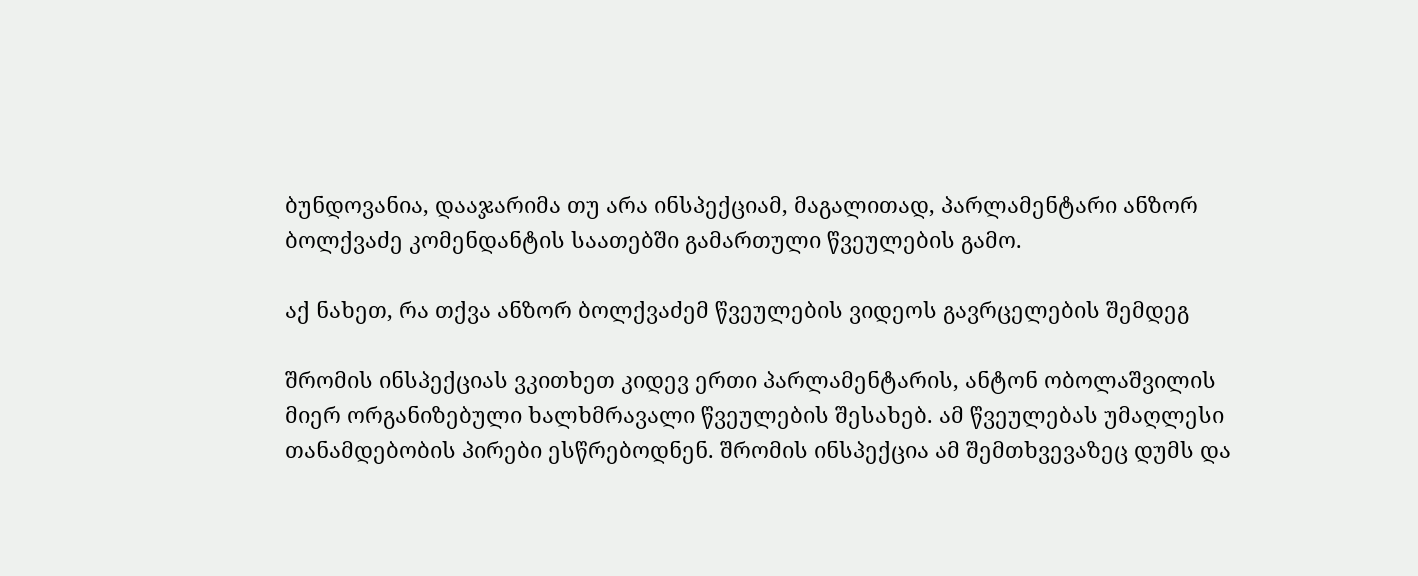ბუნდოვანია, დააჯარიმა თუ არა ინსპექციამ, მაგალითად, პარლამენტარი ანზორ ბოლქვაძე კომენდანტის საათებში გამართული წვეულების გამო.

აქ ნახეთ, რა თქვა ანზორ ბოლქვაძემ წვეულების ვიდეოს გავრცელების შემდეგ

შრომის ინსპექციას ვკითხეთ კიდევ ერთი პარლამენტარის, ანტონ ობოლაშვილის მიერ ორგანიზებული ხალხმრავალი წვეულების შესახებ. ამ წვეულებას უმაღლესი თანამდებობის პირები ესწრებოდნენ. შრომის ინსპექცია ამ შემთხვევაზეც დუმს და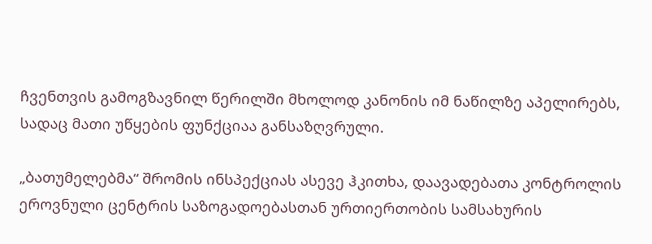ჩვენთვის გამოგზავნილ წერილში მხოლოდ კანონის იმ ნაწილზე აპელირებს, სადაც მათი უწყების ფუნქციაა განსაზღვრული.

„ბათუმელებმა“ შრომის ინსპექციას ასევე ჰკითხა, დაავადებათა კონტროლის ეროვნული ცენტრის საზოგადოებასთან ურთიერთობის სამსახურის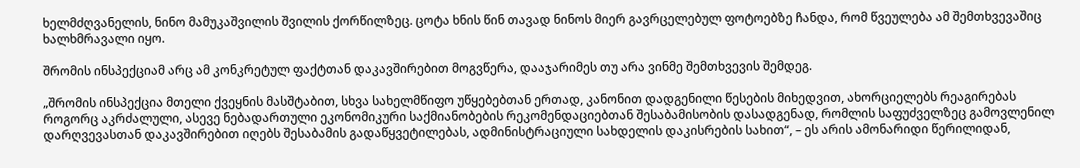ხელმძღვანელის, ნინო მამუკაშვილის შვილის ქორწილზეც. ცოტა ხნის წინ თავად ნინოს მიერ გავრცელებულ ფოტოებზე ჩანდა, რომ წვეულება ამ შემთხვევაშიც ხალხმრავალი იყო.

შრომის ინსპექციამ არც ამ კონკრეტულ ფაქტთან დაკავშირებით მოგვწერა, დააჯარიმეს თუ არა ვინმე შემთხვევის შემდეგ.

„შრომის ინსპექცია მთელი ქვეყნის მასშტაბით, სხვა სახელმწიფო უწყებებთან ერთად, კანონით დადგენილი წესების მიხედვით, ახორციელებს რეაგირებას როგორც აკრძალული, ასევე ნებადართული ეკონომიკური საქმიანობების რეკომენდაციებთან შესაბამისობის დასადგენად, რომლის საფუძველზეც გამოვლენილ დარღვევასთან დაკავშირებით იღებს შესაბამის გადაწყვეტილებას, ადმინისტრაციული სახდელის დაკისრების სახით“, – ეს არის ამონარიდი წერილიდან,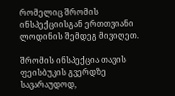რომელიც შრომის ინსპექციისგან ერთთვიანი ლოდინის შემდეგ მივიღეთ.

შრომის ინსპექცია თავის ფეისბუკის გვერდზე სავარაუდოდ,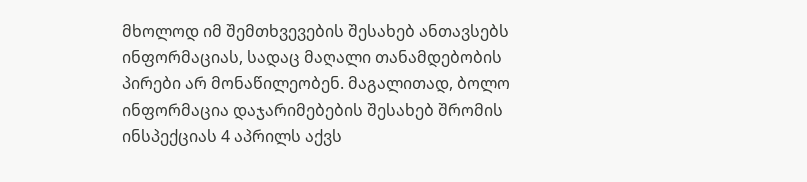მხოლოდ იმ შემთხვევების შესახებ ანთავსებს ინფორმაციას, სადაც მაღალი თანამდებობის პირები არ მონაწილეობენ. მაგალითად, ბოლო ინფორმაცია დაჯარიმებების შესახებ შრომის ინსპექციას 4 აპრილს აქვს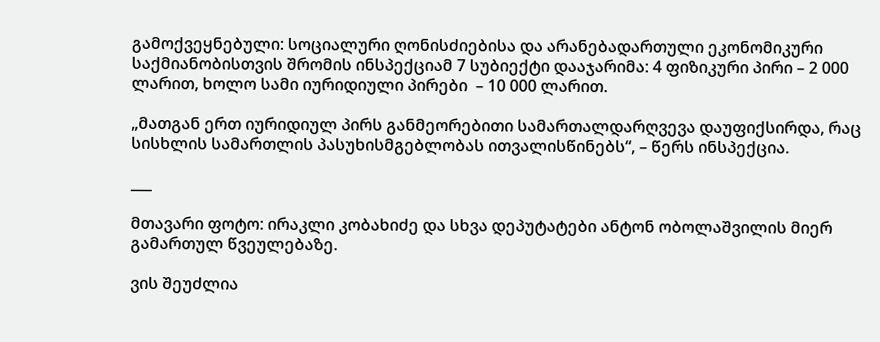გამოქვეყნებული: სოციალური ღონისძიებისა და არანებადართული ეკონომიკური საქმიანობისთვის შრომის ინსპექციამ 7 სუბიექტი დააჯარიმა: 4 ფიზიკური პირი – 2 000 ლარით, ხოლო სამი იურიდიული პირები  – 10 000 ლარით.

„მათგან ერთ იურიდიულ პირს განმეორებითი სამართალდარღვევა დაუფიქსირდა, რაც სისხლის სამართლის პასუხისმგებლობას ითვალისწინებს“, – წერს ინსპექცია.

___

მთავარი ფოტო: ირაკლი კობახიძე და სხვა დეპუტატები ანტონ ობოლაშვილის მიერ გამართულ წვეულებაზე.

ვის შეუძლია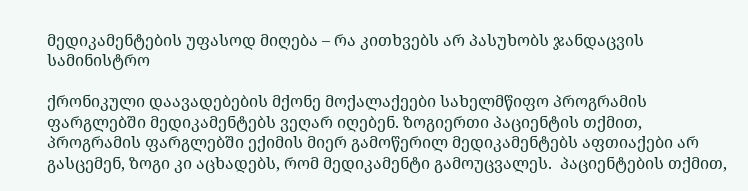მედიკამენტების უფასოდ მიღება – რა კითხვებს არ პასუხობს ჯანდაცვის სამინისტრო

ქრონიკული დაავადებების მქონე მოქალაქეები სახელმწიფო პროგრამის ფარგლებში მედიკამენტებს ვეღარ იღებენ. ზოგიერთი პაციენტის თქმით, პროგრამის ფარგლებში ექიმის მიერ გამოწერილ მედიკამენტებს აფთიაქები არ გასცემენ, ზოგი კი აცხადებს, რომ მედიკამენტი გამოუცვალეს.  პაციენტების თქმით,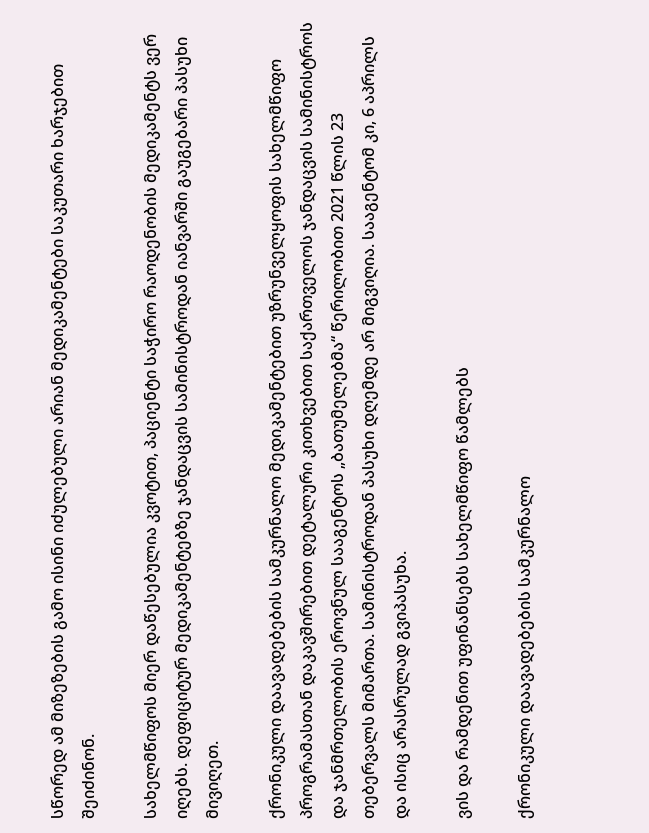სწორედ ამ მიზეზების გამო ისინი იძულებული არიან მედიკამენტები საკუთარი ხარჯებით შეიძინონ.

სახელმწიფოს მიერ დაწესებულია კვოტით, პაციენტი საჭირო რაოდენობის მედიკამენტს ვერ იღებს. დეფიციტურ მედიკამენტებზე ჯანდაცვის სამინისტროდან იანვარში გაუგებარი პასუხი მივიღეთ.

ქრონიკული დაავადებების სამკურნალო მედიკამენტებით უზრუნველყოფის სახელმწიფო პროგრამასთან დაკავშირებით დეტალური კითხვებით საქართველოს ჯანდაცვის სამინისტროს და ჯანმრთელობის ეროვნულ სააგენტოს „ბათუმელებმა“ წერილობით 2021 წლის 23 თებერვალს მიმართა. სამინისტროდან პასუხი დღემდე არ მიგვიღია. სააგენტომ კი, 6 აპრილს და ისიც არასრულად გვიპასუხა.

ვის და რამდენით უფინანსებს სახელმწიფო წამლებს

ქრონიკული დაავადებების სამკურნალო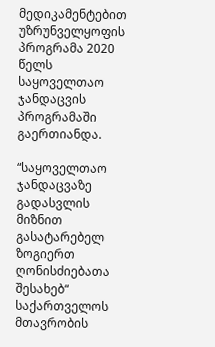მედიკამენტებით უზრუნველყოფის პროგრამა 2020 წელს საყოველთაო ჯანდაცვის პროგრამაში გაერთიანდა.

“საყოველთაო ჯანდაცვაზე გადასვლის მიზნით გასატარებელ ზოგიერთ ღონისძიებათა შესახებ“ საქართველოს მთავრობის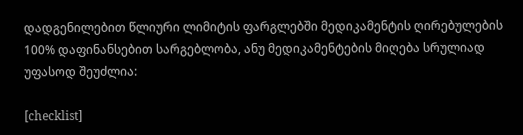დადგენილებით წლიური ლიმიტის ფარგლებში მედიკამენტის ღირებულების 100% დაფინანსებით სარგებლობა, ანუ მედიკამენტების მიღება სრულიად უფასოდ შეუძლია:

[checklist]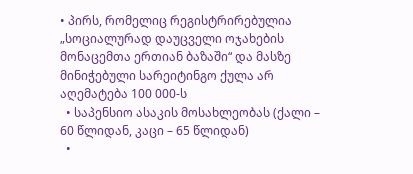• პირს, რომელიც რეგისტრირებულია „სოციალურად დაუცველი ოჯახების მონაცემთა ერთიან ბაზაში“ და მასზე მინიჭებული სარეიტინგო ქულა არ აღემატება 100 000-ს
  • საპენსიო ასაკის მოსახლეობას (ქალი – 60 წლიდან, კაცი – 65 წლიდან)
  •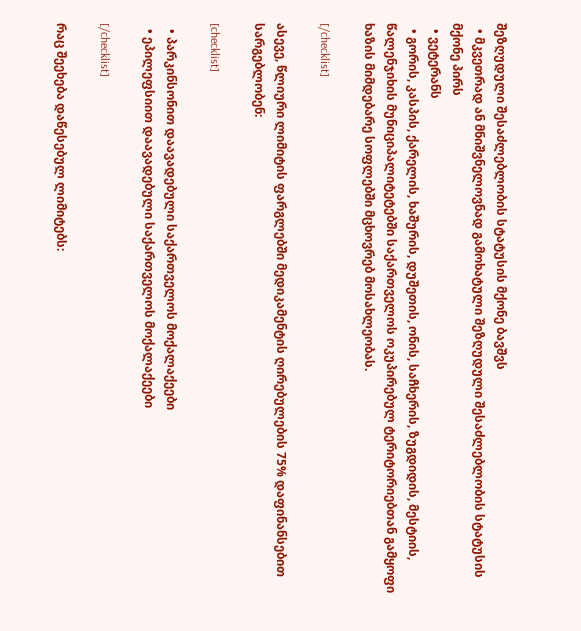შეზღუდული შესაძლებლობის სტატუსის მქონე ბავშვს
  • მკვეთრად ან მნიშვნელოვნად გამოხატული შეზღუდული შესაძლებლობის სტატუსის მქონე პირს
  • ვეტერანს
  • გორის, კასპის, ქარელის, ხაშურის, დუშეთის, ონის, საჩხერის, ზუგდიდის, მესტიის, წალენჯიხის მუნიციპალიტეტებში საქართველოს ოკუპირებულ ტერიტორიებთან გამყოფი ხაზის მიმდებარე სოფლებში მცხოვრებ მოსახლეობას.

[/checklist]

ასევე, წლიური ლიმიტის ფარგლებში მედიკამენტის ღირებულების 75% დაფინანსებით სარგებლობენ:

[checklist]

  • პარკინსონით დაავადებული საქართველოს მოქალაქეები
  • ეპილეფსიით დაავადებული საქართველოს მოქალაქეები

[/checklist]

რაც შეეხება დაწესებულ ლიმიტებს: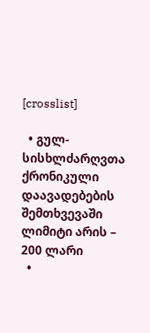[crosslist]

  • გულ-სისხლძარღვთა ქრონიკული დაავადებების შემთხვევაში ლიმიტი არის – 200 ლარი
  •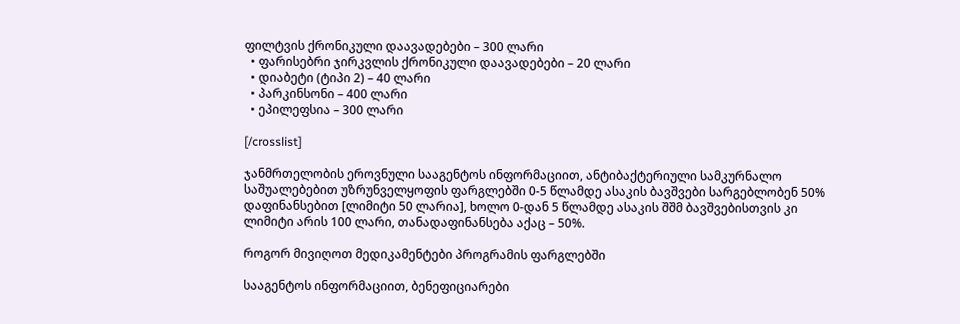ფილტვის ქრონიკული დაავადებები – 300 ლარი
  • ფარისებრი ჯირკვლის ქრონიკული დაავადებები – 20 ლარი
  • დიაბეტი (ტიპი 2) – 40 ლარი
  • პარკინსონი – 400 ლარი
  • ეპილეფსია – 300 ლარი

[/crosslist]

ჯანმრთელობის ეროვნული სააგენტოს ინფორმაციით, ანტიბაქტერიული სამკურნალო საშუალებებით უზრუნველყოფის ფარგლებში 0-5 წლამდე ასაკის ბავშვები სარგებლობენ 50% დაფინანსებით [ლიმიტი 50 ლარია], ხოლო 0-დან 5 წლამდე ასაკის შშმ ბავშვებისთვის კი ლიმიტი არის 100 ლარი, თანადაფინანსება აქაც – 50%.

როგორ მივიღოთ მედიკამენტები პროგრამის ფარგლებში

სააგენტოს ინფორმაციით, ბენეფიციარები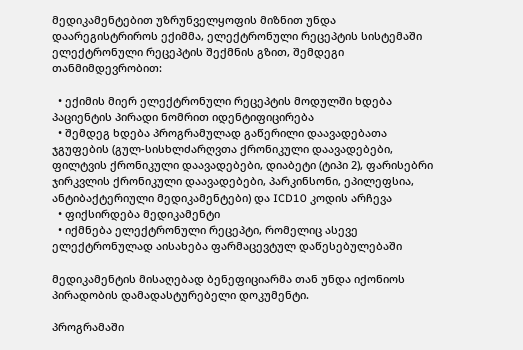მედიკამენტებით უზრუნველყოფის მიზნით უნდა დაარეგისტრიროს ექიმმა, ელექტრონული რეცეპტის სისტემაში ელექტრონული რეცეპტის შექმნის გზით, შემდეგი თანმიმდევრობით:

  • ექიმის მიერ ელექტრონული რეცეპტის მოდულში ხდება პაციენტის პირადი ნომრით იდენტიფიცირება
  • შემდეგ ხდება პროგრამულად გაწერილი დაავადებათა ჯგუფების (გულ-სისხლძარღვთა ქრონიკული დაავადებები, ფილტვის ქრონიკული დაავადებები, დიაბეტი (ტიპი 2), ფარისებრი ჯირკვლის ქრონიკული დაავადებები, პარკინსონი, ეპილეფსია, ანტიბაქტერიული მედიკამენტები) და ICD10 კოდის არჩევა
  • ფიქსირდება მედიკამენტი
  • იქმნება ელექტრონული რეცეპტი, რომელიც ასევე ელექტრონულად აისახება ფარმაცევტულ დაწესებულებაში

მედიკამენტის მისაღებად ბენეფიციარმა თან უნდა იქონიოს პირადობის დამადასტურებელი დოკუმენტი.

პროგრამაში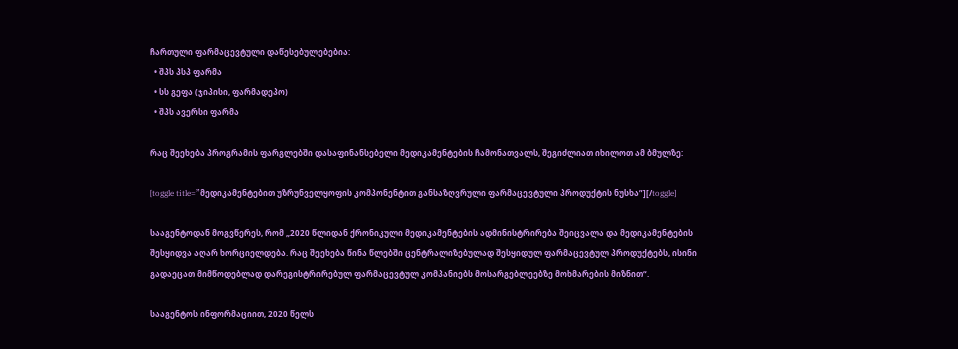ჩართული ფარმაცევტული დაწესებულებებია:
  • შპს პსპ ფარმა
  • სს გეფა (ჯიპისი, ფარმადეპო)
  • შპს ავერსი ფარმა

რაც შეეხება პროგრამის ფარგლებში დასაფინანსებელი მედიკამენტების ჩამონათვალს, შეგიძლიათ იხილოთ ამ ბმულზე:

[toggle title=”მედიკამენტებით უზრუნველყოფის კომპონენტით განსაზღვრული ფარმაცევტული პროდუქტის ნუსხა”][/toggle]

სააგენტოდან მოგვწერეს, რომ „2020 წლიდან ქრონიკული მედიკამენტების ადმინისტრირება შეიცვალა და მედიკამენტების შესყიდვა აღარ ხორციელდება. რაც შეეხება წინა წლებში ცენტრალიზებულად შესყიდულ ფარმაცევტულ პროდუქტებს, ისინი გადაეცათ მიმწოდებლად დარეგისტრირებულ ფარმაცევტულ კომპანიებს მოსარგებლეებზე მოხმარების მიზნით“.

სააგენტოს ინფორმაციით, 2020 წელს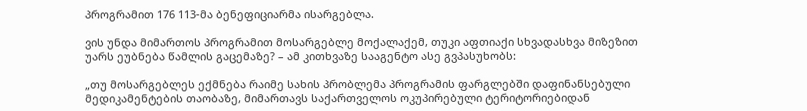პროგრამით 176 113-მა ბენეფიციარმა ისარგებლა.

ვის უნდა მიმართოს პროგრამით მოსარგებლე მოქალაქემ, თუკი აფთიაქი სხვადასხვა მიზეზით უარს ეუბნება წამლის გაცემაზე? – ამ კითხვაზე სააგენტო ასე გვპასუხობს:

„თუ მოსარგებლეს ექმნება რაიმე სახის პრობლემა პროგრამის ფარგლებში დაფინანსებული მედიკამენტების თაობაზე, მიმართავს საქართველოს ოკუპირებული ტერიტორიებიდან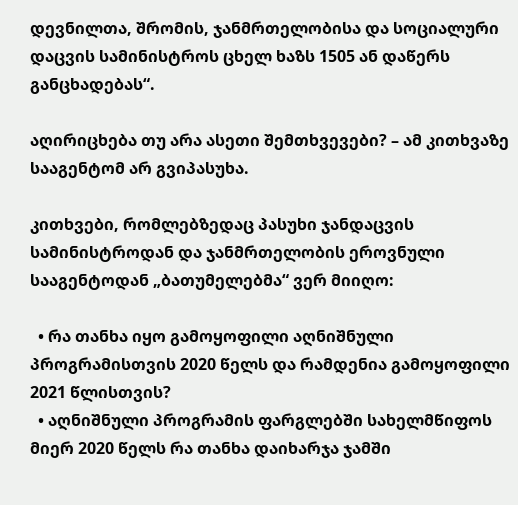დევნილთა, შრომის, ჯანმრთელობისა და სოციალური დაცვის სამინისტროს ცხელ ხაზს 1505 ან დაწერს განცხადებას“.

აღირიცხება თუ არა ასეთი შემთხვევები? – ამ კითხვაზე სააგენტომ არ გვიპასუხა.

კითხვები, რომლებზედაც პასუხი ჯანდაცვის სამინისტროდან და ჯანმრთელობის ეროვნული სააგენტოდან „ბათუმელებმა“ ვერ მიიღო:

  • რა თანხა იყო გამოყოფილი აღნიშნული პროგრამისთვის 2020 წელს და რამდენია გამოყოფილი 2021 წლისთვის?
  • აღნიშნული პროგრამის ფარგლებში სახელმწიფოს მიერ 2020 წელს რა თანხა დაიხარჯა ჯამში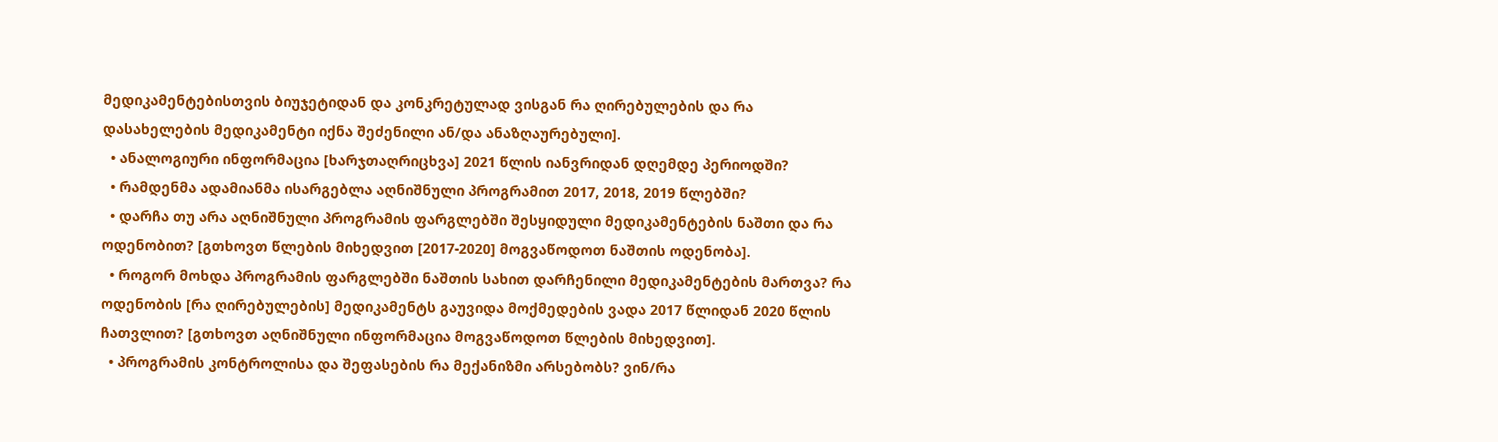მედიკამენტებისთვის ბიუჯეტიდან და კონკრეტულად ვისგან რა ღირებულების და რა დასახელების მედიკამენტი იქნა შეძენილი ან/და ანაზღაურებული].
  • ანალოგიური ინფორმაცია [ხარჯთაღრიცხვა] 2021 წლის იანვრიდან დღემდე პერიოდში?
  • რამდენმა ადამიანმა ისარგებლა აღნიშნული პროგრამით 2017, 2018, 2019 წლებში?
  • დარჩა თუ არა აღნიშნული პროგრამის ფარგლებში შესყიდული მედიკამენტების ნაშთი და რა ოდენობით? [გთხოვთ წლების მიხედვით [2017-2020] მოგვაწოდოთ ნაშთის ოდენობა].
  • როგორ მოხდა პროგრამის ფარგლებში ნაშთის სახით დარჩენილი მედიკამენტების მართვა? რა ოდენობის [რა ღირებულების] მედიკამენტს გაუვიდა მოქმედების ვადა 2017 წლიდან 2020 წლის ჩათვლით? [გთხოვთ აღნიშნული ინფორმაცია მოგვაწოდოთ წლების მიხედვით].
  • პროგრამის კონტროლისა და შეფასების რა მექანიზმი არსებობს? ვინ/რა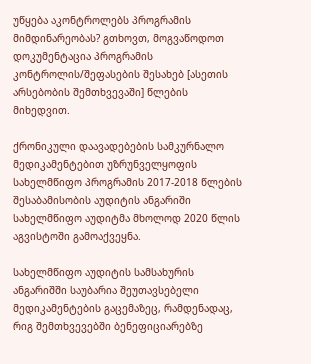უწყება აკონტროლებს პროგრამის მიმდინარეობას? გთხოვთ, მოგვაწოდოთ დოკუმენტაცია პროგრამის კონტროლის/შეფასების შესახებ [ასეთის არსებობის შემთხვევაში] წლების მიხედვით.

ქრონიკული დაავადებების სამკურნალო მედიკამენტებით უზრუნველყოფის სახელმწიფო პროგრამის 2017-2018 წლების შესაბამისობის აუდიტის ანგარიში სახელმწიფო აუდიტმა მხოლოდ 2020 წლის აგვისტოში გამოაქვეყნა.

სახელმწიფო აუდიტის სამსახურის ანგარიშში საუბარია შეუთავსებელი მედიკამენტების გაცემაზეც, რამდენადაც, რიგ შემთხვევებში ბენეფიციარებზე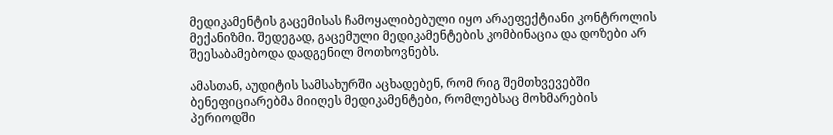მედიკამენტის გაცემისას ჩამოყალიბებული იყო არაეფექტიანი კონტროლის მექანიზმი. შედეგად, გაცემული მედიკამენტების კომბინაცია და დოზები არ შეესაბამებოდა დადგენილ მოთხოვნებს.

ამასთან, აუდიტის სამსახურში აცხადებენ, რომ რიგ შემთხვევებში ბენეფიციარებმა მიიღეს მედიკამენტები, რომლებსაც მოხმარების პერიოდში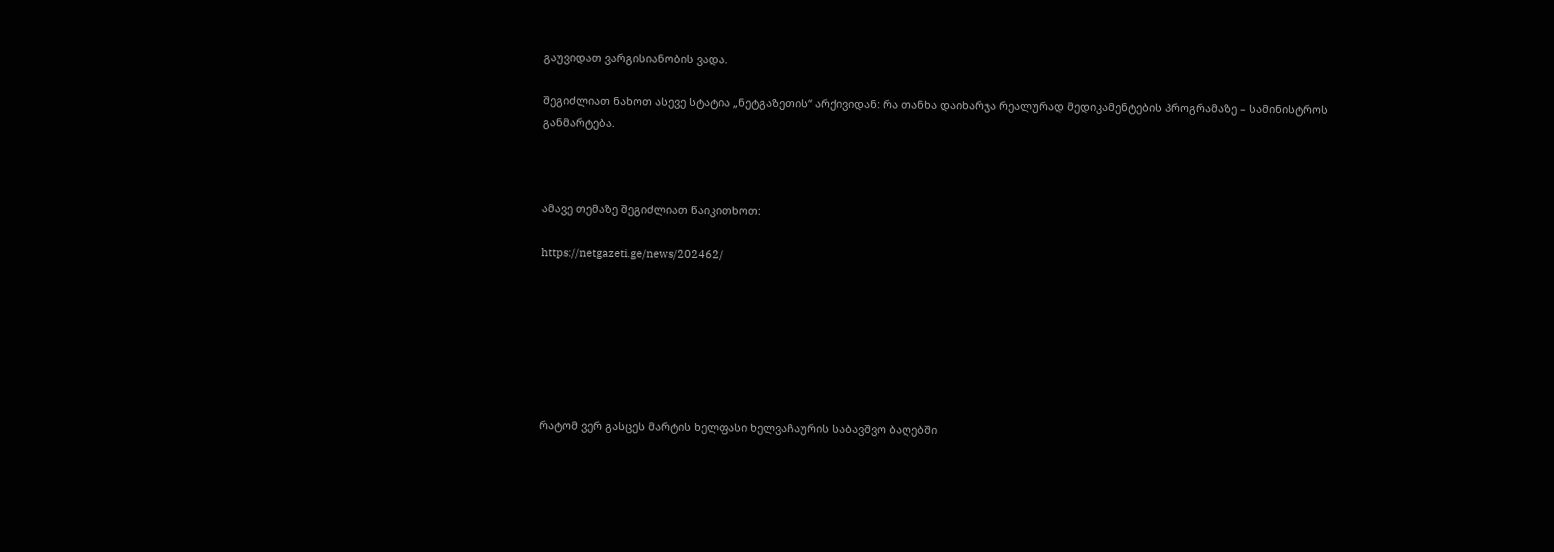გაუვიდათ ვარგისიანობის ვადა.

შეგიძლიათ ნახოთ ასევე სტატია „ნეტგაზეთის“ არქივიდან: რა თანხა დაიხარჯა რეალურად მედიკამენტების პროგრამაზე – სამინისტროს განმარტება.



ამავე თემაზე შეგიძლიათ წაიკითხოთ:

https://netgazeti.ge/news/202462/







რატომ ვერ გასცეს მარტის ხელფასი ხელვაჩაურის საბავშვო ბაღებში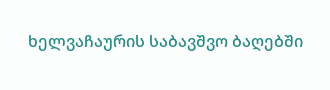ხელვაჩაურის საბავშვო ბაღებში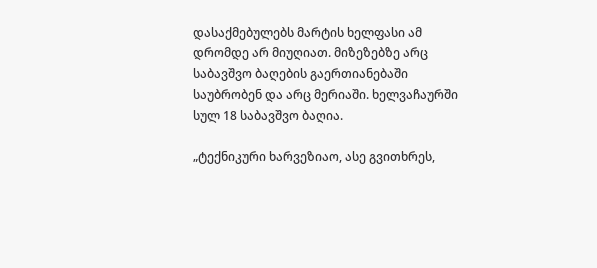დასაქმებულებს მარტის ხელფასი ამ დრომდე არ მიუღიათ. მიზეზებზე არც საბავშვო ბაღების გაერთიანებაში საუბრობენ და არც მერიაში. ხელვაჩაურში სულ 18 საბავშვო ბაღია.

„ტექნიკური ხარვეზიაო, ასე გვითხრეს,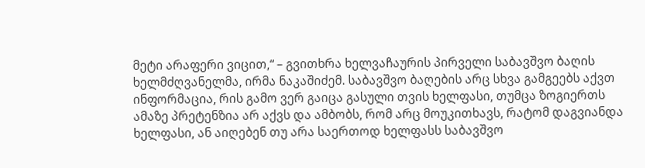მეტი არაფერი ვიცით,“ – გვითხრა ხელვაჩაურის პირველი საბავშვო ბაღის ხელმძღვანელმა, ირმა ნაკაშიძემ. საბავშვო ბაღების არც სხვა გამგეებს აქვთ ინფორმაცია, რის გამო ვერ გაიცა გასული თვის ხელფასი, თუმცა ზოგიერთს ამაზე პრეტენზია არ აქვს და ამბობს, რომ არც მოუკითხავს, რატომ დაგვიანდა ხელფასი, ან აიღებენ თუ არა საერთოდ ხელფასს საბავშვო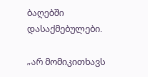ბაღებში დასაქმებულები.

„არ მომიკითხავს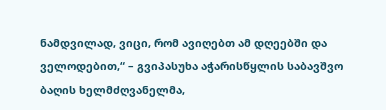ნამდვილად, ვიცი, რომ ავიღებთ ამ დღეებში და ველოდებით,“ – გვიპასუხა აჭარისწყლის საბავშვო ბაღის ხელმძღვანელმა,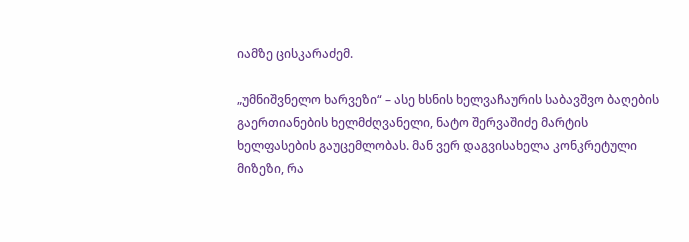იამზე ცისკარაძემ.

„უმნიშვნელო ხარვეზი“ – ასე ხსნის ხელვაჩაურის საბავშვო ბაღების გაერთიანების ხელმძღვანელი, ნატო შერვაშიძე მარტის ხელფასების გაუცემლობას. მან ვერ დაგვისახელა კონკრეტული მიზეზი, რა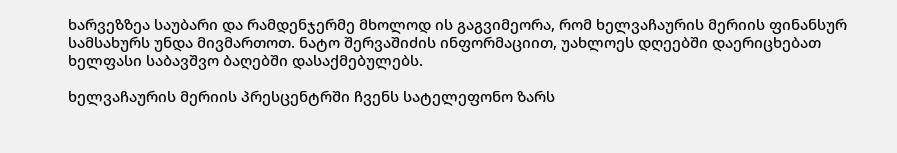ხარვეზზეა საუბარი და რამდენჯერმე მხოლოდ ის გაგვიმეორა, რომ ხელვაჩაურის მერიის ფინანსურ სამსახურს უნდა მივმართოთ. ნატო შერვაშიძის ინფორმაციით, უახლოეს დღეებში დაერიცხებათ ხელფასი საბავშვო ბაღებში დასაქმებულებს.

ხელვაჩაურის მერიის პრესცენტრში ჩვენს სატელეფონო ზარს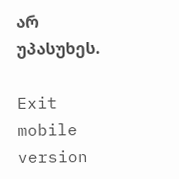არ უპასუხეს.

Exit mobile version